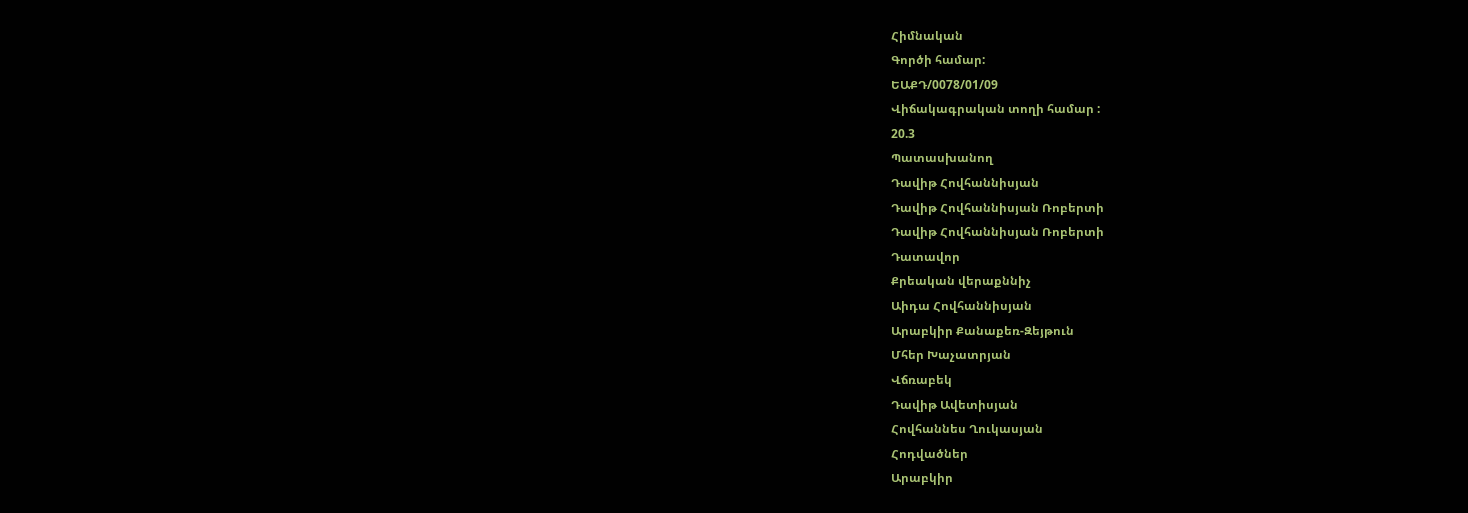Հիմնական
Գործի համար:
ԵԱՔԴ/0078/01/09
Վիճակագրական տողի համար :
20.3
Պատասխանող
Դավիթ Հովհաննիսյան
Դավիթ Հովհաննիսյան Ռոբերտի
Դավիթ Հովհաննիսյան Ռոբերտի
Դատավոր
Քրեական վերաքննիչ
Աիդա Հովհաննիսյան
Արաբկիր Քանաքեռ-Զեյթուն
Մհեր Խաչատրյան
Վճռաբեկ
Դավիթ Ավետիսյան
Հովհաննես Ղուկասյան
Հոդվածներ
Արաբկիր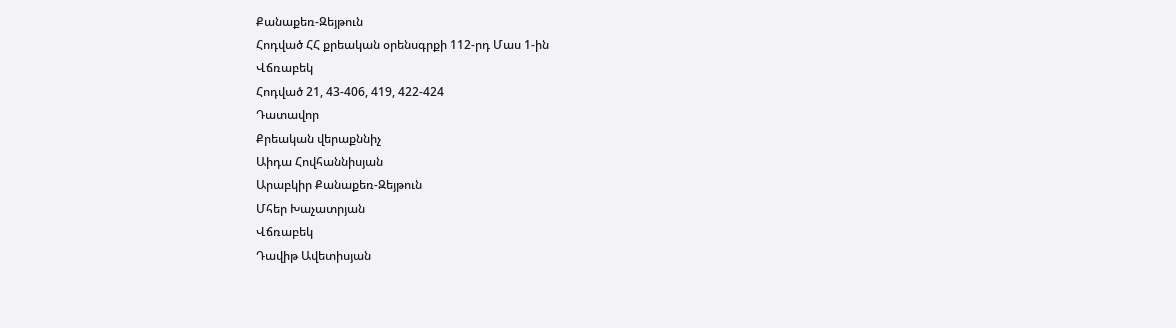Քանաքեռ-Զեյթուն
Հոդված ՀՀ քրեական օրենսգրքի 112-րդ Մաս 1-ին
Վճռաբեկ
Հոդված 21, 43-406, 419, 422-424
Դատավոր
Քրեական վերաքննիչ
Աիդա Հովհաննիսյան
Արաբկիր Քանաքեռ-Զեյթուն
Մհեր Խաչատրյան
Վճռաբեկ
Դավիթ Ավետիսյան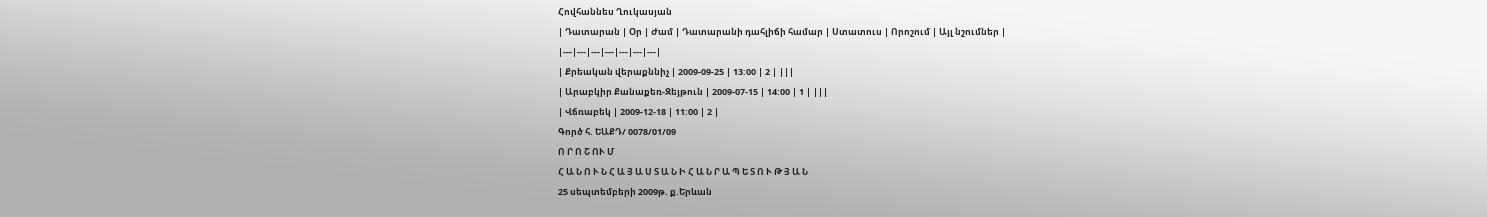Հովհաննես Ղուկասյան
| Դատարան | Օր | Ժամ | Դատարանի դահլիճի համար | Ստատուս | Որոշում | Այլ նշումներ |
|---|---|---|---|---|---|---|
| Քրեական վերաքննիչ | 2009-09-25 | 13:00 | 2 | |||
| Արաբկիր Քանաքեռ-Զեյթուն | 2009-07-15 | 14:00 | 1 | |||
| Վճռաբեկ | 2009-12-18 | 11:00 | 2 |
Գործ հ. ԵԱՔԴ/ 0078/01/09
Ո Ր Ո Շ ՈՒ Մ
Հ Ա Ն Ո Ւ Ն Հ Ա Յ Ա Ս Տ Ա Ն Ի Հ Ա Ն Ր Ա Պ Ե Տ Ո Ւ Թ Յ Ա Ն
25 սեպտեմբերի 2009թ. ք.Երևան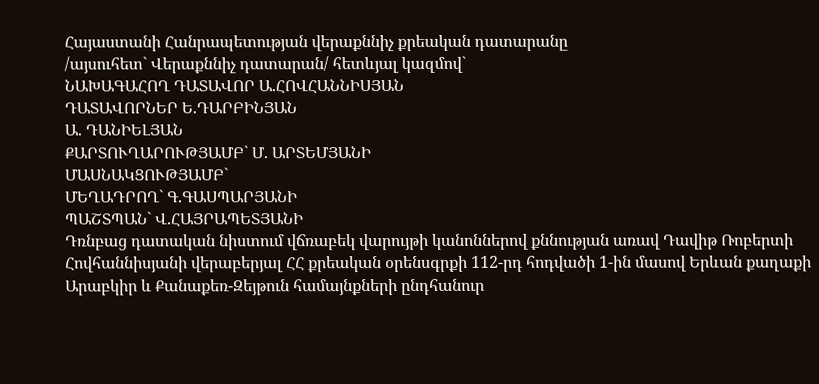Հայաստանի Հանրապետության վերաքննիչ քրեական դատարանը
/այսուհետ` Վերաքննիչ դատարան/ հետևյալ կազմով`
ՆԱԽԱԳԱՀՈՂ ԴԱՏԱՎՈՐ Ա.ՀՈՎՀԱՆՆԻՍՅԱՆ
ԴԱՏԱՎՈՐՆԵՐ Ե.ԴԱՐԲԻՆՅԱՆ
Ա. ԴԱՆԻԵԼՅԱՆ
ՔԱՐՏՈՒՂԱՐՈՒԹՅԱՄԲ` Մ. ԱՐՏԵՄՅԱՆԻ
ՄԱՍՆԱԿՑՈՒԹՅԱՄԲ`
ՄԵՂԱԴՐՈՂ` Գ.ԳԱՍՊԱՐՅԱՆԻ
ՊԱՇՏՊԱՆ` Վ.ՀԱՅՐԱՊԵՏՅԱՆԻ
Դռնբաց դատական նիստում վճռաբեկ վարույթի կանոններով քննության առավ Դավիթ Ռոբերտի Հովհաննիսյանի վերաբերյալ ՀՀ քրեական օրենսգրքի 112-րդ հոդվածի 1-ին մասով Երևան քաղաքի Արաբկիր և Քանաքեռ-Զեյթուն համայնքների ընդհանուր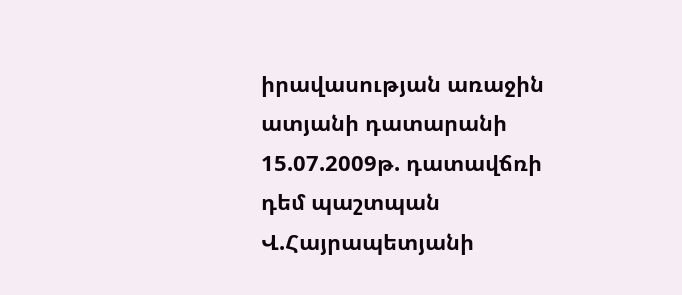իրավասության առաջին ատյանի դատարանի 15.07.2009թ. դատավճռի դեմ պաշտպան Վ.Հայրապետյանի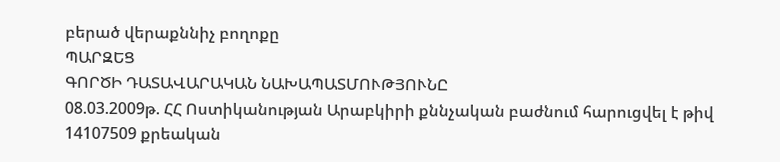բերած վերաքննիչ բողոքը
ՊԱՐԶԵՑ
ԳՈՐԾԻ ԴԱՏԱՎԱՐԱԿԱՆ ՆԱԽԱՊԱՏՄՈՒԹՅՈՒՆԸ
08.03.2009թ. ՀՀ Ոստիկանության Արաբկիրի քննչական բաժնում հարուցվել է թիվ 14107509 քրեական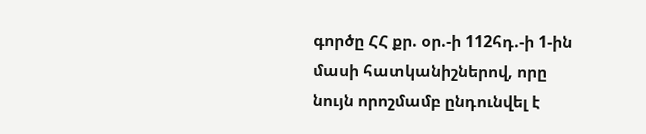գործը ՀՀ քր. օր.-ի 112հդ.-ի 1-ին մասի հատկանիշներով, որը նույն որոշմամբ ընդունվել է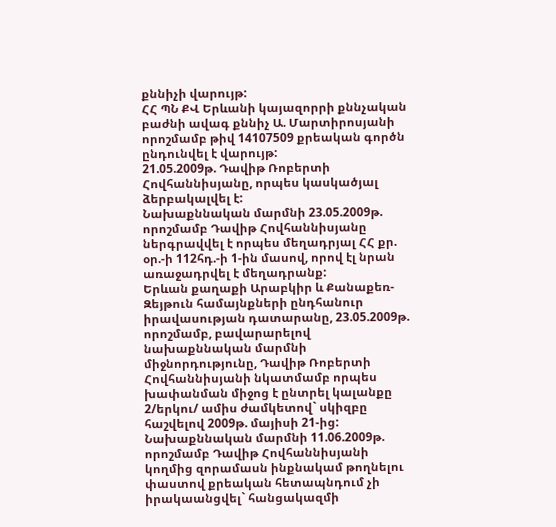քննիչի վարույթ:
ՀՀ ՊՆ ՔՎ Երևանի կայազորրի քննչական բաժնի ավագ քննիչ Ա. Մարտիրոսյանի որոշմամբ թիվ 14107509 քրեական գործն ընդունվել է վարույթ:
21.05.2009թ. Դավիթ Ռոբերտի Հովհաննիսյանը, որպես կասկածյալ ձերբակալվել է:
Նախաքննական մարմնի 23.05.2009թ. որոշմամբ Դավիթ Հովհաննիսյանը ներգրավվել է որպես մեղադրյալ ՀՀ քր. օր.-ի 112հդ.-ի 1-ին մասով, որով էլ նրան առաջադրվել է մեղադրանք:
Երևան քաղաքի Արաբկիր և Քանաքեռ-Զեյթուն համայնքների ընդհանուր իրավասության դատարանը, 23.05.2009թ. որոշմամբ, բավարարելով նախաքննական մարմնի միջնորդությունը, Դավիթ Ռոբերտի Հովհաննիսյանի նկատմամբ որպես խափանման միջոց է ընտրել կալանքը 2/երկու/ ամիս ժամկետով` սկիզբը հաշվելով 2009թ. մայիսի 21-ից:
Նախաքննական մարմնի 11.06.2009թ. որոշմամբ Դավիթ Հովհաննիսյանի կողմից զորամասն ինքնակամ թողնելու փաստով քրեական հետապնդում չի իրակաանցվել` հանցակազմի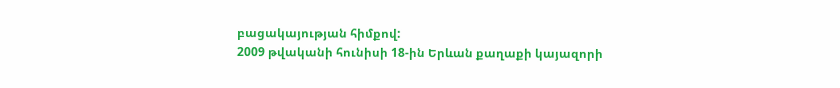բացակայության հիմքով:
2009 թվականի հունիսի 18-ին Երևան քաղաքի կայազորի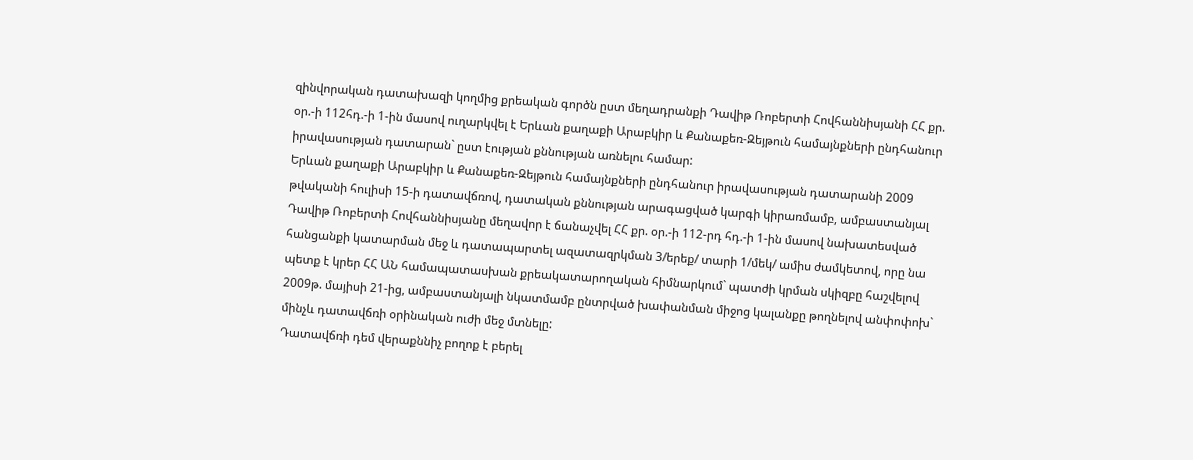զինվորական դատախազի կողմից քրեական գործն ըստ մեղադրանքի Դավիթ Ռոբերտի Հովհաննիսյանի ՀՀ քր. օր.-ի 112հդ.-ի 1-ին մասով ուղարկվել է Երևան քաղաքի Արաբկիր և Քանաքեռ-Զեյթուն համայնքների ընդհանուր իրավասության դատարան` ըստ էության քննության առնելու համար:
Երևան քաղաքի Արաբկիր և Քանաքեռ-Զեյթուն համայնքների ընդհանուր իրավասության դատարանի 2009 թվականի հուլիսի 15-ի դատավճռով, դատական քննության արագացված կարգի կիրառմամբ, ամբաստանյալ Դավիթ Ռոբերտի Հովհաննիսյանը մեղավոր է ճանաչվել ՀՀ քր. օր.-ի 112-րդ հդ.-ի 1-ին մասով նախատեսված հանցանքի կատարման մեջ և դատապարտել ազատազրկման 3/երեք/ տարի 1/մեկ/ ամիս ժամկետով, որը նա պետք է կրեր ՀՀ ԱՆ համապատասխան քրեակատարողական հիմնարկում` պատժի կրման սկիզբը հաշվելով 2009թ. մայիսի 21-ից, ամբաստանյալի նկատմամբ ընտրված խափանման միջոց կալանքը թողնելով անփոփոխ` մինչև դատավճռի օրինական ուժի մեջ մտնելը:
Դատավճռի դեմ վերաքննիչ բողոք է բերել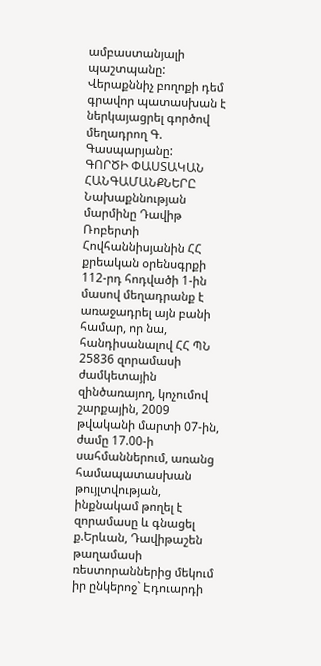ամբաստանյալի պաշտպանը:
Վերաքննիչ բողոքի դեմ գրավոր պատասխան է ներկայացրել գործով մեղադրող Գ. Գասպարյանը:
ԳՈՐԾԻ ՓԱՍՏԱԿԱՆ ՀԱՆԳԱՄԱՆՔՆԵՐԸ
Նախաքննության մարմինը Դավիթ Ռոբերտի Հովհաննիսյանին ՀՀ քրեական օրենսգրքի 112-րդ հոդվածի 1-ին մասով մեղադրանք է առաջադրել այն բանի համար, որ նա, հանդիսանալով ՀՀ ՊՆ 25836 զորամասի ժամկետային զինծառայող, կոչումով շարքային, 2009 թվականի մարտի 07-ին, ժամը 17.00-ի սահմաններում, առանց համապատասխան թույլտվության, ինքնակամ թողել է զորամասը և գնացել ք.Երևան, Դավիթաշեն թաղամասի ռեստորաններից մեկում իր ընկերոջ` Էդուարդի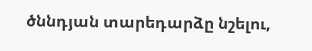ծննդյան տարեդարձը նշելու,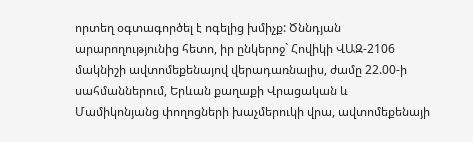որտեղ օգտագործել է ոգելից խմիչք: Ծննդյան արարողությունից հետո, իր ընկերոջ` Հովիկի ՎԱԶ-2106 մակնիշի ավտոմեքենայով վերադառնալիս, ժամը 22.00-ի սահմաններում, Երևան քաղաքի Վրացական և Մամիկոնյանց փողոցների խաչմերուկի վրա, ավտոմեքենայի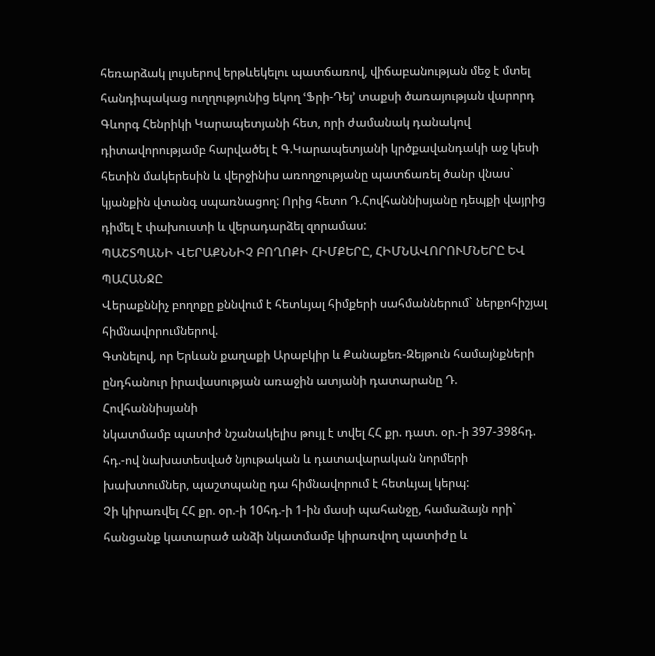հեռարձակ լույսերով երթևեկելու պատճառով, վիճաբանության մեջ է մտել հանդիպակաց ուղղությունից եկող ՙՖրի-Դեյ՚ տաքսի ծառայության վարորդ Գևորգ Հենրիկի Կարապետյանի հետ, որի ժամանակ դանակով դիտավորությամբ հարվածել է Գ.Կարապետյանի կրծքավանդակի աջ կեսի հետին մակերեսին և վերջինիս առողջությանը պատճառել ծանր վնաս` կյանքին վտանգ սպառնացող: Որից հետո Դ.Հովհաննիսյանը դեպքի վայրից դիմել է փախուստի և վերադարձել զորամաս:
ՊԱՇՏՊԱՆԻ ՎԵՐԱՔՆՆԻՉ ԲՈՂՈՔԻ ՀԻՄՔԵՐԸ, ՀԻՄՆԱՎՈՐՈՒՄՆԵՐԸ ԵՎ ՊԱՀԱՆՋԸ
Վերաքննիչ բողոքը քննվում է հետևյալ հիմքերի սահմաններում` ներքոհիշյալ հիմնավորումներով.
Գտնելով, որ Երևան քաղաքի Արաբկիր և Քանաքեռ-Զեյթուն համայնքների ընդհանուր իրավասության առաջին ատյանի դատարանը Դ. Հովհաննիսյանի
նկատմամբ պատիժ նշանակելիս թույլ է տվել ՀՀ քր. դատ. օր.-ի 397-398հդ. հդ.-ով նախատեսված նյութական և դատավարական նորմերի խախտումներ, պաշտպանը դա հիմնավորում է հետևյալ կերպ:
Չի կիրառվել ՀՀ քր. օր.-ի 10հդ.-ի 1-ին մասի պահանջը, համաձայն որի` հանցանք կատարած անձի նկատմամբ կիրառվող պատիժը և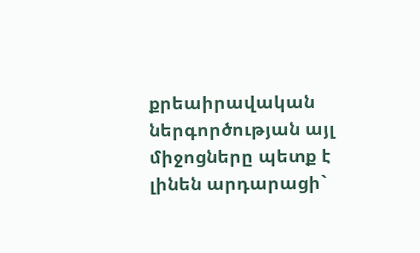քրեաիրավական ներգործության այլ միջոցները պետք է լինեն արդարացի`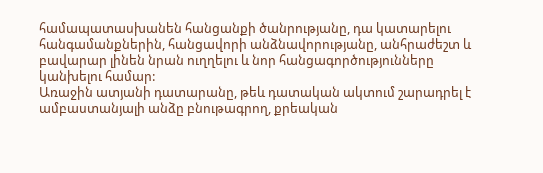համապատասխանեն հանցանքի ծանրությանը, դա կատարելու հանգամանքներին, հանցավորի անձնավորությանը, անհրաժեշտ և բավարար լինեն նրան ուղղելու և նոր հանցագործությունները կանխելու համար:
Առաջին ատյանի դատարանը, թեև դատական ակտում շարադրել է ամբաստանյալի անձը բնութագրող, քրեական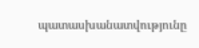պատասխանատվությունը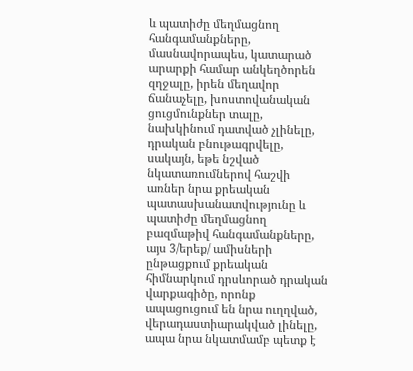և պատիժը մեղմացնող հանգամանքները, մասնավորապես, կատարած արարքի համար անկեղծորեն զղջալը, իրեն մեղավոր ճանաչելը, խոստովանական ցուցմունքներ տալը, նախկինում դատված չլինելը, դրական բնութագրվելը, սակայն, եթե նշված նկատառումներով հաշվի առներ նրա քրեական պատասխանատվությունը և պատիժը մեղմացնող բազմաթիվ հանգամանքները, այս 3/երեք/ ամիսների ընթացքում քրեական հիմնարկում դրսևորած դրական վարքագիծը, որոնք ապացուցում են նրա ուղղված, վերադաստիարակված լինելը, ապա նրա նկատմամբ պետք է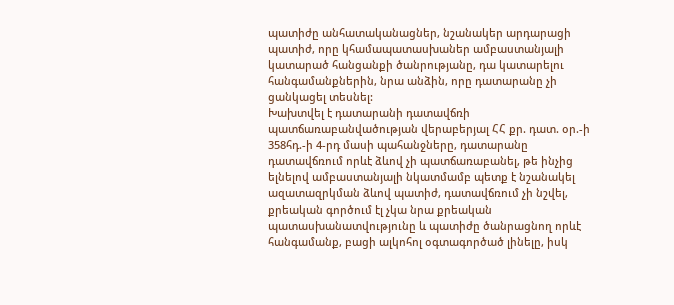պատիժը անհատականացներ, նշանակեր արդարացի պատիժ, որը կհամապատասխաներ ամբաստանյալի կատարած հանցանքի ծանրությանը, դա կատարելու հանգամանքներին, նրա անձին, որը դատարանը չի ցանկացել տեսնել:
Խախտվել է դատարանի դատավճռի պատճառաբանվածության վերաբերյալ ՀՀ քր. դատ. օր.-ի 358հդ.-ի 4-րդ մասի պահանջները, դատարանը դատավճռում որևէ ձևով չի պատճառաբանել, թե ինչից ելնելով ամբաստանյալի նկատմամբ պետք է նշանակել ազատազրկման ձևով պատիժ, դատավճռում չի նշվել, քրեական գործում էլ չկա նրա քրեական պատասխանատվությունը և պատիժը ծանրացնող որևէ հանգամանք, բացի ալկոհոլ օգտագործած լինելը, իսկ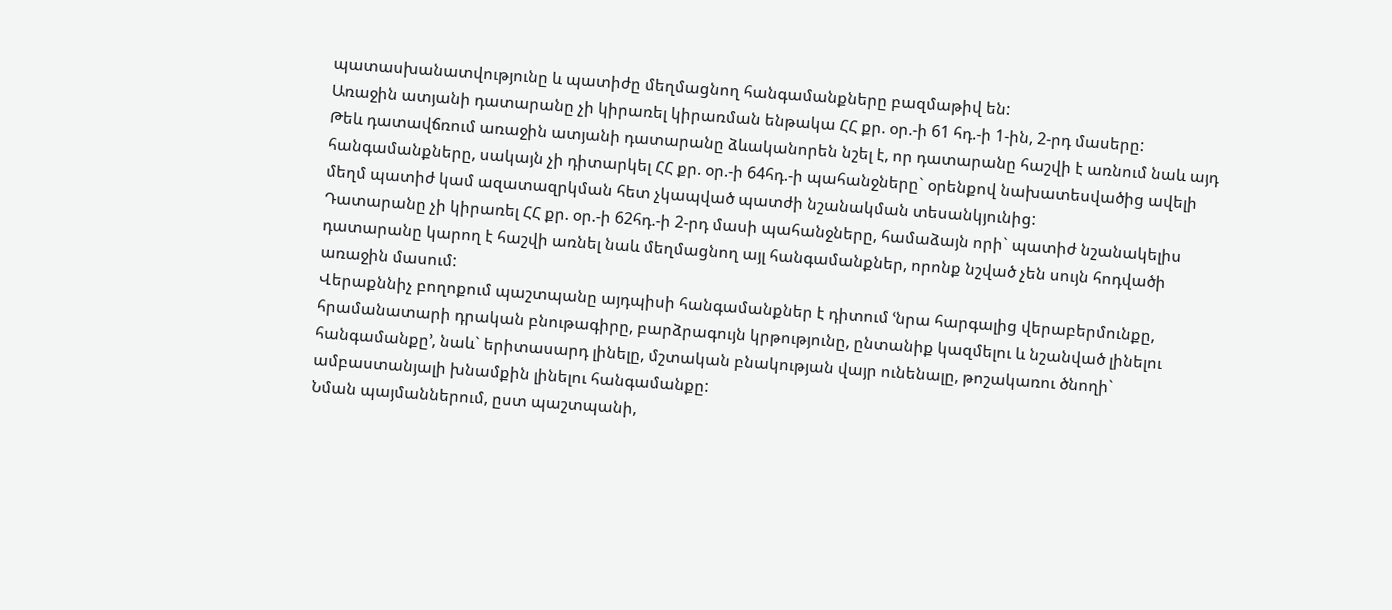պատասխանատվությունը և պատիժը մեղմացնող հանգամանքները բազմաթիվ են:
Առաջին ատյանի դատարանը չի կիրառել կիրառման ենթակա ՀՀ քր. օր.-ի 61 հդ.-ի 1-ին, 2-րդ մասերը:
Թեև դատավճռում առաջին ատյանի դատարանը ձևականորեն նշել է, որ դատարանը հաշվի է առնում նաև այդ հանգամանքները, սակայն չի դիտարկել ՀՀ քր. օր.-ի 64հդ.-ի պահանջները` օրենքով նախատեսվածից ավելի մեղմ պատիժ կամ ազատազրկման հետ չկապված պատժի նշանակման տեսանկյունից:
Դատարանը չի կիրառել ՀՀ քր. օր.-ի 62հդ.-ի 2-րդ մասի պահանջները, համաձայն որի` պատիժ նշանակելիս դատարանը կարող է հաշվի առնել նաև մեղմացնող այլ հանգամանքներ, որոնք նշված չեն սույն հոդվածի առաջին մասում:
Վերաքննիչ բողոքում պաշտպանը այդպիսի հանգամանքներ է դիտում ՙնրա հարգալից վերաբերմունքը, հրամանատարի դրական բնութագիրը, բարձրագույն կրթությունը, ընտանիք կազմելու և նշանված լինելու հանգամանքը՚, նաև` երիտասարդ լինելը, մշտական բնակության վայր ունենալը, թոշակառու ծնողի` ամբաստանյալի խնամքին լինելու հանգամանքը:
Նման պայմաններում, ըստ պաշտպանի,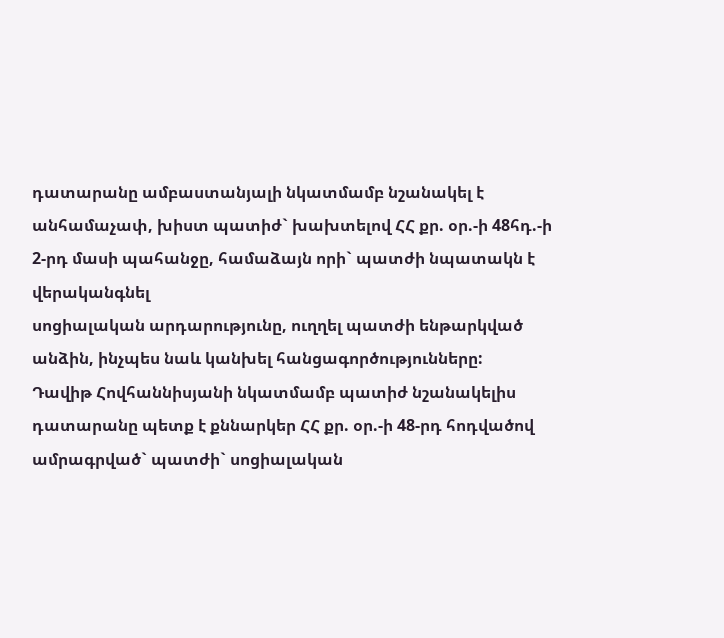դատարանը ամբաստանյալի նկատմամբ նշանակել է անհամաչափ, խիստ պատիժ` խախտելով ՀՀ քր. օր.-ի 48հդ.-ի 2-րդ մասի պահանջը, համաձայն որի` պատժի նպատակն է վերականգնել
սոցիալական արդարությունը, ուղղել պատժի ենթարկված անձին, ինչպես նաև կանխել հանցագործությունները:
Դավիթ Հովհաննիսյանի նկատմամբ պատիժ նշանակելիս դատարանը պետք է քննարկեր ՀՀ քր. օր.-ի 48-րդ հոդվածով ամրագրված` պատժի` սոցիալական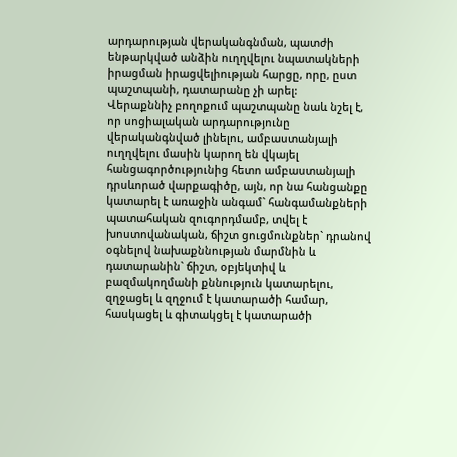արդարության վերականգնման, պատժի ենթարկված անձին ուղղվելու նպատակների իրացման իրացվելիության հարցը, որը, ըստ պաշտպանի, դատարանը չի արել:
Վերաքննիչ բողոքում պաշտպանը նաև նշել է, որ սոցիալական արդարությունը վերականգնված լինելու, ամբաստանյալի ուղղվելու մասին կարող են վկայել հանցագործությունից հետո ամբաստանյալի դրսևորած վարքագիծը, այն, որ նա հանցանքը կատարել է առաջին անգամ` հանգամանքների պատահական զուգորդմամբ, տվել է խոստովանական, ճիշտ ցուցմունքներ` դրանով օգնելով նախաքննության մարմնին և դատարանին` ճիշտ, օբյեկտիվ և բազմակողմանի քննություն կատարելու, զղջացել և զղջում է կատարածի համար, հասկացել և գիտակցել է կատարածի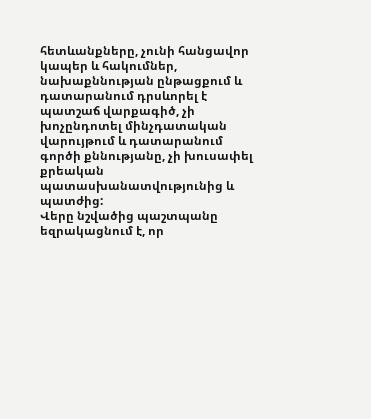հետևանքները, չունի հանցավոր կապեր և հակումներ, նախաքննության ընթացքում և դատարանում դրսևորել է պատշաճ վարքագիծ, չի խոչընդոտել մինչդատական վարույթում և դատարանում գործի քննությանը, չի խուսափել քրեական պատասխանատվությունից և պատժից:
Վերը նշվածից պաշտպանը եզրակացնում է, որ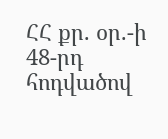ՀՀ քր. օր.-ի 48-րդ հոդվածով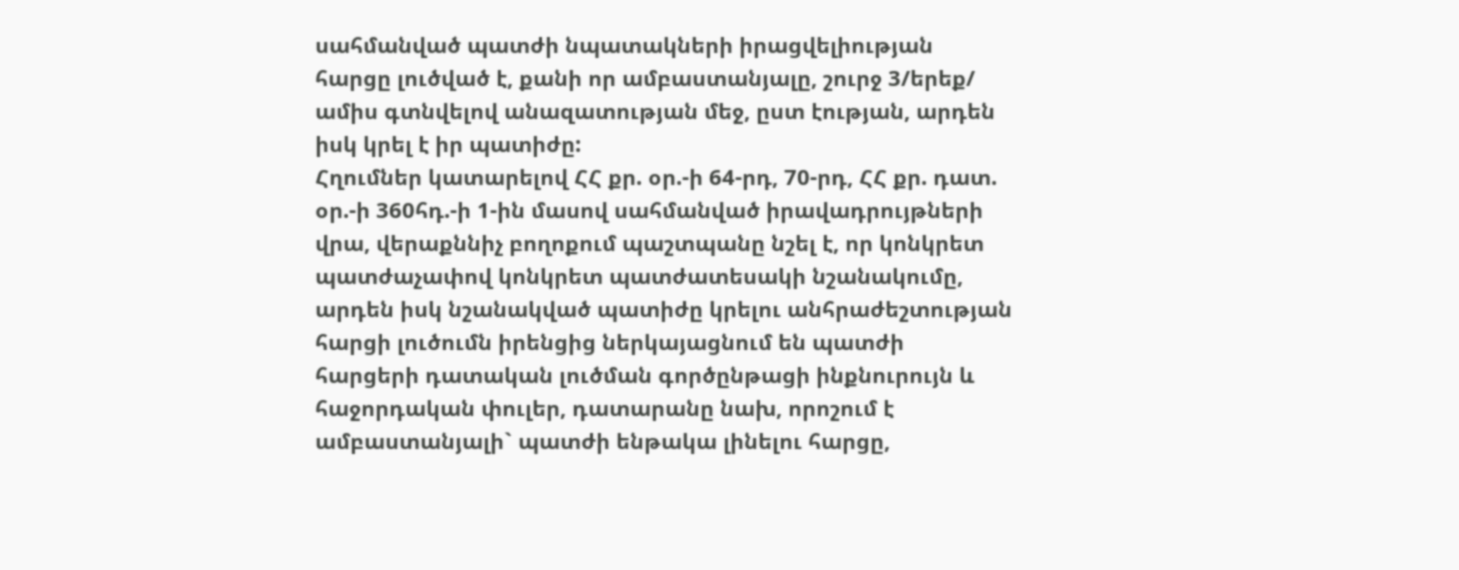սահմանված պատժի նպատակների իրացվելիության հարցը լուծված է, քանի որ ամբաստանյալը, շուրջ 3/երեք/ ամիս գտնվելով անազատության մեջ, ըստ էության, արդեն իսկ կրել է իր պատիժը:
Հղումներ կատարելով ՀՀ քր. օր.-ի 64-րդ, 70-րդ, ՀՀ քր. դատ. օր.-ի 360հդ.-ի 1-ին մասով սահմանված իրավադրույթների վրա, վերաքննիչ բողոքում պաշտպանը նշել է, որ կոնկրետ պատժաչափով կոնկրետ պատժատեսակի նշանակումը, արդեն իսկ նշանակված պատիժը կրելու անհրաժեշտության հարցի լուծումն իրենցից ներկայացնում են պատժի հարցերի դատական լուծման գործընթացի ինքնուրույն և հաջորդական փուլեր, դատարանը նախ, որոշում է ամբաստանյալի` պատժի ենթակա լինելու հարցը,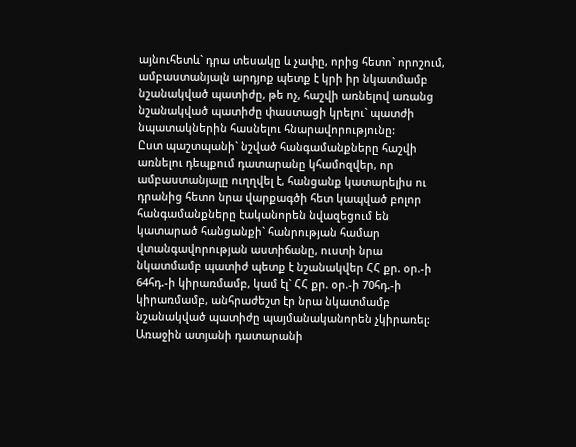այնուհետև` դրա տեսակը և չափը, որից հետո` որոշում, ամբաստանյալն արդյոք պետք է կրի իր նկատմամբ նշանակված պատիժը, թե ոչ, հաշվի առնելով առանց նշանակված պատիժը փաստացի կրելու` պատժի նպատակներին հասնելու հնարավորությունը:
Ըստ պաշտպանի` նշված հանգամանքները հաշվի առնելու դեպքում դատարանը կհամոզվեր, որ ամբաստանյալը ուղղվել է, հանցանք կատարելիս ու դրանից հետո նրա վարքագծի հետ կապված բոլոր հանգամանքները էականորեն նվազեցում են կատարած հանցանքի` հանրության համար վտանգավորության աստիճանը, ուստի նրա նկատմամբ պատիժ պետք է նշանակվեր ՀՀ քր. օր.-ի 64հդ.-ի կիրառմամբ, կամ էլ` ՀՀ քր. օր.-ի 70հդ.-ի կիրառմամբ, անհրաժեշտ էր նրա նկատմամբ նշանակված պատիժը պայմանականորեն չկիրառել:
Առաջին ատյանի դատարանի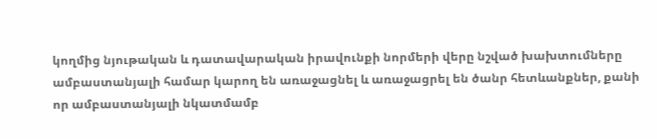կողմից նյութական և դատավարական իրավունքի նորմերի վերը նշված խախտումները ամբաստանյալի համար կարող են առաջացնել և առաջացրել են ծանր հետևանքներ, քանի որ ամբաստանյալի նկատմամբ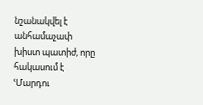նշանակվել է անհամաչափ խիստ պատիժ, որը հակասում է ՙՄարդու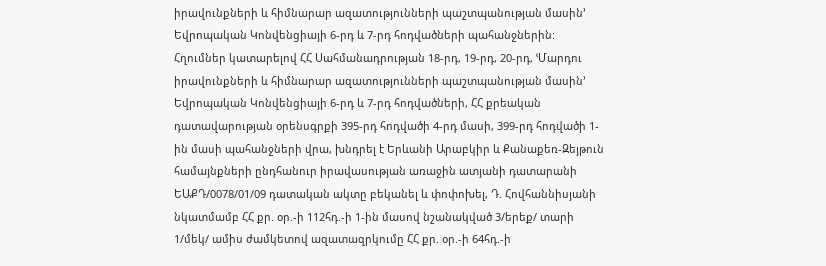իրավունքների և հիմնարար ազատությունների պաշտպանության մասին՚ Եվրոպական Կոնվենցիայի 6-րդ և 7-րդ հոդվածների պահանջներին:
Հղումներ կատարելով ՀՀ Սահմանադրության 18-րդ, 19-րդ, 20-րդ, ՙՄարդու իրավունքների և հիմնարար ազատությունների պաշտպանության մասին՚ Եվրոպական Կոնվենցիայի 6-րդ և 7-րդ հոդվածների, ՀՀ քրեական
դատավարության օրենսգրքի 395-րդ հոդվածի 4-րդ մասի, 399-րդ հոդվածի 1-ին մասի պահանջների վրա, խնդրել է Երևանի Արաբկիր և Քանաքեռ-Զեյթուն համայնքների ընդհանուր իրավասության առաջին ատյանի դատարանի ԵԱՔԴ/0078/01/09 դատական ակտը բեկանել և փոփոխել, Դ. Հովհաննիսյանի նկատմամբ ՀՀ քր. օր.-ի 112հդ.-ի 1-ին մասով նշանակված 3/երեք/ տարի 1/մեկ/ ամիս ժամկետով ազատազրկումը ՀՀ քր. օր.-ի 64հդ.-ի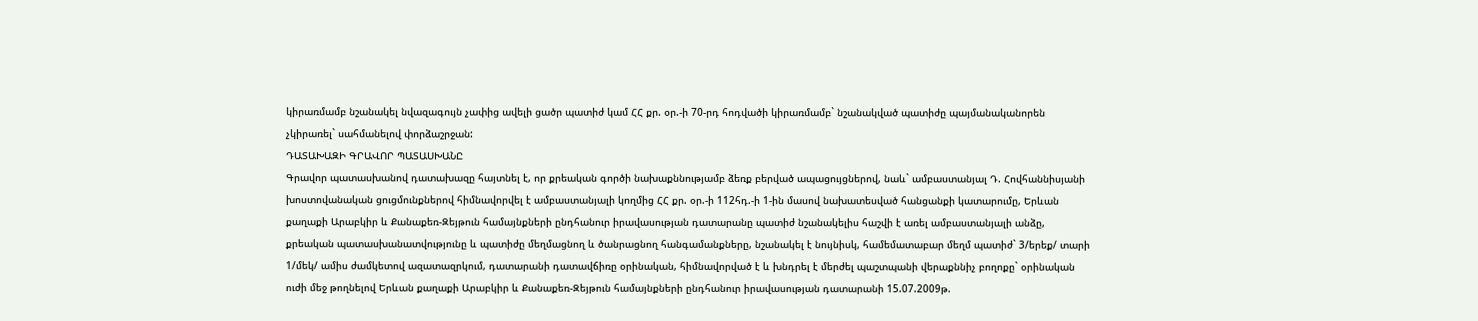կիրառմամբ նշանակել նվազագույն չափից ավելի ցածր պատիժ կամ ՀՀ քր. օր.-ի 70-րդ հոդվածի կիրառմամբ` նշանակված պատիժը պայմանականորեն չկիրառել` սահմանելով փորձաշրջան:
ԴԱՏԱԽԱԶԻ ԳՐԱՎՈՐ ՊԱՏԱՍԽԱՆԸ
Գրավոր պատասխանով դատախազը հայտնել է, որ քրեական գործի նախաքննությամբ ձեռք բերված ապացույցներով, նաև` ամբաստանյալ Դ. Հովհաննիսյանի խոստովանական ցուցմունքներով հիմնավորվել է ամբաստանյալի կողմից ՀՀ քր. օր.-ի 112հդ.-ի 1-ին մասով նախատեսված հանցանքի կատարումը, Երևան քաղաքի Արաբկիր և Քանաքեռ-Զեյթուն համայնքների ընդհանուր իրավասության դատարանը պատիժ նշանակելիս հաշվի է առել ամբաստանյալի անձը, քրեական պատասխանատվությունը և պատիժը մեղմացնող և ծանրացնող հանգամանքները, նշանակել է նույնիսկ, համեմատաբար մեղմ պատիժ` 3/երեք/ տարի 1/մեկ/ ամիս ժամկետով ազատազրկում, դատարանի դատավճիռը օրինական, հիմնավորված է և խնդրել է մերժել պաշտպանի վերաքննիչ բողոքը` օրինական ուժի մեջ թողնելով Երևան քաղաքի Արաբկիր և Քանաքեռ-Զեյթուն համայնքների ընդհանուր իրավասության դատարանի 15.07.2009թ.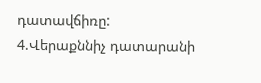դատավճիռը:
4.Վերաքննիչ դատարանի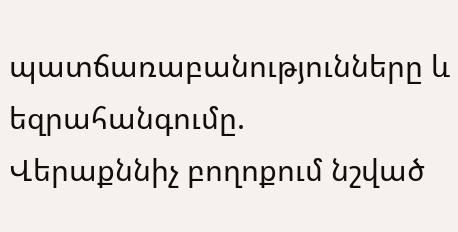պատճառաբանությունները և եզրահանգումը.
Վերաքննիչ բողոքում նշված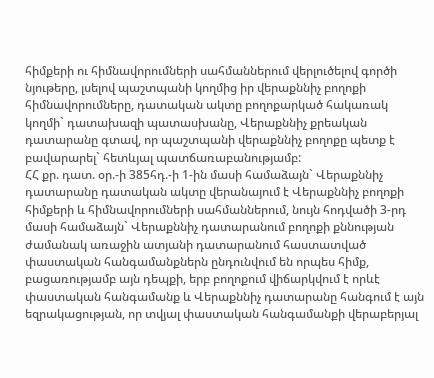հիմքերի ու հիմնավորումների սահմաններում վերլուծելով գործի նյութերը, լսելով պաշտպանի կողմից իր վերաքննիչ բողոքի հիմնավորումները, դատական ակտը բողոքարկած հակառակ կողմի` դատախազի պատասխանը, Վերաքննիչ քրեական դատարանը գտավ, որ պաշտպանի վերաքննիչ բողոքը պետք է բավարարել` հետևյալ պատճառաբանությամբ:
ՀՀ քր. դատ. օր.-ի 385հդ.-ի 1-ին մասի համաձայն` Վերաքննիչ դատարանը դատական ակտը վերանայում է Վերաքննիչ բողոքի հիմքերի և հիմնավորումների սահմաններում, նույն հոդվածի 3-րդ մասի համաձայն` Վերաքննիչ դատարանում բողոքի քննության ժամանակ առաջին ատյանի դատարանում հաստատված փաստական հանգամանքներն ընդունվում են որպես հիմք, բացառությամբ այն դեպքի, երբ բողոքում վիճարկվում է որևէ փաստական հանգամանք և Վերաքննիչ դատարանը հանգում է այն եզրակացության, որ տվյալ փաստական հանգամանքի վերաբերյալ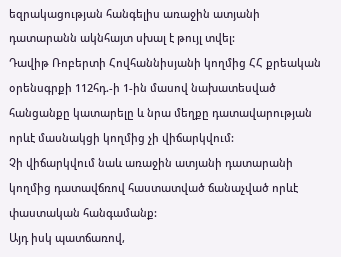եզրակացության հանգելիս առաջին ատյանի դատարանն ակնհայտ սխալ է թույլ տվել:
Դավիթ Ռոբերտի Հովհաննիսյանի կողմից ՀՀ քրեական օրենսգրքի 112հդ.-ի 1-ին մասով նախատեսված հանցանքը կատարելը և նրա մեղքը դատավարության որևէ մասնակցի կողմից չի վիճարկվում:
Չի վիճարկվում նաև առաջին ատյանի դատարանի կողմից դատավճռով հաստատված ճանաչված որևէ փաստական հանգամանք:
Այդ իսկ պատճառով,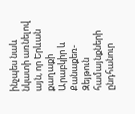ինչպես նաև նկատի առնելով այն, որ Երևան քաղաքի Արաբկիր և Քանաքեռ-Զեյթուն համայնքների ընդհանուր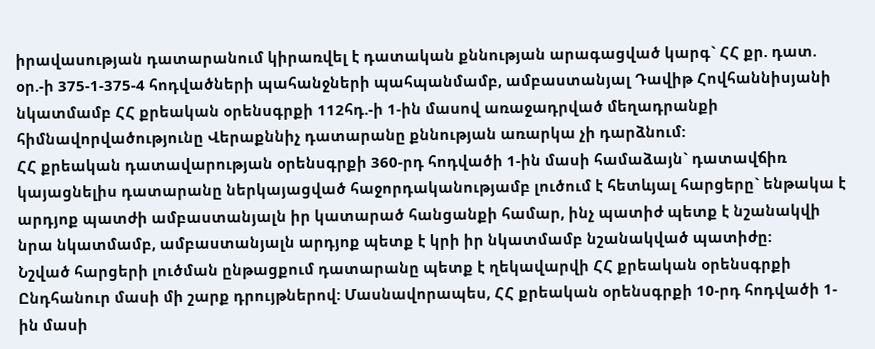իրավասության դատարանում կիրառվել է դատական քննության արագացված կարգ` ՀՀ քր. դատ. օր.-ի 375-1-375-4 հոդվածների պահանջների պահպանմամբ, ամբաստանյալ Դավիթ Հովհաննիսյանի նկատմամբ ՀՀ քրեական օրենսգրքի 112հդ.-ի 1-ին մասով առաջադրված մեղադրանքի հիմնավորվածությունը Վերաքննիչ դատարանը քննության առարկա չի դարձնում:
ՀՀ քրեական դատավարության օրենսգրքի 360-րդ հոդվածի 1-ին մասի համաձայն` դատավճիռ կայացնելիս դատարանը ներկայացված հաջորդականությամբ լուծում է հետևյալ հարցերը` ենթակա է արդյոք պատժի ամբաստանյալն իր կատարած հանցանքի համար, ինչ պատիժ պետք է նշանակվի նրա նկատմամբ, ամբաստանյալն արդյոք պետք է կրի իր նկատմամբ նշանակված պատիժը:
Նշված հարցերի լուծման ընթացքում դատարանը պետք է ղեկավարվի ՀՀ քրեական օրենսգրքի Ընդհանուր մասի մի շարք դրույթներով: Մասնավորապես, ՀՀ քրեական օրենսգրքի 10-րդ հոդվածի 1-ին մասի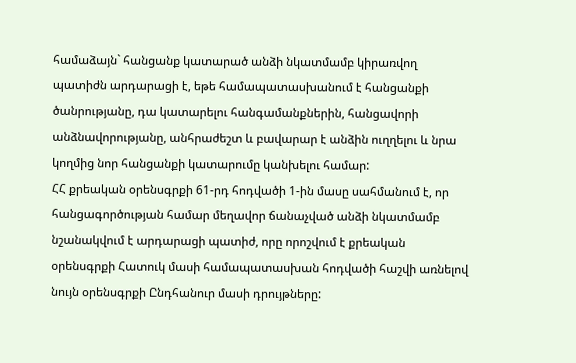համաձայն` հանցանք կատարած անձի նկատմամբ կիրառվող պատիժն արդարացի է, եթե համապատասխանում է հանցանքի ծանրությանը, դա կատարելու հանգամանքներին, հանցավորի անձնավորությանը, անհրաժեշտ և բավարար է անձին ուղղելու և նրա կողմից նոր հանցանքի կատարումը կանխելու համար:
ՀՀ քրեական օրենսգրքի 61-րդ հոդվածի 1-ին մասը սահմանում է, որ հանցագործության համար մեղավոր ճանաչված անձի նկատմամբ նշանակվում է արդարացի պատիժ, որը որոշվում է քրեական օրենսգրքի Հատուկ մասի համապատասխան հոդվածի հաշվի առնելով նույն օրենսգրքի Ընդհանուր մասի դրույթները: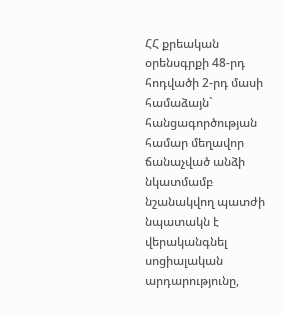ՀՀ քրեական օրենսգրքի 48-րդ հոդվածի 2-րդ մասի համաձայն` հանցագործության համար մեղավոր ճանաչված անձի նկատմամբ նշանակվող պատժի նպատակն է վերականգնել սոցիալական արդարությունը,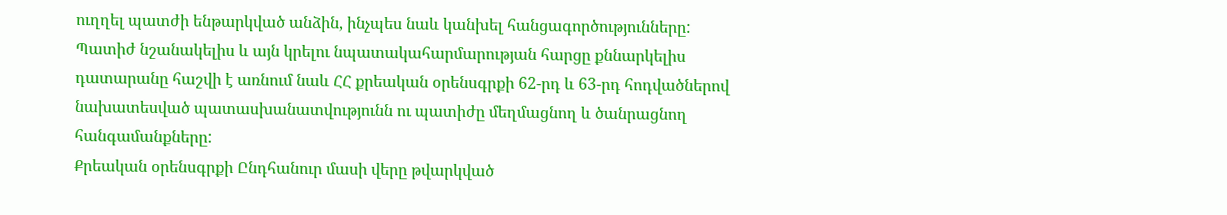ուղղել պատժի ենթարկված անձին, ինչպես նաև կանխել հանցագործությունները:
Պատիժ նշանակելիս և այն կրելու նպատակահարմարության հարցը քննարկելիս դատարանը հաշվի է առնում նաև ՀՀ քրեական օրենսգրքի 62-րդ և 63-րդ հոդվածներով նախատեսված պատասխանատվությունն ու պատիժը մեղմացնող և ծանրացնող հանգամանքները:
Քրեական օրենսգրքի Ընդհանուր մասի վերը թվարկված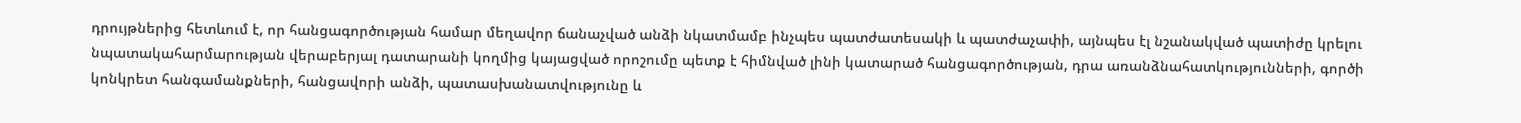դրույթներից հետևում է, որ հանցագործության համար մեղավոր ճանաչված անձի նկատմամբ ինչպես պատժատեսակի և պատժաչափի, այնպես էլ նշանակված պատիժը կրելու նպատակահարմարության վերաբերյալ դատարանի կողմից կայացված որոշումը պետք է հիմնված լինի կատարած հանցագործության, դրա առանձնահատկությունների, գործի կոնկրետ հանգամանքների, հանցավորի անձի, պատասխանատվությունը և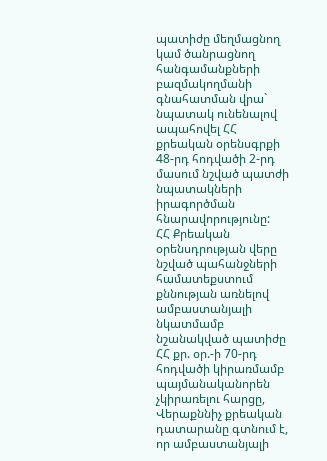պատիժը մեղմացնող կամ ծանրացնող հանգամանքների բազմակողմանի գնահատման վրա` նպատակ ունենալով ապահովել ՀՀ քրեական օրենսգրքի 48-րդ հոդվածի 2-րդ մասում նշված պատժի նպատակների իրագործման հնարավորությունը:
ՀՀ Քրեական օրենսդրության վերը նշված պահանջների համատեքստում քննության առնելով ամբաստանյալի նկատմամբ նշանակված պատիժը ՀՀ քր. օր.-ի 70-րդ հոդվածի կիրառմամբ պայմանականորեն չկիրառելու հարցը, Վերաքննիչ քրեական դատարանը գտնում է, որ ամբաստանյալի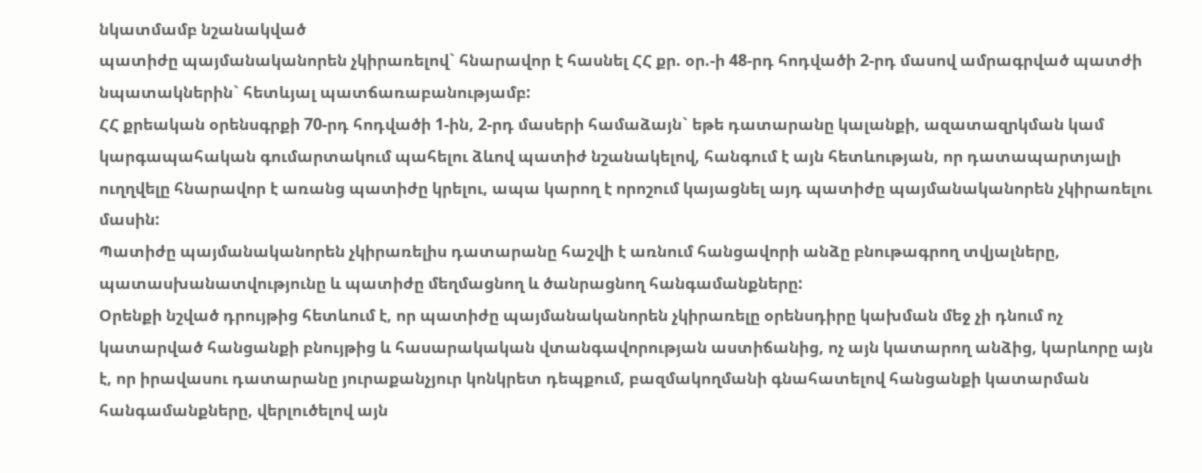նկատմամբ նշանակված
պատիժը պայմանականորեն չկիրառելով` հնարավոր է հասնել ՀՀ քր. օր.-ի 48-րդ հոդվածի 2-րդ մասով ամրագրված պատժի նպատակներին` հետևյալ պատճառաբանությամբ:
ՀՀ քրեական օրենսգրքի 70-րդ հոդվածի 1-ին, 2-րդ մասերի համաձայն` եթե դատարանը կալանքի, ազատազրկման կամ կարգապահական գումարտակում պահելու ձևով պատիժ նշանակելով, հանգում է այն հետևության, որ դատապարտյալի ուղղվելը հնարավոր է առանց պատիժը կրելու, ապա կարող է որոշում կայացնել այդ պատիժը պայմանականորեն չկիրառելու մասին:
Պատիժը պայմանականորեն չկիրառելիս դատարանը հաշվի է առնում հանցավորի անձը բնութագրող տվյալները, պատասխանատվությունը և պատիժը մեղմացնող և ծանրացնող հանգամանքները:
Օրենքի նշված դրույթից հետևում է, որ պատիժը պայմանականորեն չկիրառելը օրենսդիրը կախման մեջ չի դնում ոչ կատարված հանցանքի բնույթից և հասարակական վտանգավորության աստիճանից, ոչ այն կատարող անձից, կարևորը այն է, որ իրավասու դատարանը յուրաքանչյուր կոնկրետ դեպքում, բազմակողմանի գնահատելով հանցանքի կատարման հանգամանքները, վերլուծելով այն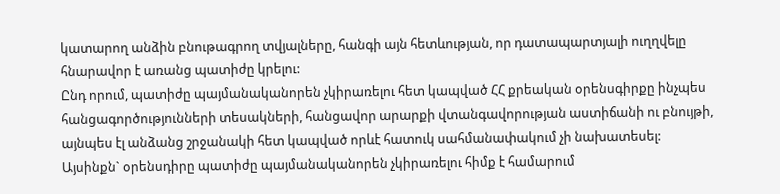կատարող անձին բնութագրող տվյալները, հանգի այն հետևության, որ դատապարտյալի ուղղվելը հնարավոր է առանց պատիժը կրելու:
Ընդ որում, պատիժը պայմանականորեն չկիրառելու հետ կապված ՀՀ քրեական օրենսգիրքը ինչպես հանցագործությունների տեսակների, հանցավոր արարքի վտանգավորության աստիճանի ու բնույթի, այնպես էլ անձանց շրջանակի հետ կապված որևէ հատուկ սահմանափակում չի նախատեսել:
Այսինքն` օրենսդիրը պատիժը պայմանականորեն չկիրառելու հիմք է համարում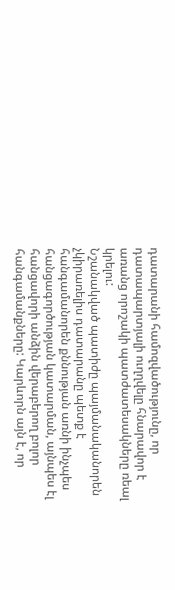դատարանի համոզվածությունը, որ դատապարտյալի ուղղվելը հնարավոր է առանց որոշակի պատժատեսակները ռեալ կրելու:
Նշանակված պատիժը պայմանականորեն չկիրառելիս դատարանը պետք է հանգամանորեն քննության առնի ինչպես հանցագործության կատարման, այնպես էլ հանցավորի անձին վերաբերող բոլոր հանգամանքները: Կարևորն այն է, որ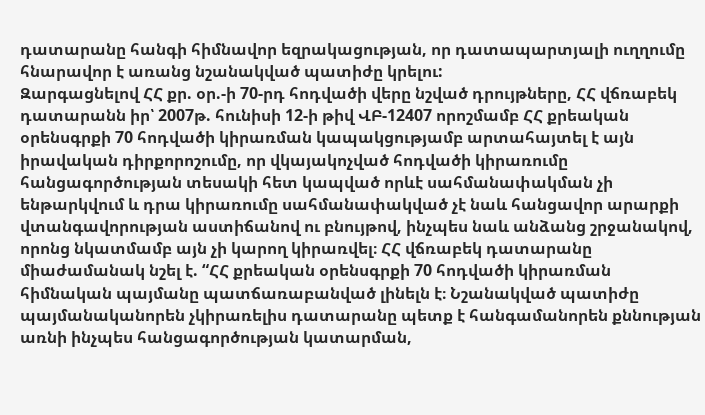դատարանը հանգի հիմնավոր եզրակացության, որ դատապարտյալի ուղղումը հնարավոր է առանց նշանակված պատիժը կրելու:
Զարգացնելով ՀՀ քր. օր.-ի 70-րդ հոդվածի վերը նշված դրույթները, ՀՀ վճռաբեկ դատարանն իր՝ 2007թ. հունիսի 12-ի թիվ ՎԲ-12407 որոշմամբ ՀՀ քրեական օրենսգրքի 70 հոդվածի կիրառման կապակցությամբ արտահայտել է այն իրավական դիրքորոշումը, որ վկայակոչված հոդվածի կիրառումը հանցագործության տեսակի հետ կապված որևէ սահմանափակման չի ենթարկվում և դրա կիրառումը սահմանափակված չէ նաև հանցավոր արարքի վտանգավորության աստիճանով ու բնույթով, ինչպես նաև անձանց շրջանակով, որոնց նկատմամբ այն չի կարող կիրառվել։ ՀՀ վճռաբեկ դատարանը միաժամանակ նշել է. “ՀՀ քրեական օրենսգրքի 70 հոդվածի կիրառման հիմնական պայմանը պատճառաբանված լինելն է։ Նշանակված պատիժը պայմանականորեն չկիրառելիս դատարանը պետք է հանգամանորեն քննության առնի ինչպես հանցագործության կատարման,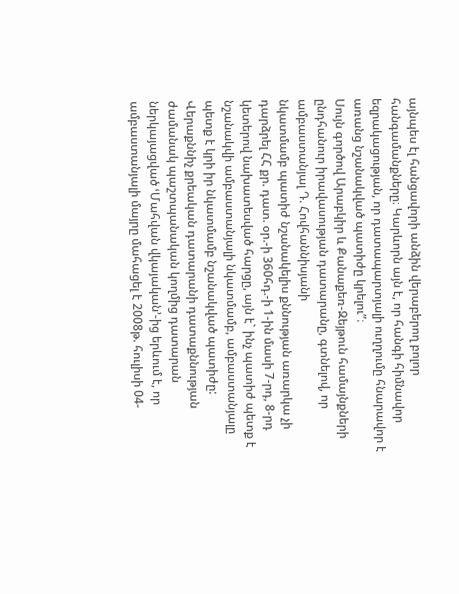այնպես էլ հանցավորի անձին վերաբերող բոլոր հանգամանքները։ Կարևորն այն է, որ հանգի հիմնավոր եզրակացության, որ դատապարտյալի ուղղումը հնարավոր է առանց նշանակված պատիժը կրելու”։
Սույն գործով Արաբկիր և Քանաքեռ-Զեյթուն համայնքների ընդհանուր իրավասության դատարանը, գտնելով, որ ամբաստանյալ Դ. Հովհաննիսյանի
նկատմամբ պատիժ նշանակելիս քննության առարկա չի դարձրել ՀՀ քր. դատ. օր.-ի 360հդ.-ի 1-ին մասի 7-րդ, 8-րդ կետերով նախատեսված հարցը, այն է` ինչ պատիժ պետք է նշանակվի ամբաստանյալի նկատմամբ, ամբաստանյալը պետք է կրի իր նկատմամբ նշանակված պատիժը:
Վերաքննիչ քրեական դատարանի դատաքննության ժամանակ պաշտպանական կողմից դատարան ներկայացված ՙՄահվան վկայական՚-ից երևում է, որ ամբաստանյալի մայրը մահացել է 2008թ. հուլիսի 04-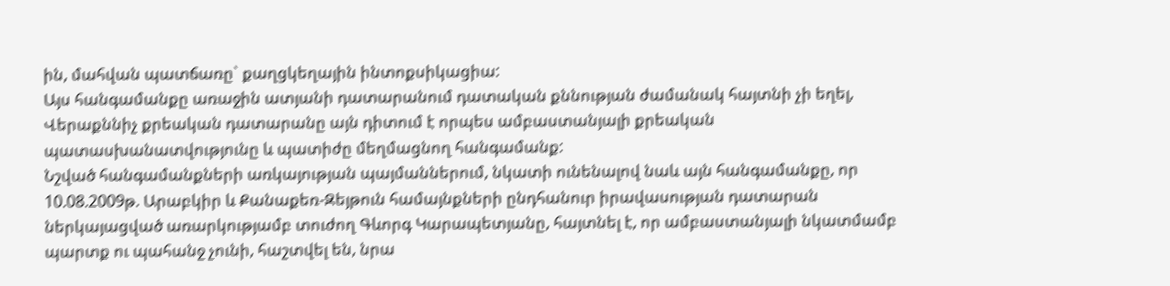ին, մահվան պատճառը` քաղցկեղային ինտոքսիկացիա:
Այս հանգամանքը առաջին ատյանի դատարանում դատական քննության ժամանակ հայտնի չի եղել, Վերաքննիչ քրեական դատարանը այն դիտում է որպես ամբաստանյալի քրեական պատասխանատվությունը և պատիժը մեղմացնող հանգամանք:
Նշված հանգամանքների առկայության պայմաններում, նկատի ունենալով նաև այն հանգամանքը, որ 10.08.2009թ. Արաբկիր և Քանաքեռ-Զեյթուն համայնքների ընդհանուր իրավասության դատարան ներկայացված առարկությամբ տուժող Գևորգ Կարապետյանը, հայտնել է, որ ամբաստանյալի նկատմամբ պարտք ու պահանջ չունի, հաշտվել են, նրա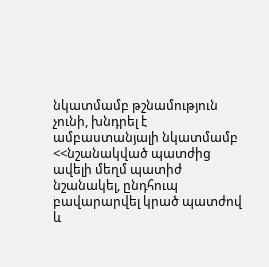նկատմամբ թշնամություն չունի, խնդրել է ամբաստանյալի նկատմամբ <<նշանակված պատժից ավելի մեղմ պատիժ նշանակել, ընդհուպ բավարարվել կրած պատժով և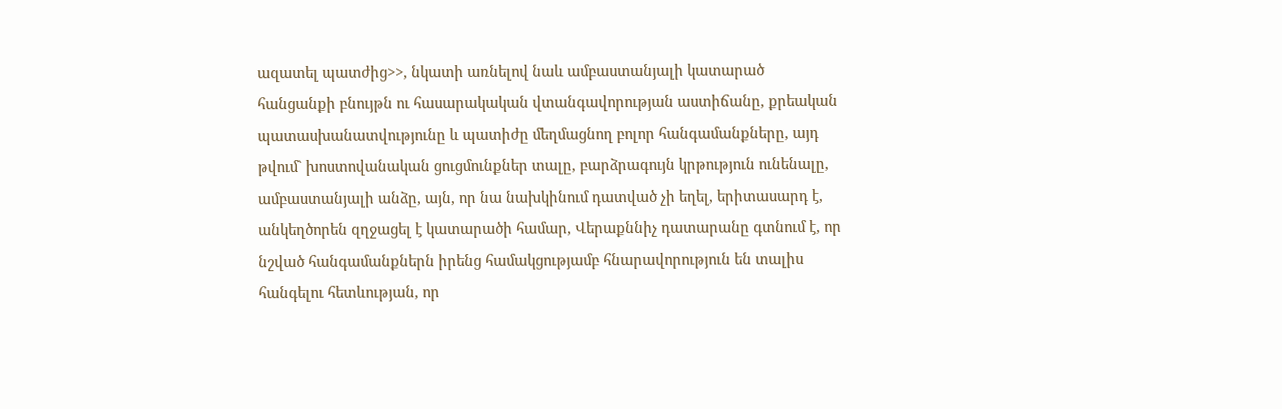ազատել պատժից>>, նկատի առնելով նաև ամբաստանյալի կատարած հանցանքի բնույթն ու հասարակական վտանգավորության աստիճանը, քրեական պատասխանատվությունը և պատիժը մեղմացնող բոլոր հանգամանքները, այդ թվում` խոստովանական ցուցմունքներ տալը, բարձրագույն կրթություն ունենալը, ամբաստանյալի անձը, այն, որ նա նախկինում դատված չի եղել, երիտասարդ է, անկեղծորեն զղջացել է կատարածի համար, Վերաքննիչ դատարանը գտնում է, որ նշված հանգամանքներն իրենց համակցությամբ հնարավորություն են տալիս հանգելու հետևության, որ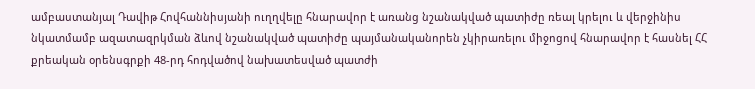ամբաստանյալ Դավիթ Հովհաննիսյանի ուղղվելը հնարավոր է առանց նշանակված պատիժը ռեալ կրելու և վերջինիս նկատմամբ ազատազրկման ձևով նշանակված պատիժը պայմանականորեն չկիրառելու միջոցով հնարավոր է հասնել ՀՀ քրեական օրենսգրքի 48-րդ հոդվածով նախատեսված պատժի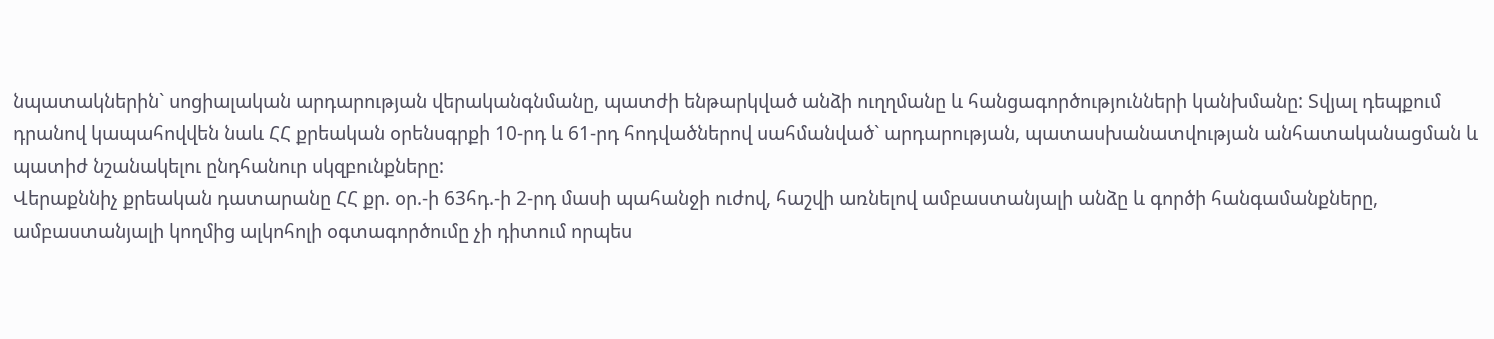նպատակներին` սոցիալական արդարության վերականգնմանը, պատժի ենթարկված անձի ուղղմանը և հանցագործությունների կանխմանը: Տվյալ դեպքում դրանով կապահովվեն նաև ՀՀ քրեական օրենսգրքի 10-րդ և 61-րդ հոդվածներով սահմանված` արդարության, պատասխանատվության անհատականացման և պատիժ նշանակելու ընդհանուր սկզբունքները:
Վերաքննիչ քրեական դատարանը ՀՀ քր. օր.-ի 63հդ.-ի 2-րդ մասի պահանջի ուժով, հաշվի առնելով ամբաստանյալի անձը և գործի հանգամանքները, ամբաստանյալի կողմից ալկոհոլի օգտագործումը չի դիտում որպես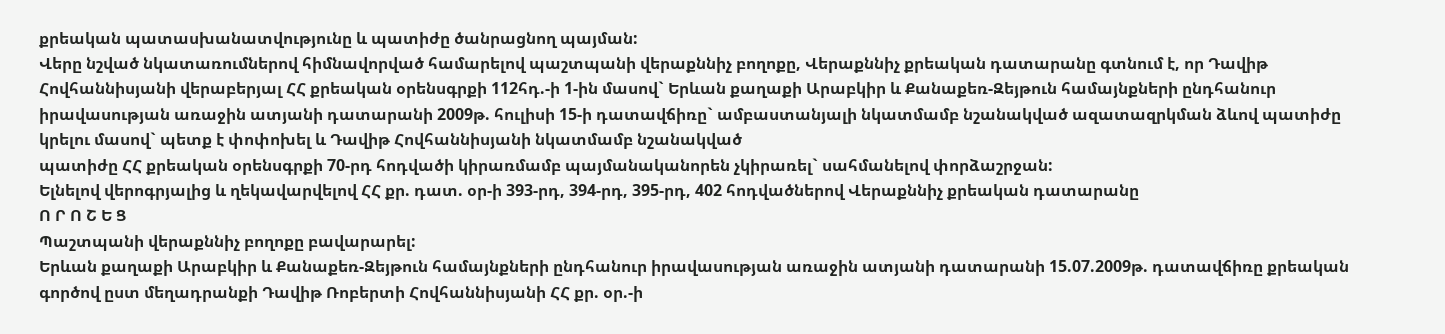քրեական պատասխանատվությունը և պատիժը ծանրացնող պայման:
Վերը նշված նկատառումներով հիմնավորված համարելով պաշտպանի վերաքննիչ բողոքը, Վերաքննիչ քրեական դատարանը գտնում է, որ Դավիթ Հովհաննիսյանի վերաբերյալ ՀՀ քրեական օրենսգրքի 112հդ.-ի 1-ին մասով` Երևան քաղաքի Արաբկիր և Քանաքեռ-Զեյթուն համայնքների ընդհանուր իրավասության առաջին ատյանի դատարանի 2009թ. հուլիսի 15-ի դատավճիռը` ամբաստանյալի նկատմամբ նշանակված ազատազրկման ձևով պատիժը կրելու մասով` պետք է փոփոխել և Դավիթ Հովհաննիսյանի նկատմամբ նշանակված
պատիժը ՀՀ քրեական օրենսգրքի 70-րդ հոդվածի կիրառմամբ պայմանականորեն չկիրառել` սահմանելով փորձաշրջան:
Ելնելով վերոգրյալից և ղեկավարվելով ՀՀ քր. դատ. օր-ի 393-րդ, 394-րդ, 395-րդ, 402 հոդվածներով Վերաքննիչ քրեական դատարանը
Ո Ր Ո Շ Ե Ց
Պաշտպանի վերաքննիչ բողոքը բավարարել:
Երևան քաղաքի Արաբկիր և Քանաքեռ-Զեյթուն համայնքների ընդհանուր իրավասության առաջին ատյանի դատարանի 15.07.2009թ. դատավճիռը քրեական գործով ըստ մեղադրանքի Դավիթ Ռոբերտի Հովհաննիսյանի ՀՀ քր. օր.-ի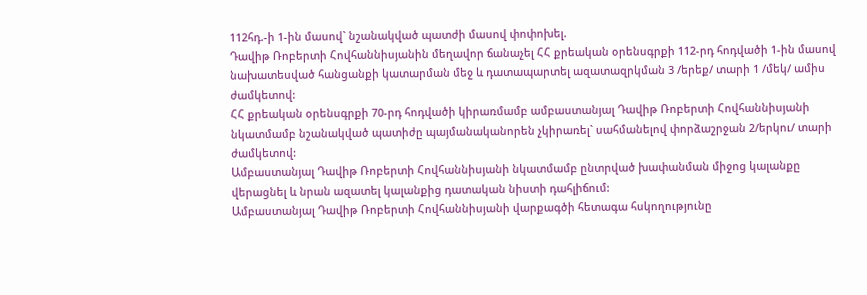112հդ.-ի 1-ին մասով` նշանակված պատժի մասով փոփոխել.
Դավիթ Ռոբերտի Հովհաննիսյանին մեղավոր ճանաչել ՀՀ քրեական օրենսգրքի 112-րդ հոդվածի 1-ին մասով նախատեսված հանցանքի կատարման մեջ և դատապարտել ազատազրկման 3 /երեք/ տարի 1 /մեկ/ ամիս ժամկետով:
ՀՀ քրեական օրենսգրքի 70-րդ հոդվածի կիրառմամբ ամբաստանյալ Դավիթ Ռոբերտի Հովհաննիսյանի նկատմամբ նշանակված պատիժը պայմանականորեն չկիրառել` սահմանելով փորձաշրջան 2/երկու/ տարի ժամկետով:
Ամբաստանյալ Դավիթ Ռոբերտի Հովհաննիսյանի նկատմամբ ընտրված խափանման միջոց կալանքը վերացնել և նրան ազատել կալանքից դատական նիստի դահլիճում:
Ամբաստանյալ Դավիթ Ռոբերտի Հովհաննիսյանի վարքագծի հետագա հսկողությունը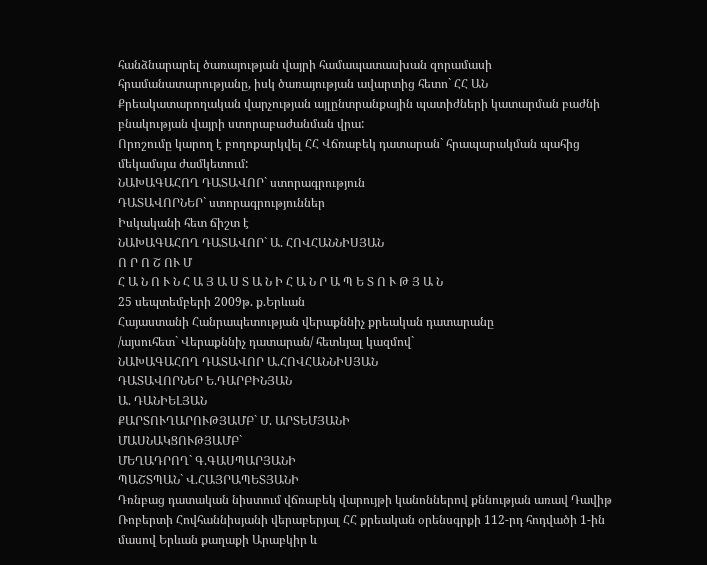հանձնարարել ծառայության վայրի համապատասխան զորամասի հրամանատարությանը, իսկ ծառայության ավարտից հետո` ՀՀ ԱՆ
Քրեակատարողական վարչության այլընտրանքային պատիժների կատարման բաժնի բնակության վայրի ստորաբաժանման վրա:
Որոշումը կարող է բողոքարկվել ՀՀ Վճռաբեկ դատարան` հրապարակման պահից մեկամսյա ժամկետում:
ՆԱԽԱԳԱՀՈՂ ԴԱՏԱՎՈՐ` ստորագրություն
ԴԱՏԱՎՈՐՆԵՐ` ստորագրություններ
Իսկականի հետ ճիշտ է
ՆԱԽԱԳԱՀՈՂ ԴԱՏԱՎՈՐ` Ա. ՀՈՎՀԱՆՆԻՍՅԱՆ
Ո Ր Ո Շ ՈՒ Մ
Հ Ա Ն Ո Ւ Ն Հ Ա Յ Ա Ս Տ Ա Ն Ի Հ Ա Ն Ր Ա Պ Ե Տ Ո Ւ Թ Յ Ա Ն
25 սեպտեմբերի 2009թ. ք.Երևան
Հայաստանի Հանրապետության վերաքննիչ քրեական դատարանը
/այսուհետ` Վերաքննիչ դատարան/ հետևյալ կազմով`
ՆԱԽԱԳԱՀՈՂ ԴԱՏԱՎՈՐ Ա.ՀՈՎՀԱՆՆԻՍՅԱՆ
ԴԱՏԱՎՈՐՆԵՐ Ե.ԴԱՐԲԻՆՅԱՆ
Ա. ԴԱՆԻԵԼՅԱՆ
ՔԱՐՏՈՒՂԱՐՈՒԹՅԱՄԲ` Մ. ԱՐՏԵՄՅԱՆԻ
ՄԱՍՆԱԿՑՈՒԹՅԱՄԲ`
ՄԵՂԱԴՐՈՂ` Գ.ԳԱՍՊԱՐՅԱՆԻ
ՊԱՇՏՊԱՆ` Վ.ՀԱՅՐԱՊԵՏՅԱՆԻ
Դռնբաց դատական նիստում վճռաբեկ վարույթի կանոններով քննության առավ Դավիթ Ռոբերտի Հովհաննիսյանի վերաբերյալ ՀՀ քրեական օրենսգրքի 112-րդ հոդվածի 1-ին մասով Երևան քաղաքի Արաբկիր և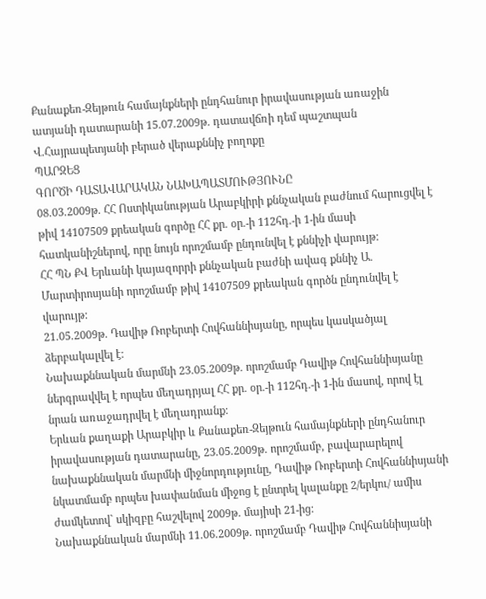Քանաքեռ-Զեյթուն համայնքների ընդհանուր իրավասության առաջին ատյանի դատարանի 15.07.2009թ. դատավճռի դեմ պաշտպան Վ.Հայրապետյանի բերած վերաքննիչ բողոքը
ՊԱՐԶԵՑ
ԳՈՐԾԻ ԴԱՏԱՎԱՐԱԿԱՆ ՆԱԽԱՊԱՏՄՈՒԹՅՈՒՆԸ
08.03.2009թ. ՀՀ Ոստիկանության Արաբկիրի քննչական բաժնում հարուցվել է թիվ 14107509 քրեական գործը ՀՀ քր. օր.-ի 112հդ.-ի 1-ին մասի հատկանիշներով, որը նույն որոշմամբ ընդունվել է քննիչի վարույթ:
ՀՀ ՊՆ ՔՎ Երևանի կայազորրի քննչական բաժնի ավագ քննիչ Ա. Մարտիրոսյանի որոշմամբ թիվ 14107509 քրեական գործն ընդունվել է վարույթ:
21.05.2009թ. Դավիթ Ռոբերտի Հովհաննիսյանը, որպես կասկածյալ ձերբակալվել է:
Նախաքննական մարմնի 23.05.2009թ. որոշմամբ Դավիթ Հովհաննիսյանը ներգրավվել է որպես մեղադրյալ ՀՀ քր. օր.-ի 112հդ.-ի 1-ին մասով, որով էլ նրան առաջադրվել է մեղադրանք:
Երևան քաղաքի Արաբկիր և Քանաքեռ-Զեյթուն համայնքների ընդհանուր իրավասության դատարանը, 23.05.2009թ. որոշմամբ, բավարարելով նախաքննական մարմնի միջնորդությունը, Դավիթ Ռոբերտի Հովհաննիսյանի նկատմամբ որպես խափանման միջոց է ընտրել կալանքը 2/երկու/ ամիս ժամկետով` սկիզբը հաշվելով 2009թ. մայիսի 21-ից:
Նախաքննական մարմնի 11.06.2009թ. որոշմամբ Դավիթ Հովհաննիսյանի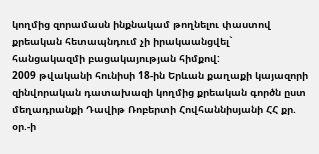կողմից զորամասն ինքնակամ թողնելու փաստով քրեական հետապնդում չի իրակաանցվել` հանցակազմի բացակայության հիմքով:
2009 թվականի հունիսի 18-ին Երևան քաղաքի կայազորի զինվորական դատախազի կողմից քրեական գործն ըստ մեղադրանքի Դավիթ Ռոբերտի Հովհաննիսյանի ՀՀ քր. օր.-ի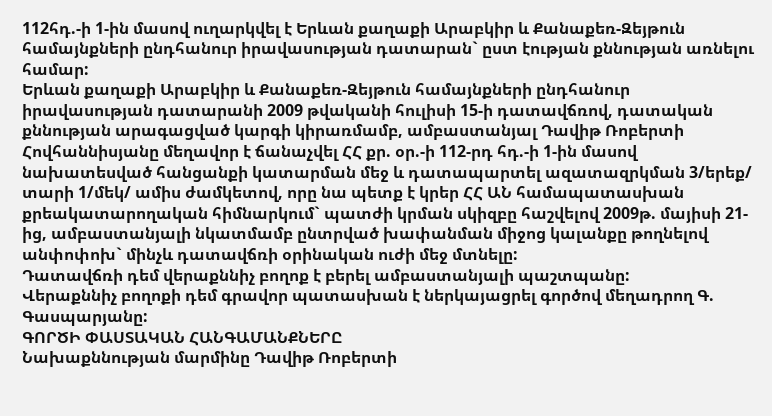112հդ.-ի 1-ին մասով ուղարկվել է Երևան քաղաքի Արաբկիր և Քանաքեռ-Զեյթուն համայնքների ընդհանուր իրավասության դատարան` ըստ էության քննության առնելու համար:
Երևան քաղաքի Արաբկիր և Քանաքեռ-Զեյթուն համայնքների ընդհանուր իրավասության դատարանի 2009 թվականի հուլիսի 15-ի դատավճռով, դատական քննության արագացված կարգի կիրառմամբ, ամբաստանյալ Դավիթ Ռոբերտի Հովհաննիսյանը մեղավոր է ճանաչվել ՀՀ քր. օր.-ի 112-րդ հդ.-ի 1-ին մասով նախատեսված հանցանքի կատարման մեջ և դատապարտել ազատազրկման 3/երեք/ տարի 1/մեկ/ ամիս ժամկետով, որը նա պետք է կրեր ՀՀ ԱՆ համապատասխան քրեակատարողական հիմնարկում` պատժի կրման սկիզբը հաշվելով 2009թ. մայիսի 21-ից, ամբաստանյալի նկատմամբ ընտրված խափանման միջոց կալանքը թողնելով անփոփոխ` մինչև դատավճռի օրինական ուժի մեջ մտնելը:
Դատավճռի դեմ վերաքննիչ բողոք է բերել ամբաստանյալի պաշտպանը:
Վերաքննիչ բողոքի դեմ գրավոր պատասխան է ներկայացրել գործով մեղադրող Գ. Գասպարյանը:
ԳՈՐԾԻ ՓԱՍՏԱԿԱՆ ՀԱՆԳԱՄԱՆՔՆԵՐԸ
Նախաքննության մարմինը Դավիթ Ռոբերտի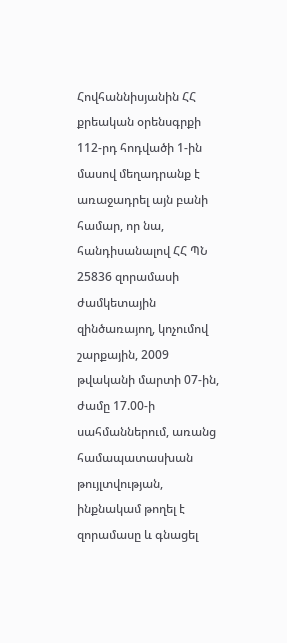Հովհաննիսյանին ՀՀ քրեական օրենսգրքի 112-րդ հոդվածի 1-ին մասով մեղադրանք է առաջադրել այն բանի համար, որ նա, հանդիսանալով ՀՀ ՊՆ 25836 զորամասի ժամկետային զինծառայող, կոչումով շարքային, 2009 թվականի մարտի 07-ին, ժամը 17.00-ի սահմաններում, առանց համապատասխան թույլտվության, ինքնակամ թողել է զորամասը և գնացել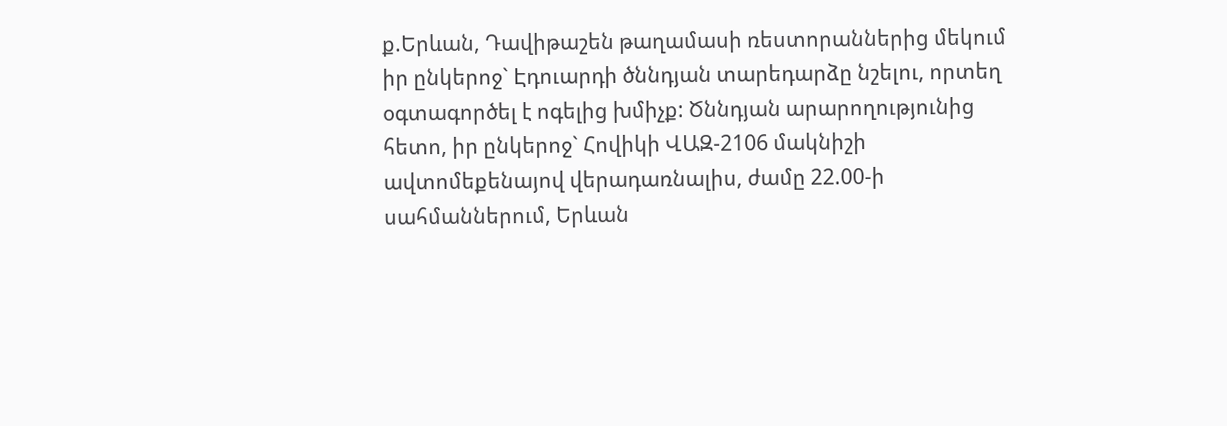ք.Երևան, Դավիթաշեն թաղամասի ռեստորաններից մեկում իր ընկերոջ` Էդուարդի ծննդյան տարեդարձը նշելու, որտեղ օգտագործել է ոգելից խմիչք: Ծննդյան արարողությունից հետո, իր ընկերոջ` Հովիկի ՎԱԶ-2106 մակնիշի ավտոմեքենայով վերադառնալիս, ժամը 22.00-ի սահմաններում, Երևան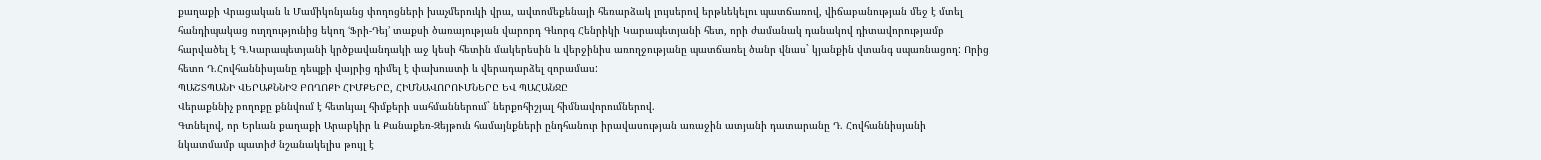քաղաքի Վրացական և Մամիկոնյանց փողոցների խաչմերուկի վրա, ավտոմեքենայի հեռարձակ լույսերով երթևեկելու պատճառով, վիճաբանության մեջ է մտել հանդիպակաց ուղղությունից եկող ՙՖրի-Դեյ՚ տաքսի ծառայության վարորդ Գևորգ Հենրիկի Կարապետյանի հետ, որի ժամանակ դանակով դիտավորությամբ հարվածել է Գ.Կարապետյանի կրծքավանդակի աջ կեսի հետին մակերեսին և վերջինիս առողջությանը պատճառել ծանր վնաս` կյանքին վտանգ սպառնացող: Որից հետո Դ.Հովհաննիսյանը դեպքի վայրից դիմել է փախուստի և վերադարձել զորամաս:
ՊԱՇՏՊԱՆԻ ՎԵՐԱՔՆՆԻՉ ԲՈՂՈՔԻ ՀԻՄՔԵՐԸ, ՀԻՄՆԱՎՈՐՈՒՄՆԵՐԸ ԵՎ ՊԱՀԱՆՋԸ
Վերաքննիչ բողոքը քննվում է հետևյալ հիմքերի սահմաններում` ներքոհիշյալ հիմնավորումներով.
Գտնելով, որ Երևան քաղաքի Արաբկիր և Քանաքեռ-Զեյթուն համայնքների ընդհանուր իրավասության առաջին ատյանի դատարանը Դ. Հովհաննիսյանի
նկատմամբ պատիժ նշանակելիս թույլ է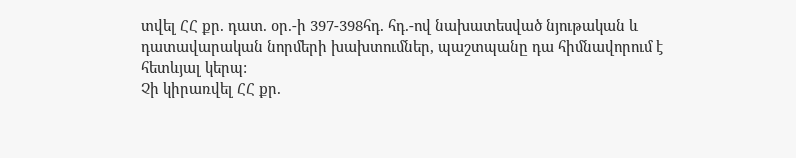տվել ՀՀ քր. դատ. օր.-ի 397-398հդ. հդ.-ով նախատեսված նյութական և դատավարական նորմերի խախտումներ, պաշտպանը դա հիմնավորում է հետևյալ կերպ:
Չի կիրառվել ՀՀ քր.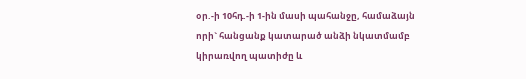օր.-ի 10հդ.-ի 1-ին մասի պահանջը, համաձայն որի` հանցանք կատարած անձի նկատմամբ կիրառվող պատիժը և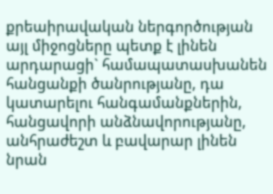քրեաիրավական ներգործության այլ միջոցները պետք է լինեն արդարացի` համապատասխանեն հանցանքի ծանրությանը, դա կատարելու հանգամանքներին, հանցավորի անձնավորությանը, անհրաժեշտ և բավարար լինեն նրան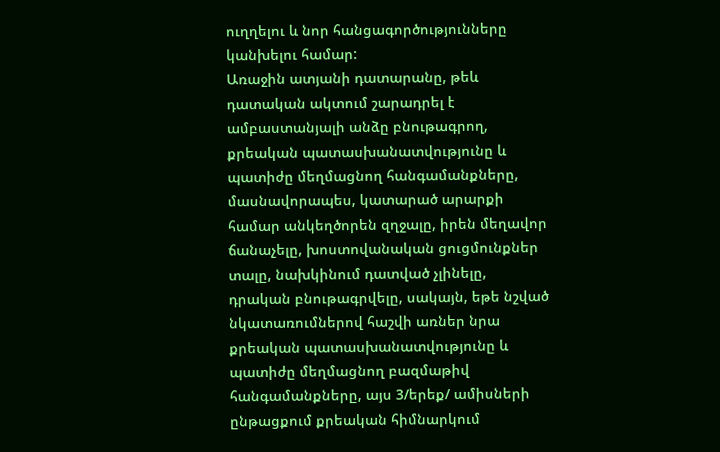ուղղելու և նոր հանցագործությունները կանխելու համար:
Առաջին ատյանի դատարանը, թեև դատական ակտում շարադրել է ամբաստանյալի անձը բնութագրող, քրեական պատասխանատվությունը և պատիժը մեղմացնող հանգամանքները, մասնավորապես, կատարած արարքի համար անկեղծորեն զղջալը, իրեն մեղավոր ճանաչելը, խոստովանական ցուցմունքներ տալը, նախկինում դատված չլինելը, դրական բնութագրվելը, սակայն, եթե նշված նկատառումներով հաշվի առներ նրա քրեական պատասխանատվությունը և պատիժը մեղմացնող բազմաթիվ հանգամանքները, այս 3/երեք/ ամիսների ընթացքում քրեական հիմնարկում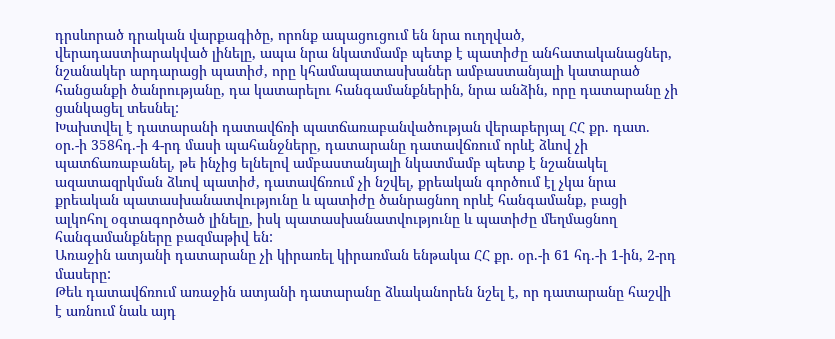դրսևորած դրական վարքագիծը, որոնք ապացուցում են նրա ուղղված, վերադաստիարակված լինելը, ապա նրա նկատմամբ պետք է պատիժը անհատականացներ, նշանակեր արդարացի պատիժ, որը կհամապատասխաներ ամբաստանյալի կատարած հանցանքի ծանրությանը, դա կատարելու հանգամանքներին, նրա անձին, որը դատարանը չի ցանկացել տեսնել:
Խախտվել է դատարանի դատավճռի պատճառաբանվածության վերաբերյալ ՀՀ քր. դատ. օր.-ի 358հդ.-ի 4-րդ մասի պահանջները, դատարանը դատավճռում որևէ ձևով չի պատճառաբանել, թե ինչից ելնելով ամբաստանյալի նկատմամբ պետք է նշանակել ազատազրկման ձևով պատիժ, դատավճռում չի նշվել, քրեական գործում էլ չկա նրա քրեական պատասխանատվությունը և պատիժը ծանրացնող որևէ հանգամանք, բացի ալկոհոլ օգտագործած լինելը, իսկ պատասխանատվությունը և պատիժը մեղմացնող հանգամանքները բազմաթիվ են:
Առաջին ատյանի դատարանը չի կիրառել կիրառման ենթակա ՀՀ քր. օր.-ի 61 հդ.-ի 1-ին, 2-րդ մասերը:
Թեև դատավճռում առաջին ատյանի դատարանը ձևականորեն նշել է, որ դատարանը հաշվի է առնում նաև այդ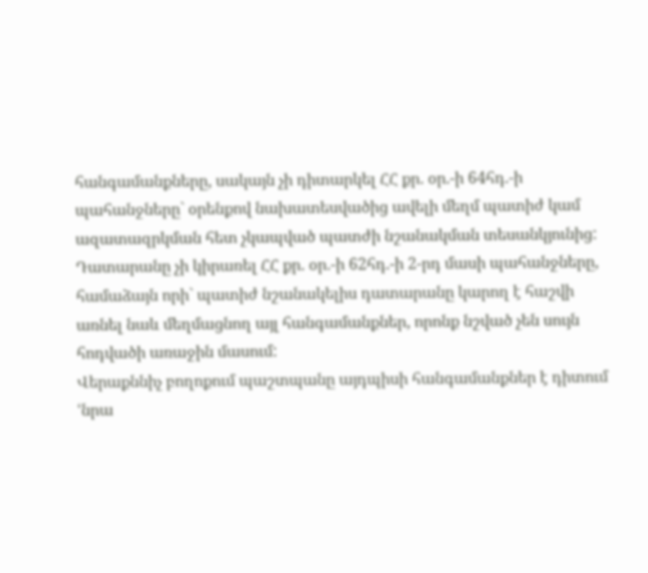հանգամանքները, սակայն չի դիտարկել ՀՀ քր. օր.-ի 64հդ.-ի պահանջները` օրենքով նախատեսվածից ավելի մեղմ պատիժ կամ ազատազրկման հետ չկապված պատժի նշանակման տեսանկյունից:
Դատարանը չի կիրառել ՀՀ քր. օր.-ի 62հդ.-ի 2-րդ մասի պահանջները, համաձայն որի` պատիժ նշանակելիս դատարանը կարող է հաշվի առնել նաև մեղմացնող այլ հանգամանքներ, որոնք նշված չեն սույն հոդվածի առաջին մասում:
Վերաքննիչ բողոքում պաշտպանը այդպիսի հանգամանքներ է դիտում ՙնրա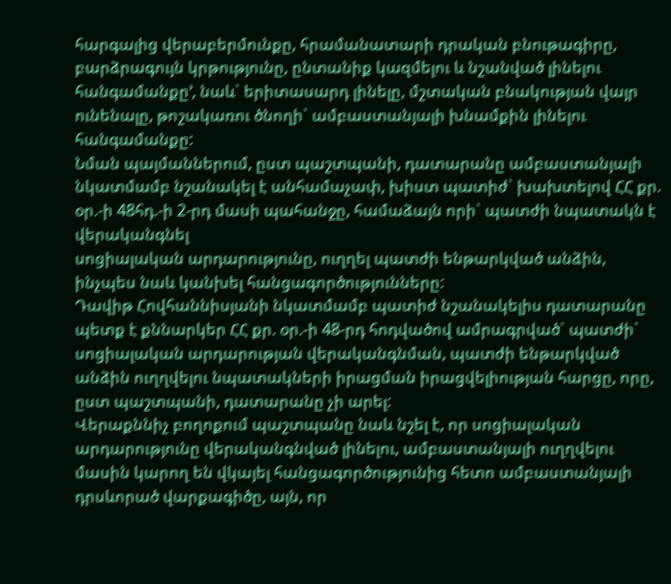հարգալից վերաբերմունքը, հրամանատարի դրական բնութագիրը, բարձրագույն կրթությունը, ընտանիք կազմելու և նշանված լինելու հանգամանքը՚, նաև` երիտասարդ լինելը, մշտական բնակության վայր ունենալը, թոշակառու ծնողի` ամբաստանյալի խնամքին լինելու հանգամանքը:
Նման պայմաններում, ըստ պաշտպանի, դատարանը ամբաստանյալի նկատմամբ նշանակել է անհամաչափ, խիստ պատիժ` խախտելով ՀՀ քր. օր.-ի 48հդ.-ի 2-րդ մասի պահանջը, համաձայն որի` պատժի նպատակն է վերականգնել
սոցիալական արդարությունը, ուղղել պատժի ենթարկված անձին, ինչպես նաև կանխել հանցագործությունները:
Դավիթ Հովհաննիսյանի նկատմամբ պատիժ նշանակելիս դատարանը պետք է քննարկեր ՀՀ քր. օր.-ի 48-րդ հոդվածով ամրագրված` պատժի` սոցիալական արդարության վերականգնման, պատժի ենթարկված անձին ուղղվելու նպատակների իրացման իրացվելիության հարցը, որը, ըստ պաշտպանի, դատարանը չի արել:
Վերաքննիչ բողոքում պաշտպանը նաև նշել է, որ սոցիալական արդարությունը վերականգնված լինելու, ամբաստանյալի ուղղվելու մասին կարող են վկայել հանցագործությունից հետո ամբաստանյալի դրսևորած վարքագիծը, այն, որ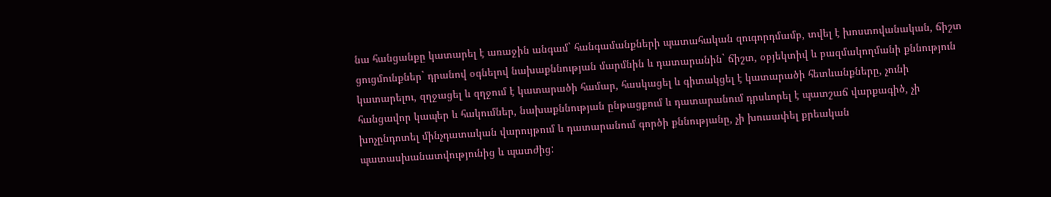նա հանցանքը կատարել է առաջին անգամ` հանգամանքների պատահական զուգորդմամբ, տվել է խոստովանական, ճիշտ ցուցմունքներ` դրանով օգնելով նախաքննության մարմնին և դատարանին` ճիշտ, օբյեկտիվ և բազմակողմանի քննություն կատարելու, զղջացել և զղջում է կատարածի համար, հասկացել և գիտակցել է կատարածի հետևանքները, չունի հանցավոր կապեր և հակումներ, նախաքննության ընթացքում և դատարանում դրսևորել է պատշաճ վարքագիծ, չի խոչընդոտել մինչդատական վարույթում և դատարանում գործի քննությանը, չի խուսափել քրեական պատասխանատվությունից և պատժից: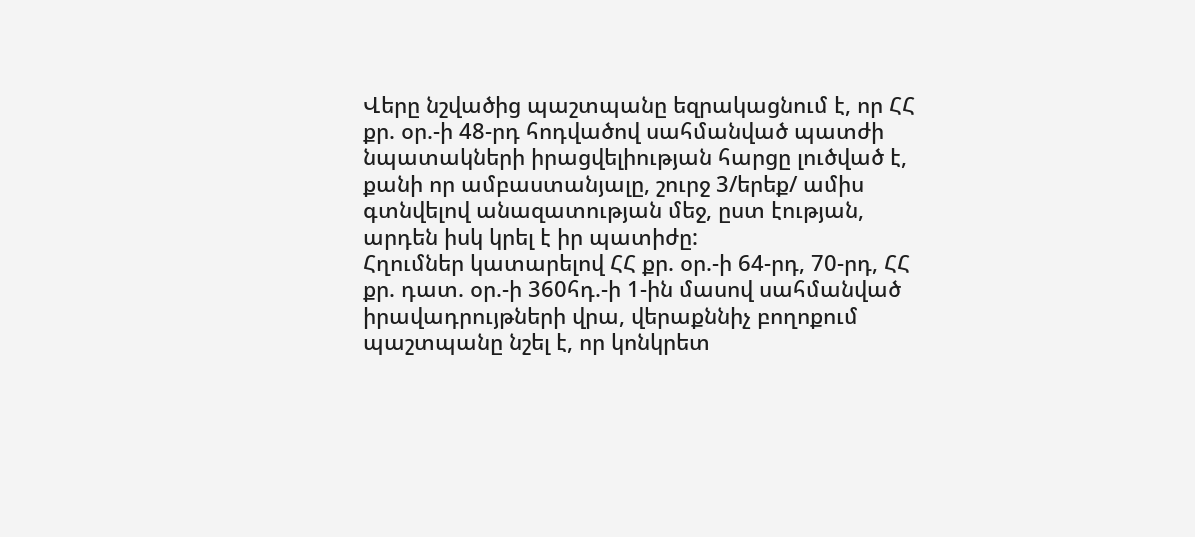Վերը նշվածից պաշտպանը եզրակացնում է, որ ՀՀ քր. օր.-ի 48-րդ հոդվածով սահմանված պատժի նպատակների իրացվելիության հարցը լուծված է, քանի որ ամբաստանյալը, շուրջ 3/երեք/ ամիս գտնվելով անազատության մեջ, ըստ էության, արդեն իսկ կրել է իր պատիժը:
Հղումներ կատարելով ՀՀ քր. օր.-ի 64-րդ, 70-րդ, ՀՀ քր. դատ. օր.-ի 360հդ.-ի 1-ին մասով սահմանված իրավադրույթների վրա, վերաքննիչ բողոքում պաշտպանը նշել է, որ կոնկրետ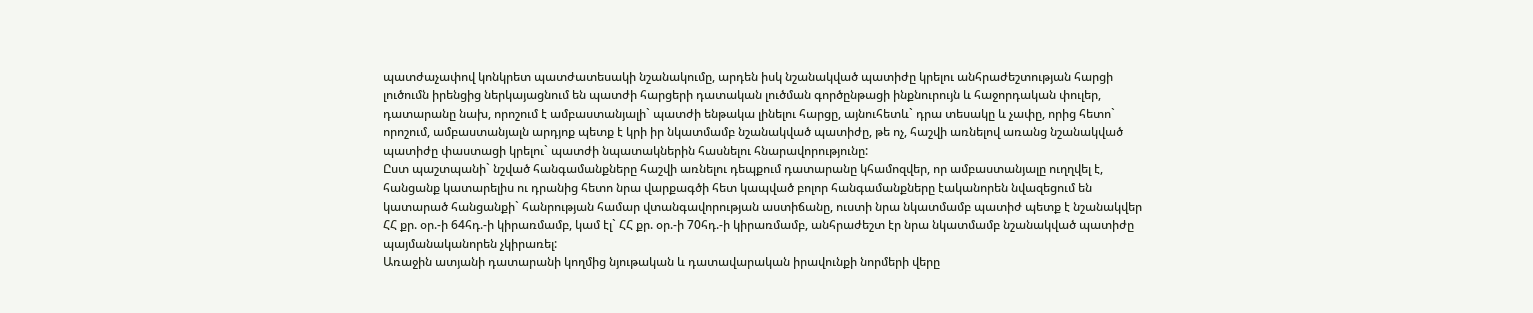պատժաչափով կոնկրետ պատժատեսակի նշանակումը, արդեն իսկ նշանակված պատիժը կրելու անհրաժեշտության հարցի լուծումն իրենցից ներկայացնում են պատժի հարցերի դատական լուծման գործընթացի ինքնուրույն և հաջորդական փուլեր, դատարանը նախ, որոշում է ամբաստանյալի` պատժի ենթակա լինելու հարցը, այնուհետև` դրա տեսակը և չափը, որից հետո` որոշում, ամբաստանյալն արդյոք պետք է կրի իր նկատմամբ նշանակված պատիժը, թե ոչ, հաշվի առնելով առանց նշանակված պատիժը փաստացի կրելու` պատժի նպատակներին հասնելու հնարավորությունը:
Ըստ պաշտպանի` նշված հանգամանքները հաշվի առնելու դեպքում դատարանը կհամոզվեր, որ ամբաստանյալը ուղղվել է, հանցանք կատարելիս ու դրանից հետո նրա վարքագծի հետ կապված բոլոր հանգամանքները էականորեն նվազեցում են կատարած հանցանքի` հանրության համար վտանգավորության աստիճանը, ուստի նրա նկատմամբ պատիժ պետք է նշանակվեր ՀՀ քր. օր.-ի 64հդ.-ի կիրառմամբ, կամ էլ` ՀՀ քր. օր.-ի 70հդ.-ի կիրառմամբ, անհրաժեշտ էր նրա նկատմամբ նշանակված պատիժը պայմանականորեն չկիրառել:
Առաջին ատյանի դատարանի կողմից նյութական և դատավարական իրավունքի նորմերի վերը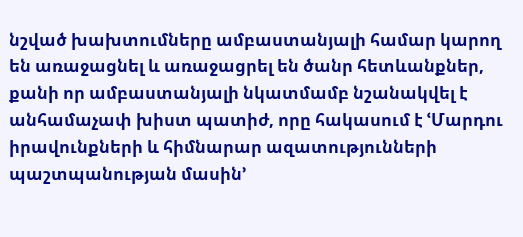նշված խախտումները ամբաստանյալի համար կարող են առաջացնել և առաջացրել են ծանր հետևանքներ, քանի որ ամբաստանյալի նկատմամբ նշանակվել է անհամաչափ խիստ պատիժ, որը հակասում է ՙՄարդու իրավունքների և հիմնարար ազատությունների պաշտպանության մասին՚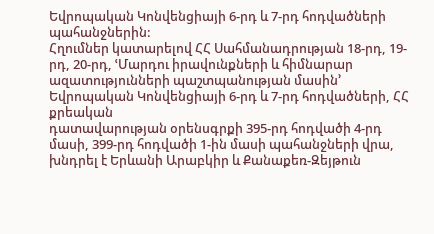Եվրոպական Կոնվենցիայի 6-րդ և 7-րդ հոդվածների պահանջներին:
Հղումներ կատարելով ՀՀ Սահմանադրության 18-րդ, 19-րդ, 20-րդ, ՙՄարդու իրավունքների և հիմնարար ազատությունների պաշտպանության մասին՚ Եվրոպական Կոնվենցիայի 6-րդ և 7-րդ հոդվածների, ՀՀ քրեական
դատավարության օրենսգրքի 395-րդ հոդվածի 4-րդ մասի, 399-րդ հոդվածի 1-ին մասի պահանջների վրա, խնդրել է Երևանի Արաբկիր և Քանաքեռ-Զեյթուն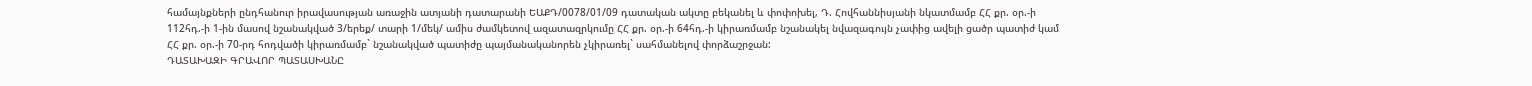համայնքների ընդհանուր իրավասության առաջին ատյանի դատարանի ԵԱՔԴ/0078/01/09 դատական ակտը բեկանել և փոփոխել, Դ. Հովհաննիսյանի նկատմամբ ՀՀ քր. օր.-ի 112հդ.-ի 1-ին մասով նշանակված 3/երեք/ տարի 1/մեկ/ ամիս ժամկետով ազատազրկումը ՀՀ քր. օր.-ի 64հդ.-ի կիրառմամբ նշանակել նվազագույն չափից ավելի ցածր պատիժ կամ ՀՀ քր. օր.-ի 70-րդ հոդվածի կիրառմամբ` նշանակված պատիժը պայմանականորեն չկիրառել` սահմանելով փորձաշրջան:
ԴԱՏԱԽԱԶԻ ԳՐԱՎՈՐ ՊԱՏԱՍԽԱՆԸ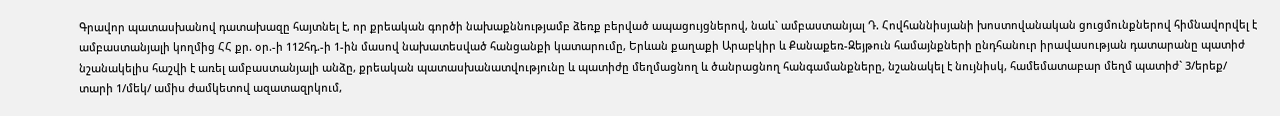Գրավոր պատասխանով դատախազը հայտնել է, որ քրեական գործի նախաքննությամբ ձեռք բերված ապացույցներով, նաև` ամբաստանյալ Դ. Հովհաննիսյանի խոստովանական ցուցմունքներով հիմնավորվել է ամբաստանյալի կողմից ՀՀ քր. օր.-ի 112հդ.-ի 1-ին մասով նախատեսված հանցանքի կատարումը, Երևան քաղաքի Արաբկիր և Քանաքեռ-Զեյթուն համայնքների ընդհանուր իրավասության դատարանը պատիժ նշանակելիս հաշվի է առել ամբաստանյալի անձը, քրեական պատասխանատվությունը և պատիժը մեղմացնող և ծանրացնող հանգամանքները, նշանակել է նույնիսկ, համեմատաբար մեղմ պատիժ` 3/երեք/ տարի 1/մեկ/ ամիս ժամկետով ազատազրկում,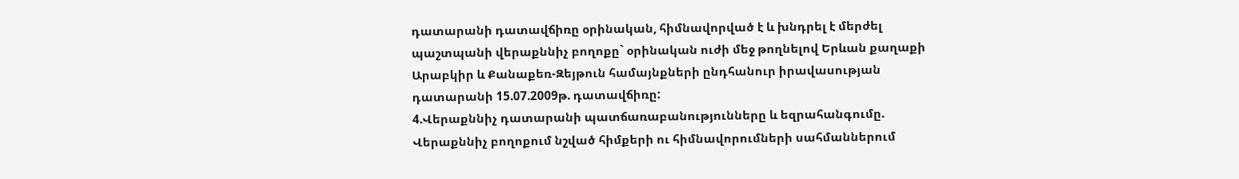դատարանի դատավճիռը օրինական, հիմնավորված է և խնդրել է մերժել պաշտպանի վերաքննիչ բողոքը` օրինական ուժի մեջ թողնելով Երևան քաղաքի Արաբկիր և Քանաքեռ-Զեյթուն համայնքների ընդհանուր իրավասության դատարանի 15.07.2009թ. դատավճիռը:
4.Վերաքննիչ դատարանի պատճառաբանությունները և եզրահանգումը.
Վերաքննիչ բողոքում նշված հիմքերի ու հիմնավորումների սահմաններում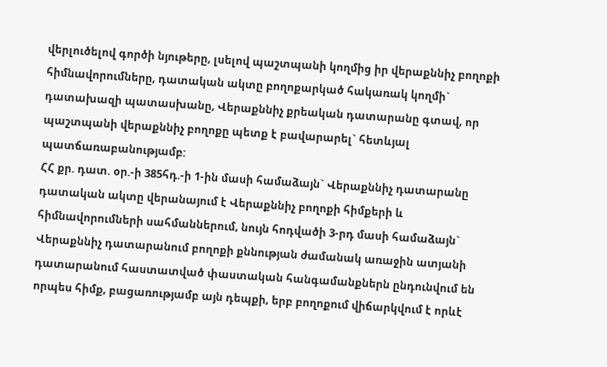վերլուծելով գործի նյութերը, լսելով պաշտպանի կողմից իր վերաքննիչ բողոքի հիմնավորումները, դատական ակտը բողոքարկած հակառակ կողմի` դատախազի պատասխանը, Վերաքննիչ քրեական դատարանը գտավ, որ պաշտպանի վերաքննիչ բողոքը պետք է բավարարել` հետևյալ պատճառաբանությամբ:
ՀՀ քր. դատ. օր.-ի 385հդ.-ի 1-ին մասի համաձայն` Վերաքննիչ դատարանը դատական ակտը վերանայում է Վերաքննիչ բողոքի հիմքերի և հիմնավորումների սահմաններում, նույն հոդվածի 3-րդ մասի համաձայն` Վերաքննիչ դատարանում բողոքի քննության ժամանակ առաջին ատյանի դատարանում հաստատված փաստական հանգամանքներն ընդունվում են որպես հիմք, բացառությամբ այն դեպքի, երբ բողոքում վիճարկվում է որևէ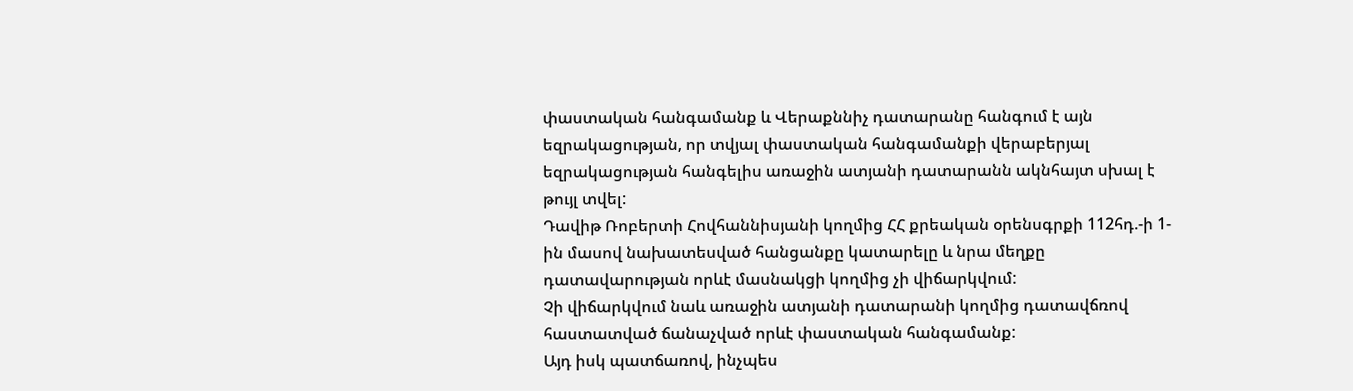փաստական հանգամանք և Վերաքննիչ դատարանը հանգում է այն եզրակացության, որ տվյալ փաստական հանգամանքի վերաբերյալ եզրակացության հանգելիս առաջին ատյանի դատարանն ակնհայտ սխալ է թույլ տվել:
Դավիթ Ռոբերտի Հովհաննիսյանի կողմից ՀՀ քրեական օրենսգրքի 112հդ.-ի 1-ին մասով նախատեսված հանցանքը կատարելը և նրա մեղքը դատավարության որևէ մասնակցի կողմից չի վիճարկվում:
Չի վիճարկվում նաև առաջին ատյանի դատարանի կողմից դատավճռով հաստատված ճանաչված որևէ փաստական հանգամանք:
Այդ իսկ պատճառով, ինչպես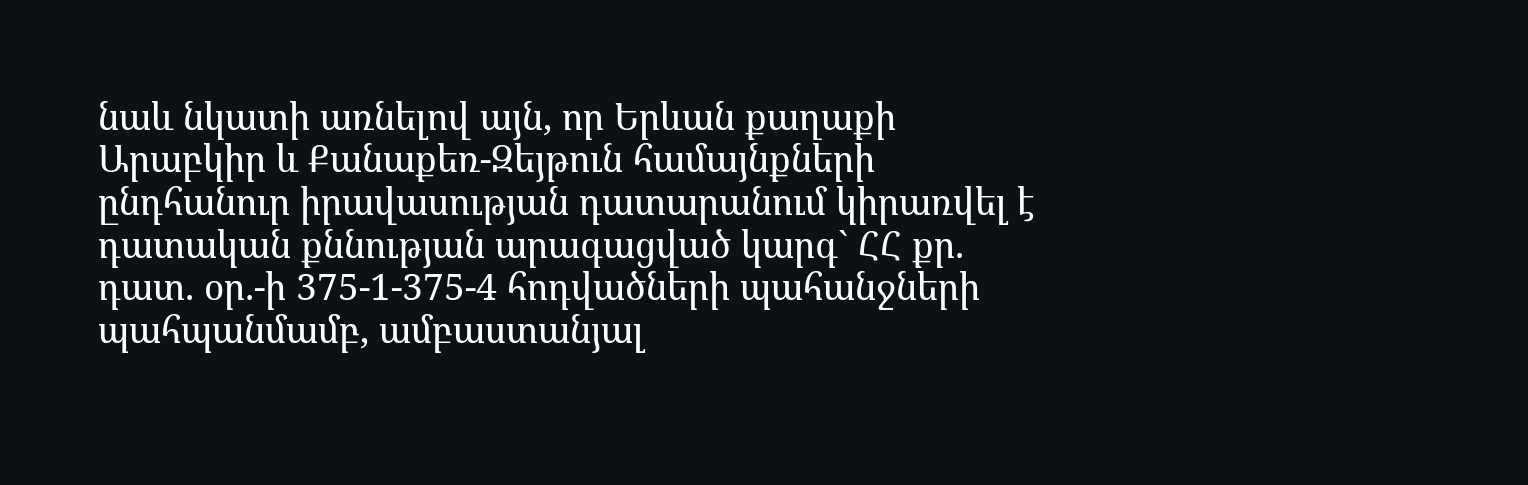նաև նկատի առնելով այն, որ Երևան քաղաքի Արաբկիր և Քանաքեռ-Զեյթուն համայնքների ընդհանուր իրավասության դատարանում կիրառվել է դատական քննության արագացված կարգ` ՀՀ քր. դատ. օր.-ի 375-1-375-4 հոդվածների պահանջների պահպանմամբ, ամբաստանյալ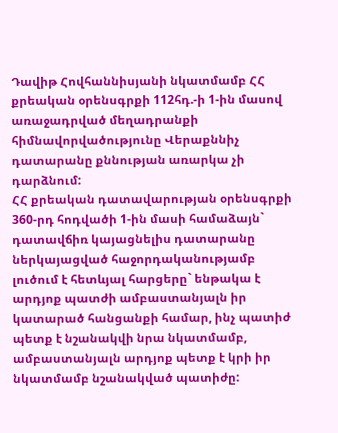Դավիթ Հովհաննիսյանի նկատմամբ ՀՀ քրեական օրենսգրքի 112հդ.-ի 1-ին մասով առաջադրված մեղադրանքի հիմնավորվածությունը Վերաքննիչ դատարանը քննության առարկա չի դարձնում:
ՀՀ քրեական դատավարության օրենսգրքի 360-րդ հոդվածի 1-ին մասի համաձայն` դատավճիռ կայացնելիս դատարանը ներկայացված հաջորդականությամբ լուծում է հետևյալ հարցերը` ենթակա է արդյոք պատժի ամբաստանյալն իր կատարած հանցանքի համար, ինչ պատիժ պետք է նշանակվի նրա նկատմամբ, ամբաստանյալն արդյոք պետք է կրի իր նկատմամբ նշանակված պատիժը: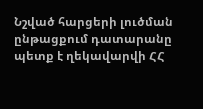Նշված հարցերի լուծման ընթացքում դատարանը պետք է ղեկավարվի ՀՀ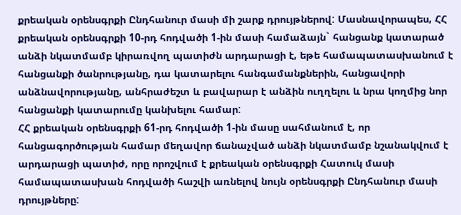քրեական օրենսգրքի Ընդհանուր մասի մի շարք դրույթներով: Մասնավորապես, ՀՀ քրեական օրենսգրքի 10-րդ հոդվածի 1-ին մասի համաձայն` հանցանք կատարած անձի նկատմամբ կիրառվող պատիժն արդարացի է, եթե համապատասխանում է հանցանքի ծանրությանը, դա կատարելու հանգամանքներին, հանցավորի անձնավորությանը, անհրաժեշտ և բավարար է անձին ուղղելու և նրա կողմից նոր հանցանքի կատարումը կանխելու համար:
ՀՀ քրեական օրենսգրքի 61-րդ հոդվածի 1-ին մասը սահմանում է, որ հանցագործության համար մեղավոր ճանաչված անձի նկատմամբ նշանակվում է արդարացի պատիժ, որը որոշվում է քրեական օրենսգրքի Հատուկ մասի համապատասխան հոդվածի հաշվի առնելով նույն օրենսգրքի Ընդհանուր մասի դրույթները: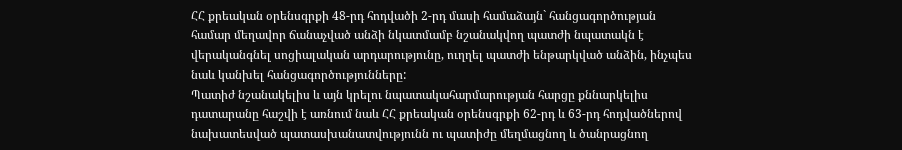ՀՀ քրեական օրենսգրքի 48-րդ հոդվածի 2-րդ մասի համաձայն` հանցագործության համար մեղավոր ճանաչված անձի նկատմամբ նշանակվող պատժի նպատակն է վերականգնել սոցիալական արդարությունը, ուղղել պատժի ենթարկված անձին, ինչպես նաև կանխել հանցագործությունները:
Պատիժ նշանակելիս և այն կրելու նպատակահարմարության հարցը քննարկելիս դատարանը հաշվի է առնում նաև ՀՀ քրեական օրենսգրքի 62-րդ և 63-րդ հոդվածներով նախատեսված պատասխանատվությունն ու պատիժը մեղմացնող և ծանրացնող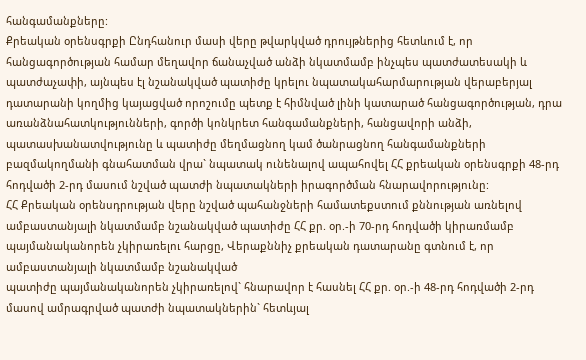հանգամանքները:
Քրեական օրենսգրքի Ընդհանուր մասի վերը թվարկված դրույթներից հետևում է, որ հանցագործության համար մեղավոր ճանաչված անձի նկատմամբ ինչպես պատժատեսակի և պատժաչափի, այնպես էլ նշանակված պատիժը կրելու նպատակահարմարության վերաբերյալ դատարանի կողմից կայացված որոշումը պետք է հիմնված լինի կատարած հանցագործության, դրա առանձնահատկությունների, գործի կոնկրետ հանգամանքների, հանցավորի անձի, պատասխանատվությունը և պատիժը մեղմացնող կամ ծանրացնող հանգամանքների բազմակողմանի գնահատման վրա` նպատակ ունենալով ապահովել ՀՀ քրեական օրենսգրքի 48-րդ հոդվածի 2-րդ մասում նշված պատժի նպատակների իրագործման հնարավորությունը:
ՀՀ Քրեական օրենսդրության վերը նշված պահանջների համատեքստում քննության առնելով ամբաստանյալի նկատմամբ նշանակված պատիժը ՀՀ քր. օր.-ի 70-րդ հոդվածի կիրառմամբ պայմանականորեն չկիրառելու հարցը, Վերաքննիչ քրեական դատարանը գտնում է, որ ամբաստանյալի նկատմամբ նշանակված
պատիժը պայմանականորեն չկիրառելով` հնարավոր է հասնել ՀՀ քր. օր.-ի 48-րդ հոդվածի 2-րդ մասով ամրագրված պատժի նպատակներին` հետևյալ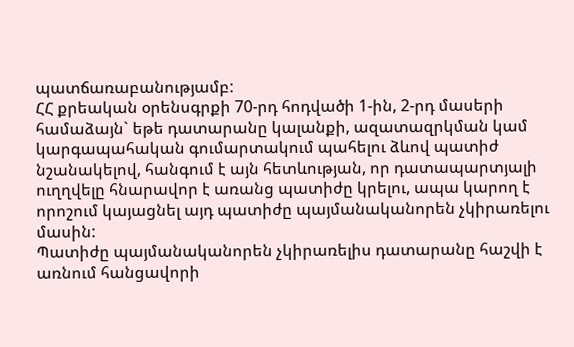պատճառաբանությամբ:
ՀՀ քրեական օրենսգրքի 70-րդ հոդվածի 1-ին, 2-րդ մասերի համաձայն` եթե դատարանը կալանքի, ազատազրկման կամ կարգապահական գումարտակում պահելու ձևով պատիժ նշանակելով, հանգում է այն հետևության, որ դատապարտյալի ուղղվելը հնարավոր է առանց պատիժը կրելու, ապա կարող է որոշում կայացնել այդ պատիժը պայմանականորեն չկիրառելու մասին:
Պատիժը պայմանականորեն չկիրառելիս դատարանը հաշվի է առնում հանցավորի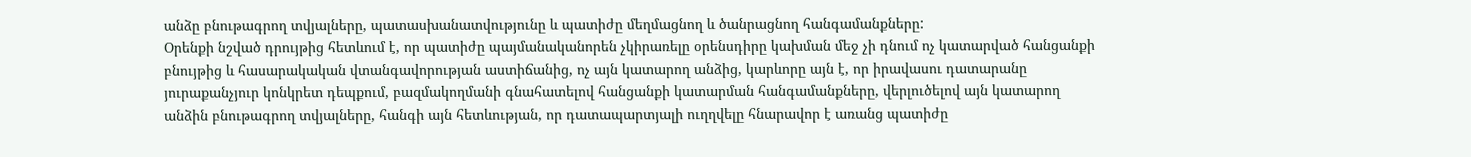անձը բնութագրող տվյալները, պատասխանատվությունը և պատիժը մեղմացնող և ծանրացնող հանգամանքները:
Օրենքի նշված դրույթից հետևում է, որ պատիժը պայմանականորեն չկիրառելը օրենսդիրը կախման մեջ չի դնում ոչ կատարված հանցանքի բնույթից և հասարակական վտանգավորության աստիճանից, ոչ այն կատարող անձից, կարևորը այն է, որ իրավասու դատարանը յուրաքանչյուր կոնկրետ դեպքում, բազմակողմանի գնահատելով հանցանքի կատարման հանգամանքները, վերլուծելով այն կատարող անձին բնութագրող տվյալները, հանգի այն հետևության, որ դատապարտյալի ուղղվելը հնարավոր է առանց պատիժը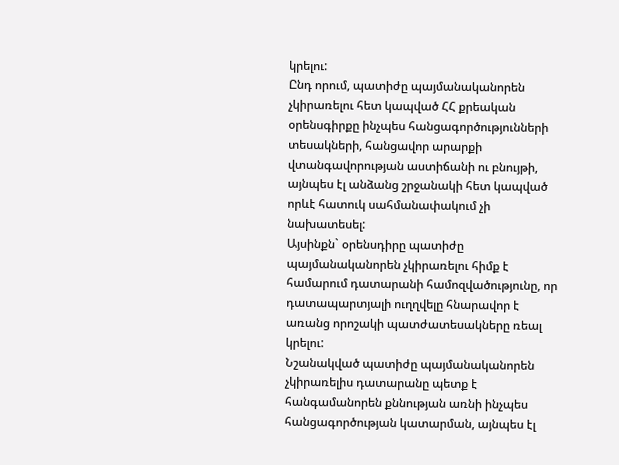կրելու:
Ընդ որում, պատիժը պայմանականորեն չկիրառելու հետ կապված ՀՀ քրեական օրենսգիրքը ինչպես հանցագործությունների տեսակների, հանցավոր արարքի վտանգավորության աստիճանի ու բնույթի, այնպես էլ անձանց շրջանակի հետ կապված որևէ հատուկ սահմանափակում չի նախատեսել:
Այսինքն` օրենսդիրը պատիժը պայմանականորեն չկիրառելու հիմք է համարում դատարանի համոզվածությունը, որ դատապարտյալի ուղղվելը հնարավոր է առանց որոշակի պատժատեսակները ռեալ կրելու:
Նշանակված պատիժը պայմանականորեն չկիրառելիս դատարանը պետք է հանգամանորեն քննության առնի ինչպես հանցագործության կատարման, այնպես էլ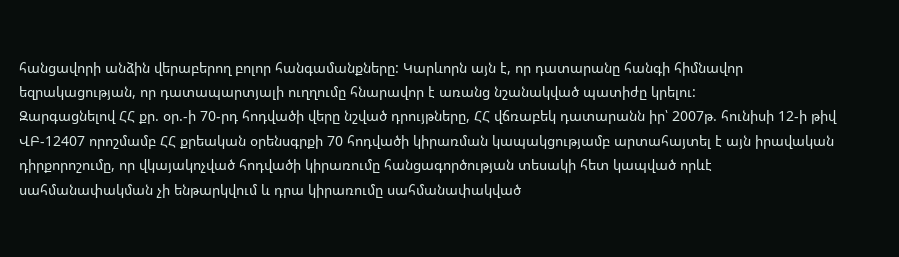հանցավորի անձին վերաբերող բոլոր հանգամանքները: Կարևորն այն է, որ դատարանը հանգի հիմնավոր եզրակացության, որ դատապարտյալի ուղղումը հնարավոր է առանց նշանակված պատիժը կրելու:
Զարգացնելով ՀՀ քր. օր.-ի 70-րդ հոդվածի վերը նշված դրույթները, ՀՀ վճռաբեկ դատարանն իր՝ 2007թ. հունիսի 12-ի թիվ ՎԲ-12407 որոշմամբ ՀՀ քրեական օրենսգրքի 70 հոդվածի կիրառման կապակցությամբ արտահայտել է այն իրավական դիրքորոշումը, որ վկայակոչված հոդվածի կիրառումը հանցագործության տեսակի հետ կապված որևէ սահմանափակման չի ենթարկվում և դրա կիրառումը սահմանափակված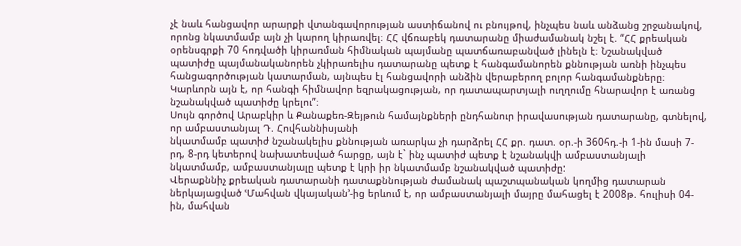չէ նաև հանցավոր արարքի վտանգավորության աստիճանով ու բնույթով, ինչպես նաև անձանց շրջանակով, որոնց նկատմամբ այն չի կարող կիրառվել։ ՀՀ վճռաբեկ դատարանը միաժամանակ նշել է. “ՀՀ քրեական օրենսգրքի 70 հոդվածի կիրառման հիմնական պայմանը պատճառաբանված լինելն է։ Նշանակված պատիժը պայմանականորեն չկիրառելիս դատարանը պետք է հանգամանորեն քննության առնի ինչպես հանցագործության կատարման, այնպես էլ հանցավորի անձին վերաբերող բոլոր հանգամանքները։ Կարևորն այն է, որ հանգի հիմնավոր եզրակացության, որ դատապարտյալի ուղղումը հնարավոր է առանց նշանակված պատիժը կրելու”։
Սույն գործով Արաբկիր և Քանաքեռ-Զեյթուն համայնքների ընդհանուր իրավասության դատարանը, գտնելով, որ ամբաստանյալ Դ. Հովհաննիսյանի
նկատմամբ պատիժ նշանակելիս քննության առարկա չի դարձրել ՀՀ քր. դատ. օր.-ի 360հդ.-ի 1-ին մասի 7-րդ, 8-րդ կետերով նախատեսված հարցը, այն է` ինչ պատիժ պետք է նշանակվի ամբաստանյալի նկատմամբ, ամբաստանյալը պետք է կրի իր նկատմամբ նշանակված պատիժը:
Վերաքննիչ քրեական դատարանի դատաքննության ժամանակ պաշտպանական կողմից դատարան ներկայացված ՙՄահվան վկայական՚-ից երևում է, որ ամբաստանյալի մայրը մահացել է 2008թ. հուլիսի 04-ին, մահվան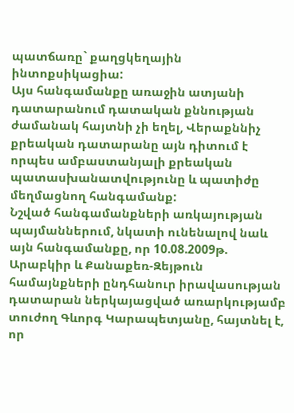պատճառը` քաղցկեղային ինտոքսիկացիա:
Այս հանգամանքը առաջին ատյանի դատարանում դատական քննության ժամանակ հայտնի չի եղել, Վերաքննիչ քրեական դատարանը այն դիտում է որպես ամբաստանյալի քրեական պատասխանատվությունը և պատիժը մեղմացնող հանգամանք:
Նշված հանգամանքների առկայության պայմաններում, նկատի ունենալով նաև այն հանգամանքը, որ 10.08.2009թ. Արաբկիր և Քանաքեռ-Զեյթուն համայնքների ընդհանուր իրավասության դատարան ներկայացված առարկությամբ տուժող Գևորգ Կարապետյանը, հայտնել է, որ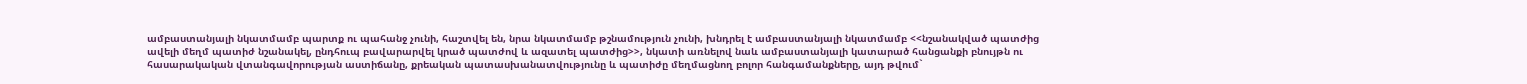ամբաստանյալի նկատմամբ պարտք ու պահանջ չունի, հաշտվել են, նրա նկատմամբ թշնամություն չունի, խնդրել է ամբաստանյալի նկատմամբ <<նշանակված պատժից ավելի մեղմ պատիժ նշանակել, ընդհուպ բավարարվել կրած պատժով և ազատել պատժից>>, նկատի առնելով նաև ամբաստանյալի կատարած հանցանքի բնույթն ու հասարակական վտանգավորության աստիճանը, քրեական պատասխանատվությունը և պատիժը մեղմացնող բոլոր հանգամանքները, այդ թվում`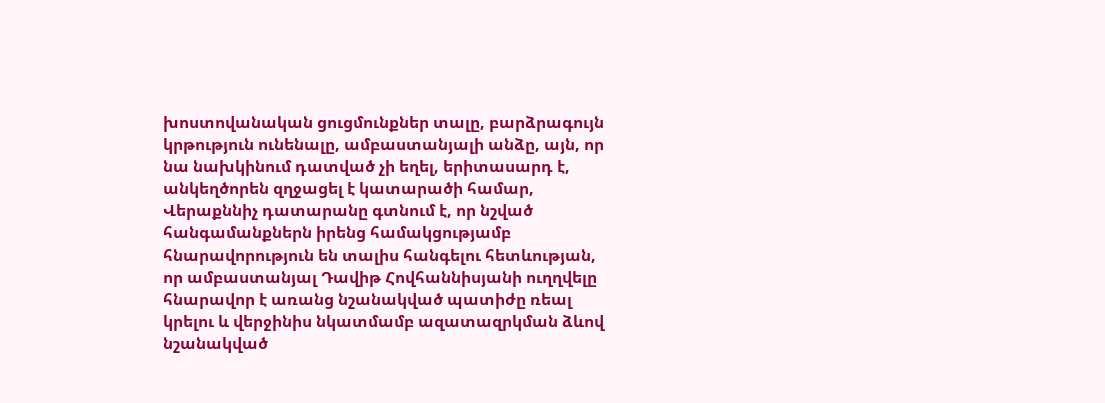խոստովանական ցուցմունքներ տալը, բարձրագույն կրթություն ունենալը, ամբաստանյալի անձը, այն, որ նա նախկինում դատված չի եղել, երիտասարդ է, անկեղծորեն զղջացել է կատարածի համար, Վերաքննիչ դատարանը գտնում է, որ նշված հանգամանքներն իրենց համակցությամբ հնարավորություն են տալիս հանգելու հետևության, որ ամբաստանյալ Դավիթ Հովհաննիսյանի ուղղվելը հնարավոր է առանց նշանակված պատիժը ռեալ կրելու և վերջինիս նկատմամբ ազատազրկման ձևով նշանակված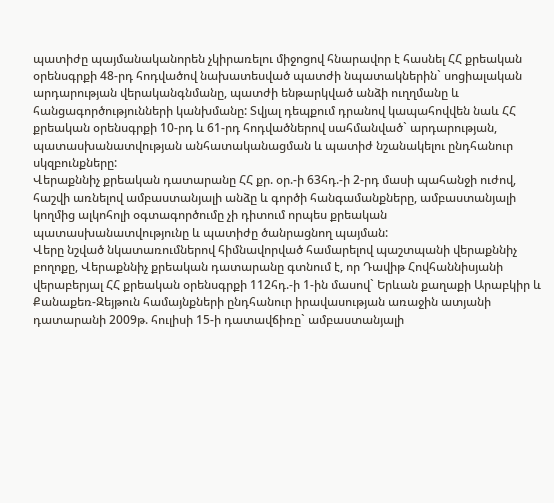պատիժը պայմանականորեն չկիրառելու միջոցով հնարավոր է հասնել ՀՀ քրեական օրենսգրքի 48-րդ հոդվածով նախատեսված պատժի նպատակներին` սոցիալական արդարության վերականգնմանը, պատժի ենթարկված անձի ուղղմանը և հանցագործությունների կանխմանը: Տվյալ դեպքում դրանով կապահովվեն նաև ՀՀ քրեական օրենսգրքի 10-րդ և 61-րդ հոդվածներով սահմանված` արդարության, պատասխանատվության անհատականացման և պատիժ նշանակելու ընդհանուր սկզբունքները:
Վերաքննիչ քրեական դատարանը ՀՀ քր. օր.-ի 63հդ.-ի 2-րդ մասի պահանջի ուժով, հաշվի առնելով ամբաստանյալի անձը և գործի հանգամանքները, ամբաստանյալի կողմից ալկոհոլի օգտագործումը չի դիտում որպես քրեական պատասխանատվությունը և պատիժը ծանրացնող պայման:
Վերը նշված նկատառումներով հիմնավորված համարելով պաշտպանի վերաքննիչ բողոքը, Վերաքննիչ քրեական դատարանը գտնում է, որ Դավիթ Հովհաննիսյանի վերաբերյալ ՀՀ քրեական օրենսգրքի 112հդ.-ի 1-ին մասով` Երևան քաղաքի Արաբկիր և Քանաքեռ-Զեյթուն համայնքների ընդհանուր իրավասության առաջին ատյանի դատարանի 2009թ. հուլիսի 15-ի դատավճիռը` ամբաստանյալի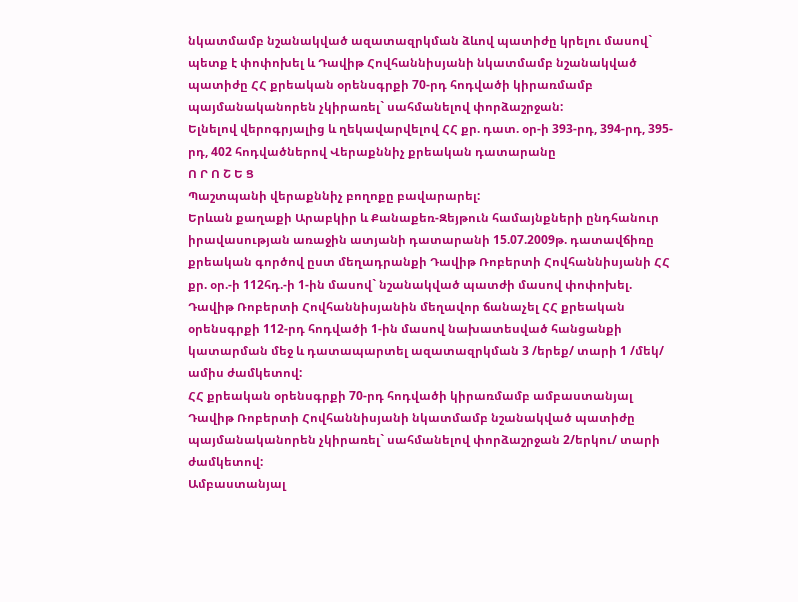նկատմամբ նշանակված ազատազրկման ձևով պատիժը կրելու մասով` պետք է փոփոխել և Դավիթ Հովհաննիսյանի նկատմամբ նշանակված
պատիժը ՀՀ քրեական օրենսգրքի 70-րդ հոդվածի կիրառմամբ պայմանականորեն չկիրառել` սահմանելով փորձաշրջան:
Ելնելով վերոգրյալից և ղեկավարվելով ՀՀ քր. դատ. օր-ի 393-րդ, 394-րդ, 395-րդ, 402 հոդվածներով Վերաքննիչ քրեական դատարանը
Ո Ր Ո Շ Ե Ց
Պաշտպանի վերաքննիչ բողոքը բավարարել:
Երևան քաղաքի Արաբկիր և Քանաքեռ-Զեյթուն համայնքների ընդհանուր իրավասության առաջին ատյանի դատարանի 15.07.2009թ. դատավճիռը քրեական գործով ըստ մեղադրանքի Դավիթ Ռոբերտի Հովհաննիսյանի ՀՀ քր. օր.-ի 112հդ.-ի 1-ին մասով` նշանակված պատժի մասով փոփոխել.
Դավիթ Ռոբերտի Հովհաննիսյանին մեղավոր ճանաչել ՀՀ քրեական օրենսգրքի 112-րդ հոդվածի 1-ին մասով նախատեսված հանցանքի կատարման մեջ և դատապարտել ազատազրկման 3 /երեք/ տարի 1 /մեկ/ ամիս ժամկետով:
ՀՀ քրեական օրենսգրքի 70-րդ հոդվածի կիրառմամբ ամբաստանյալ Դավիթ Ռոբերտի Հովհաննիսյանի նկատմամբ նշանակված պատիժը պայմանականորեն չկիրառել` սահմանելով փորձաշրջան 2/երկու/ տարի ժամկետով:
Ամբաստանյալ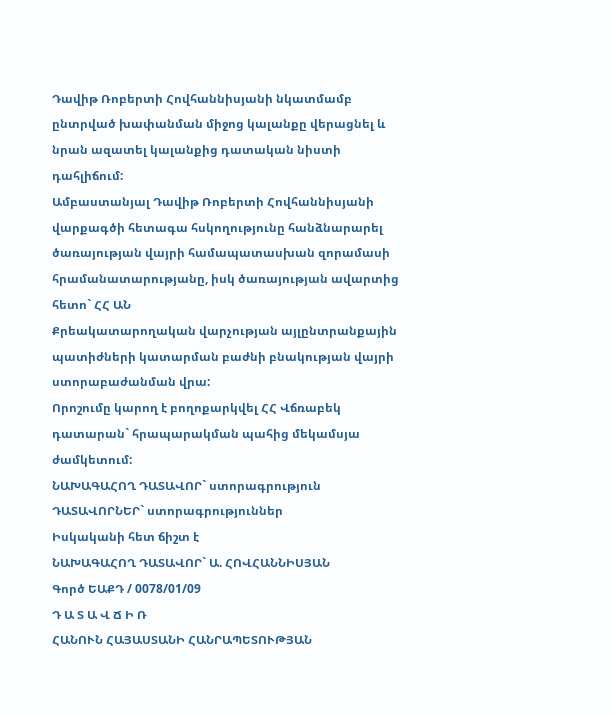Դավիթ Ռոբերտի Հովհաննիսյանի նկատմամբ ընտրված խափանման միջոց կալանքը վերացնել և նրան ազատել կալանքից դատական նիստի դահլիճում:
Ամբաստանյալ Դավիթ Ռոբերտի Հովհաննիսյանի վարքագծի հետագա հսկողությունը հանձնարարել ծառայության վայրի համապատասխան զորամասի հրամանատարությանը, իսկ ծառայության ավարտից հետո` ՀՀ ԱՆ
Քրեակատարողական վարչության այլընտրանքային պատիժների կատարման բաժնի բնակության վայրի ստորաբաժանման վրա:
Որոշումը կարող է բողոքարկվել ՀՀ Վճռաբեկ դատարան` հրապարակման պահից մեկամսյա ժամկետում:
ՆԱԽԱԳԱՀՈՂ ԴԱՏԱՎՈՐ` ստորագրություն
ԴԱՏԱՎՈՐՆԵՐ` ստորագրություններ
Իսկականի հետ ճիշտ է
ՆԱԽԱԳԱՀՈՂ ԴԱՏԱՎՈՐ` Ա. ՀՈՎՀԱՆՆԻՍՅԱՆ
Գործ ԵԱՔԴ / 0078/01/09
Դ Ա Տ Ա Վ Ճ Ի Ռ
ՀԱՆՈՒՆ ՀԱՅԱՍՏԱՆԻ ՀԱՆՐԱՊԵՏՈՒԹՅԱՆ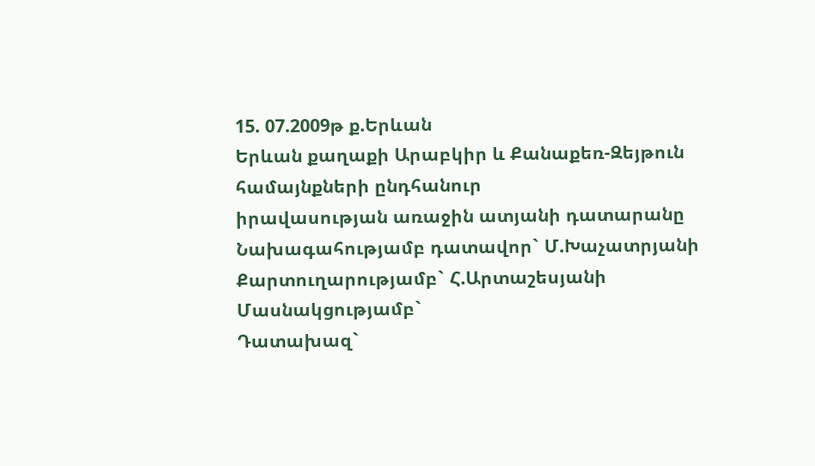15. 07.2009թ ք.Երևան
Երևան քաղաքի Արաբկիր և Քանաքեռ-Զեյթուն համայնքների ընդհանուր
իրավասության առաջին ատյանի դատարանը
Նախագահությամբ դատավոր` Մ.Խաչատրյանի
Քարտուղարությամբ` Հ.Արտաշեսյանի
Մասնակցությամբ`
Դատախազ`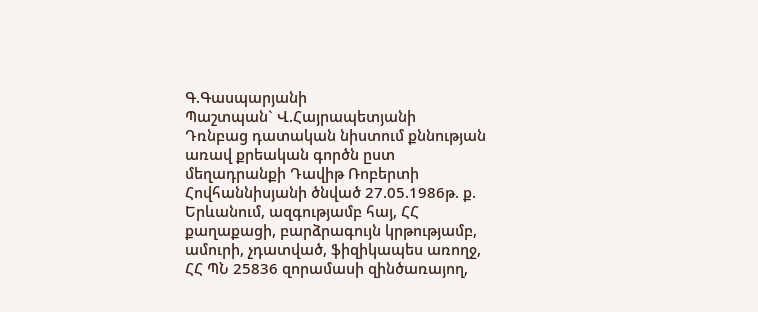Գ.Գասպարյանի
Պաշտպան` Վ.Հայրապետյանի
Դռնբաց դատական նիստում քննության առավ քրեական գործն ըստ մեղադրանքի Դավիթ Ռոբերտի Հովհաննիսյանի ծնված 27.05.1986թ. ք. Երևանում, ազգությամբ հայ, ՀՀ քաղաքացի, բարձրագույն կրթությամբ, ամուրի, չդատված, ֆիզիկապես առողջ, ՀՀ ՊՆ 25836 զորամասի զինծառայող,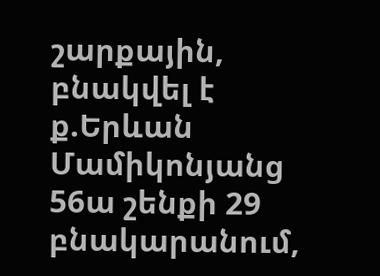շարքային, բնակվել է ք.Երևան Մամիկոնյանց 56ա շենքի 29 բնակարանում,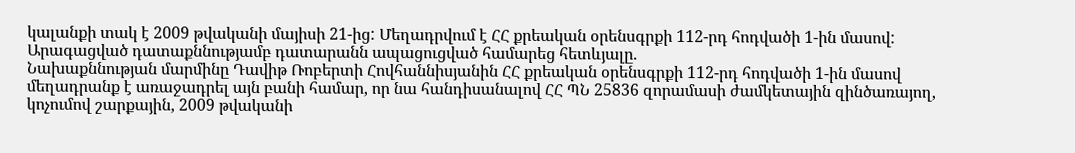կալանքի տակ է 2009 թվականի մայիսի 21-ից: Մեղադրվում է ՀՀ քրեական օրենսգրքի 112-րդ հոդվածի 1-ին մասով:
Արագացված դատաքննությամբ դատարանն ապացուցված համարեց հետևյալը.
Նախաքննության մարմինը Դավիթ Ռոբերտի Հովհաննիսյանին ՀՀ քրեական օրենսգրքի 112-րդ հոդվածի 1-ին մասով մեղադրանք է առաջադրել այն բանի համար, որ նա հանդիսանալով ՀՀ ՊՆ 25836 զորամասի ժամկետային զինծառայող, կոչումով շարքային, 2009 թվականի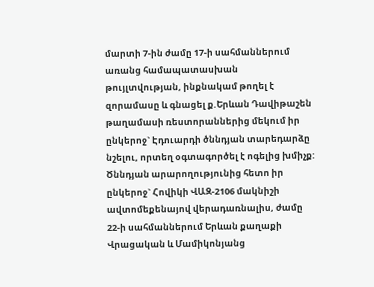մարտի 7-ին ժամը 17-ի սահմաններում առանց համապատասխան թույլտվության, ինքնակամ թողել է զորամասը և գնացել ք.Երևան Դավիթաշեն թաղամասի ռեստորաններից մեկում իր ընկերոջ` Էդուարդի ծննդյան տարեդարձը նշելու, որտեղ օգտագործել է ոգելից խմիչք: Ծննդյան արարողությունից հետո իր ընկերոջ` Հովիկի ՎԱԶ-2106 մակնիշի ավտոմեքենայով վերադառնալիս, ժամը 22-ի սահմաններում Երևան քաղաքի Վրացական և Մամիկոնյանց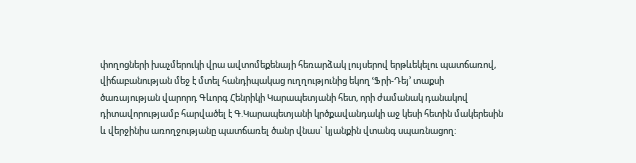փողոցների խաչմերուկի վրա ավտոմեքենայի հեռարձակ լույսերով երթևեկելու պատճառով, վիճաբանության մեջ է մտել հանդիպակաց ուղղությունից եկող ՙՖրի-Դեյ՚ տաքսի ծառայության վարորդ Գևորգ Հենրիկի Կարապետյանի հետ, որի ժամանակ դանակով դիտավորությամբ հարվածել է Գ.Կարապետյանի կրծքավանդակի աջ կեսի հետին մակերեսին և վերջինիս առողջությանը պատճառել ծանր վնաս` կյանքին վտանգ սպառնացող: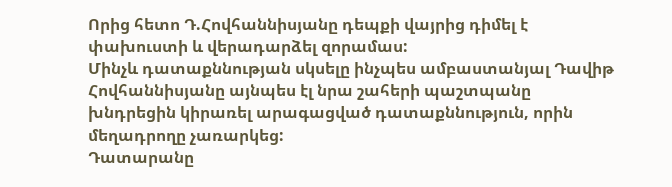Որից հետո Դ.Հովհաննիսյանը դեպքի վայրից դիմել է փախուստի և վերադարձել զորամաս:
Մինչև դատաքննության սկսելը ինչպես ամբաստանյալ Դավիթ Հովհաննիսյանը այնպես էլ նրա շահերի պաշտպանը խնդրեցին կիրառել արագացված դատաքննություն, որին մեղադրողը չառարկեց:
Դատարանը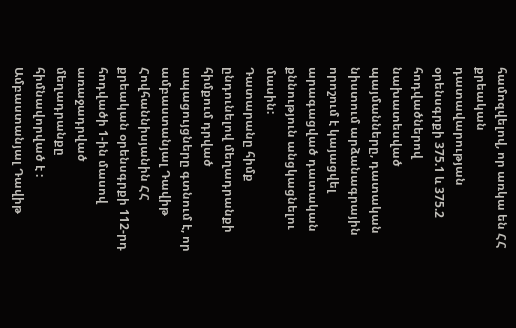համոզվելով, որ առկա են ՀՀ քրեական դատավարության օրենսգրքի 375.1 և 375.2 հոդվածներով նախատեսված պայմանները, դատական նիստում արձանագրային որոշում է կայացվել արագացված դատական քննություն անցկացնելու մասին:
Դատարանը հիմք ընդունելով մեղադրանքի հիմքում դրված ապացույցները գտնում է, որ ամբաստանյալ Դավիթ Հովհաննիսյանին ՀՀ քրեական օրենսգրքի 112-րդ հոդվածի 1-ին մասով առաջադրված մեղադրանքը հիմնավորված է :
Ամբաստանյալ Դավիթ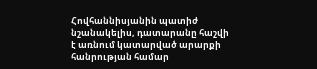Հովհաննիսյանին պատիժ նշանակելիս, դատարանը հաշվի է առնում կատարված արարքի հանրության համար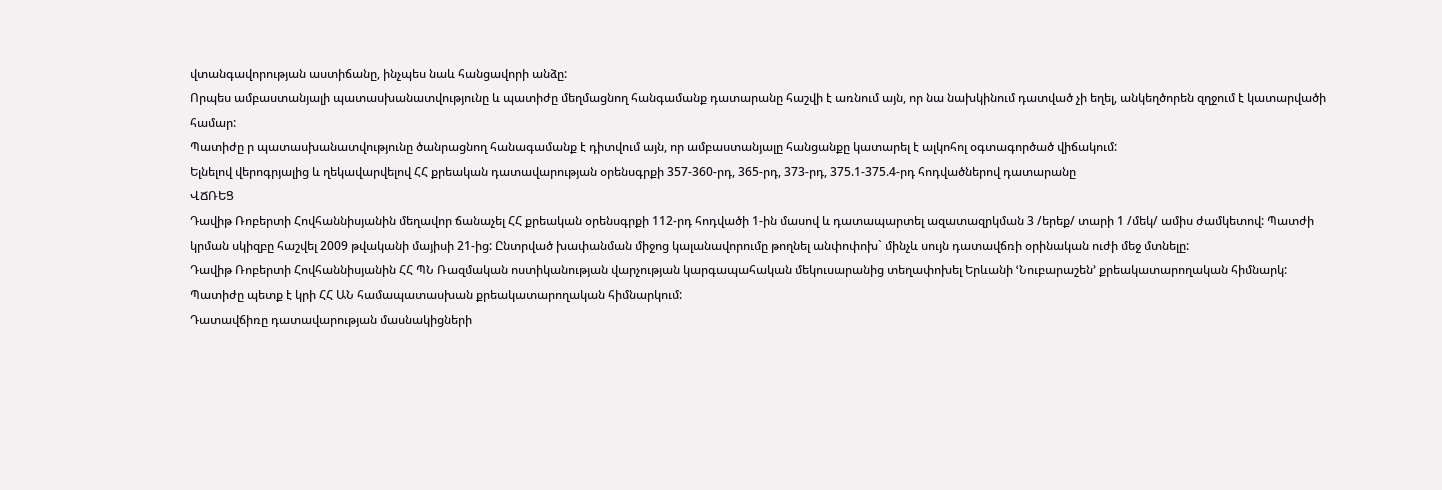վտանգավորության աստիճանը, ինչպես նաև հանցավորի անձը:
Որպես ամբաստանյալի պատասխանատվությունը և պատիժը մեղմացնող հանգամանք դատարանը հաշվի է առնում այն, որ նա նախկինում դատված չի եղել, անկեղծորեն զղջում է կատարվածի համար:
Պատիժը ր պատասխանատվությունը ծանրացնող հանագամանք է դիտվում այն, որ ամբաստանյալը հանցանքը կատարել է ալկոհոլ օգտագործած վիճակում:
Ելնելով վերոգրյալից և ղեկավարվելով ՀՀ քրեական դատավարության օրենսգրքի 357-360-րդ, 365-րդ, 373-րդ, 375.1-375.4-րդ հոդվածներով դատարանը
ՎՃՌԵՑ
Դավիթ Ռոբերտի Հովհաննիսյանին մեղավոր ճանաչել ՀՀ քրեական օրենսգրքի 112-րդ հոդվածի 1-ին մասով և դատապարտել ազատազրկման 3 /երեք/ տարի 1 /մեկ/ ամիս ժամկետով: Պատժի կրման սկիզբը հաշվել 2009 թվականի մայիսի 21-ից: Ընտրված խափանման միջոց կալանավորումը թողնել անփոփոխ` մինչև սույն դատավճռի օրինական ուժի մեջ մտնելը:
Դավիթ Ռոբերտի Հովհաննիսյանին ՀՀ ՊՆ Ռազմական ոստիկանության վարչության կարգապահական մեկուսարանից տեղափոխել Երևանի ՙՆուբարաշեն՚ քրեակատարողական հիմնարկ:
Պատիժը պետք է կրի ՀՀ ԱՆ համապատասխան քրեակատարողական հիմնարկում:
Դատավճիռը դատավարության մասնակիցների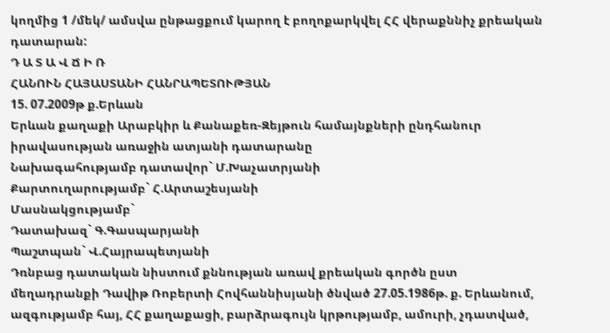կողմից 1 /մեկ/ ամսվա ընթացքում կարող է բողոքարկվել ՀՀ վերաքննիչ քրեական դատարան:
Դ Ա Տ Ա Վ Ճ Ի Ռ
ՀԱՆՈՒՆ ՀԱՅԱՍՏԱՆԻ ՀԱՆՐԱՊԵՏՈՒԹՅԱՆ
15. 07.2009թ ք.Երևան
Երևան քաղաքի Արաբկիր և Քանաքեռ-Զեյթուն համայնքների ընդհանուր
իրավասության առաջին ատյանի դատարանը
Նախագահությամբ դատավոր` Մ.Խաչատրյանի
Քարտուղարությամբ` Հ.Արտաշեսյանի
Մասնակցությամբ`
Դատախազ` Գ.Գասպարյանի
Պաշտպան` Վ.Հայրապետյանի
Դռնբաց դատական նիստում քննության առավ քրեական գործն ըստ մեղադրանքի Դավիթ Ռոբերտի Հովհաննիսյանի ծնված 27.05.1986թ. ք. Երևանում, ազգությամբ հայ, ՀՀ քաղաքացի, բարձրագույն կրթությամբ, ամուրի, չդատված,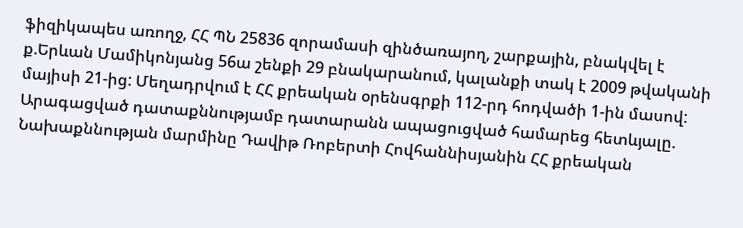ֆիզիկապես առողջ, ՀՀ ՊՆ 25836 զորամասի զինծառայող, շարքային, բնակվել է ք.Երևան Մամիկոնյանց 56ա շենքի 29 բնակարանում, կալանքի տակ է 2009 թվականի մայիսի 21-ից: Մեղադրվում է ՀՀ քրեական օրենսգրքի 112-րդ հոդվածի 1-ին մասով:
Արագացված դատաքննությամբ դատարանն ապացուցված համարեց հետևյալը.
Նախաքննության մարմինը Դավիթ Ռոբերտի Հովհաննիսյանին ՀՀ քրեական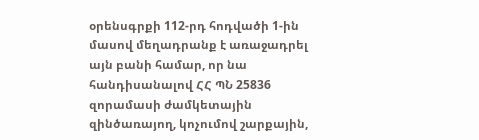օրենսգրքի 112-րդ հոդվածի 1-ին մասով մեղադրանք է առաջադրել այն բանի համար, որ նա հանդիսանալով ՀՀ ՊՆ 25836 զորամասի ժամկետային զինծառայող, կոչումով շարքային,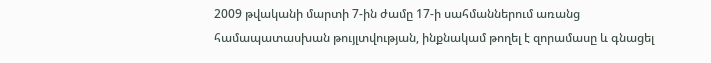2009 թվականի մարտի 7-ին ժամը 17-ի սահմաններում առանց համապատասխան թույլտվության, ինքնակամ թողել է զորամասը և գնացել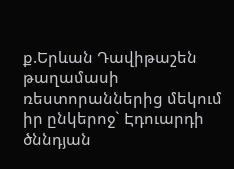ք.Երևան Դավիթաշեն թաղամասի ռեստորաններից մեկում իր ընկերոջ` Էդուարդի ծննդյան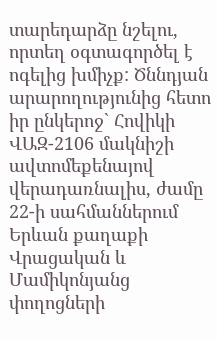տարեդարձը նշելու, որտեղ օգտագործել է ոգելից խմիչք: Ծննդյան արարողությունից հետո իր ընկերոջ` Հովիկի ՎԱԶ-2106 մակնիշի ավտոմեքենայով վերադառնալիս, ժամը 22-ի սահմաններում Երևան քաղաքի Վրացական և Մամիկոնյանց փողոցների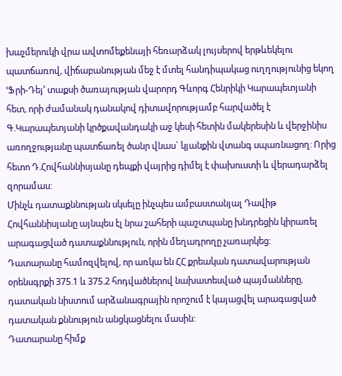խաչմերուկի վրա ավտոմեքենայի հեռարձակ լույսերով երթևեկելու պատճառով, վիճաբանության մեջ է մտել հանդիպակաց ուղղությունից եկող ՙՖրի-Դեյ՚ տաքսի ծառայության վարորդ Գևորգ Հենրիկի Կարապետյանի հետ, որի ժամանակ դանակով դիտավորությամբ հարվածել է Գ.Կարապետյանի կրծքավանդակի աջ կեսի հետին մակերեսին և վերջինիս առողջությանը պատճառել ծանր վնաս` կյանքին վտանգ սպառնացող: Որից հետո Դ.Հովհաննիսյանը դեպքի վայրից դիմել է փախուստի և վերադարձել զորամաս:
Մինչև դատաքննության սկսելը ինչպես ամբաստանյալ Դավիթ Հովհաննիսյանը այնպես էլ նրա շահերի պաշտպանը խնդրեցին կիրառել արագացված դատաքննություն, որին մեղադրողը չառարկեց:
Դատարանը համոզվելով, որ առկա են ՀՀ քրեական դատավարության օրենսգրքի 375.1 և 375.2 հոդվածներով նախատեսված պայմանները, դատական նիստում արձանագրային որոշում է կայացվել արագացված դատական քննություն անցկացնելու մասին:
Դատարանը հիմք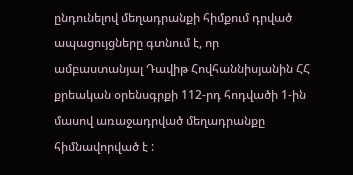ընդունելով մեղադրանքի հիմքում դրված ապացույցները գտնում է, որ ամբաստանյալ Դավիթ Հովհաննիսյանին ՀՀ քրեական օրենսգրքի 112-րդ հոդվածի 1-ին մասով առաջադրված մեղադրանքը հիմնավորված է :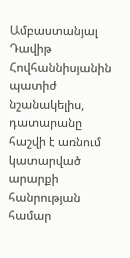Ամբաստանյալ Դավիթ Հովհաննիսյանին պատիժ նշանակելիս, դատարանը հաշվի է առնում կատարված արարքի հանրության համար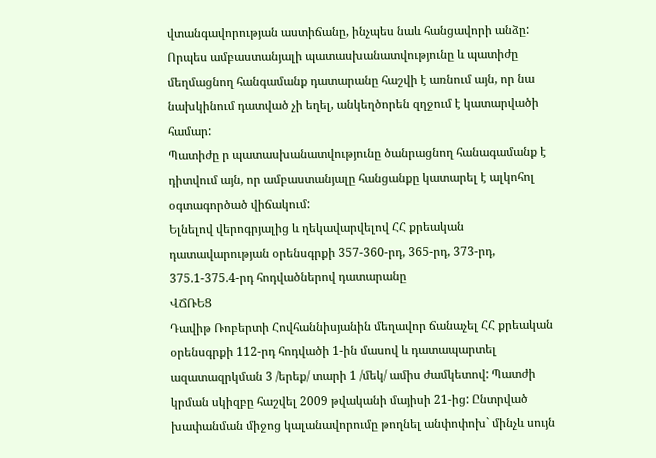վտանգավորության աստիճանը, ինչպես նաև հանցավորի անձը:
Որպես ամբաստանյալի պատասխանատվությունը և պատիժը մեղմացնող հանգամանք դատարանը հաշվի է առնում այն, որ նա նախկինում դատված չի եղել, անկեղծորեն զղջում է կատարվածի համար:
Պատիժը ր պատասխանատվությունը ծանրացնող հանագամանք է դիտվում այն, որ ամբաստանյալը հանցանքը կատարել է ալկոհոլ օգտագործած վիճակում:
Ելնելով վերոգրյալից և ղեկավարվելով ՀՀ քրեական դատավարության օրենսգրքի 357-360-րդ, 365-րդ, 373-րդ, 375.1-375.4-րդ հոդվածներով դատարանը
ՎՃՌԵՑ
Դավիթ Ռոբերտի Հովհաննիսյանին մեղավոր ճանաչել ՀՀ քրեական օրենսգրքի 112-րդ հոդվածի 1-ին մասով և դատապարտել ազատազրկման 3 /երեք/ տարի 1 /մեկ/ ամիս ժամկետով: Պատժի կրման սկիզբը հաշվել 2009 թվականի մայիսի 21-ից: Ընտրված խափանման միջոց կալանավորումը թողնել անփոփոխ` մինչև սույն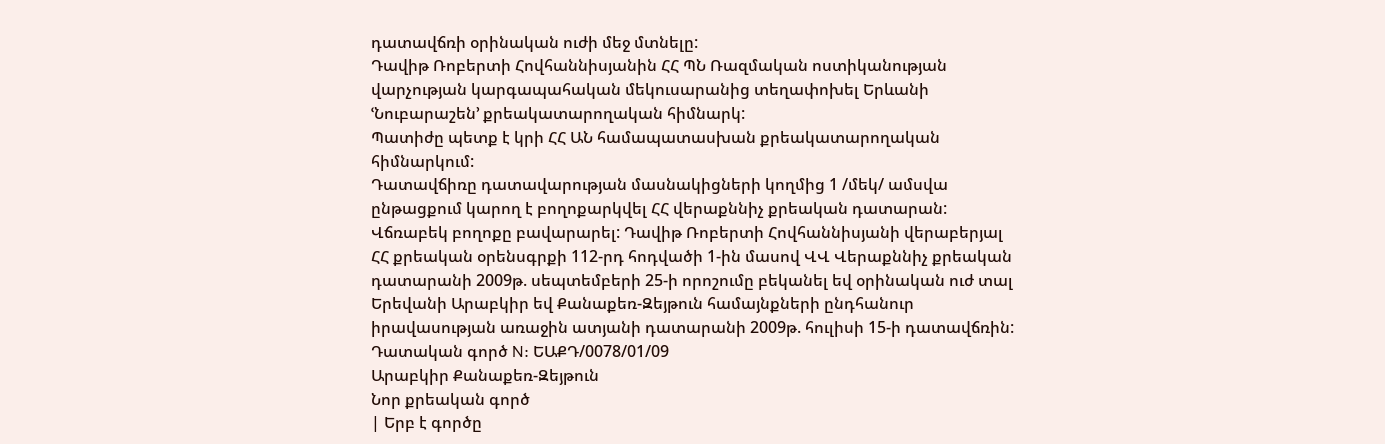դատավճռի օրինական ուժի մեջ մտնելը:
Դավիթ Ռոբերտի Հովհաննիսյանին ՀՀ ՊՆ Ռազմական ոստիկանության վարչության կարգապահական մեկուսարանից տեղափոխել Երևանի ՙՆուբարաշեն՚ քրեակատարողական հիմնարկ:
Պատիժը պետք է կրի ՀՀ ԱՆ համապատասխան քրեակատարողական հիմնարկում:
Դատավճիռը դատավարության մասնակիցների կողմից 1 /մեկ/ ամսվա ընթացքում կարող է բողոքարկվել ՀՀ վերաքննիչ քրեական դատարան:
Վճռաբեկ բողոքը բավարարել: Դավիթ Ռոբերտի Հովհաննիսյանի վերաբերյալ ՀՀ քրեական օրենսգրքի 112-րդ հոդվածի 1-ին մասով ՎՎ Վերաքննիչ քրեական դատարանի 2009թ. սեպտեմբերի 25-ի որոշումը բեկանել եվ օրինական ուժ տալ Երեվանի Արաբկիր եվ Քանաքեռ-Զեյթուն համայնքների ընդհանուր իրավասության առաջին ատյանի դատարանի 2009թ. հուլիսի 15-ի դատավճռին:
Դատական գործ N: ԵԱՔԴ/0078/01/09
Արաբկիր Քանաքեռ-Զեյթուն
Նոր քրեական գործ
| Երբ է գործը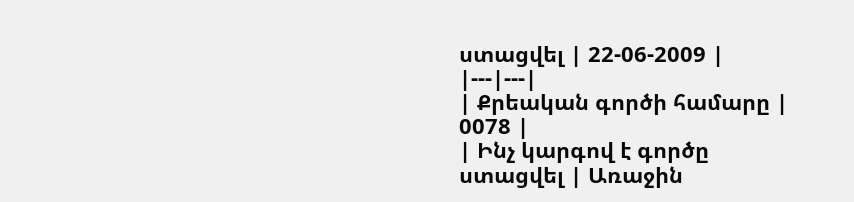ստացվել | 22-06-2009 |
|---|---|
| Քրեական գործի համարը | 0078 |
| Ինչ կարգով է գործը ստացվել | Առաջին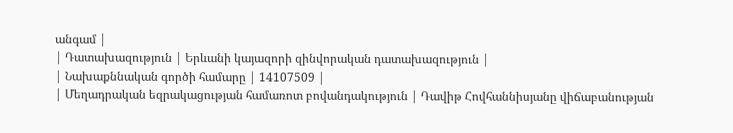անգամ |
| Դատախազություն | Երևանի կայազորի զինվորական դատախազություն |
| Նախաքննական գործի համարը | 14107509 |
| Մեղադրական եզրակացության համառոտ բովանդակություն | Դավիթ Հովհաննիսյանը վիճաբանության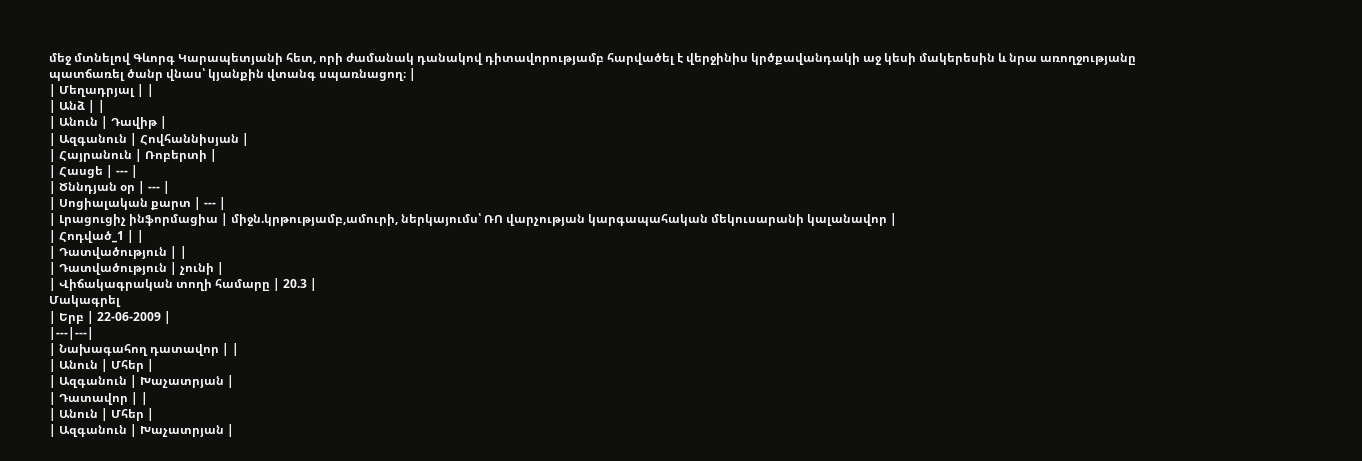մեջ մտնելով Գևորգ Կարապետյանի հետ, որի ժամանակ դանակով դիտավորությամբ հարվածել է վերջինիս կրծքավանդակի աջ կեսի մակերեսին և նրա առողջությանը պատճառել ծանր վնաս՝ կյանքին վտանգ սպառնացող։ |
| Մեղադրյալ | |
| Անձ | |
| Անուն | Դավիթ |
| Ազգանուն | Հովհաննիսյան |
| Հայրանուն | Ռոբերտի |
| Հասցե | --- |
| Ծննդյան օր | --- |
| Սոցիալական քարտ | --- |
| Լրացուցիչ ինֆորմացիա | միջն.կրթությամբ,ամուրի, ներկայումս՝ ՌՈ վարչության կարգապահական մեկուսարանի կալանավոր |
| Հոդված_1 | |
| Դատվածություն | |
| Դատվածություն | չունի |
| Վիճակագրական տողի համարը | 20.3 |
Մակագրել
| Երբ | 22-06-2009 |
|---|---|
| Նախագահող դատավոր | |
| Անուն | Մհեր |
| Ազգանուն | Խաչատրյան |
| Դատավոր | |
| Անուն | Մհեր |
| Ազգանուն | Խաչատրյան |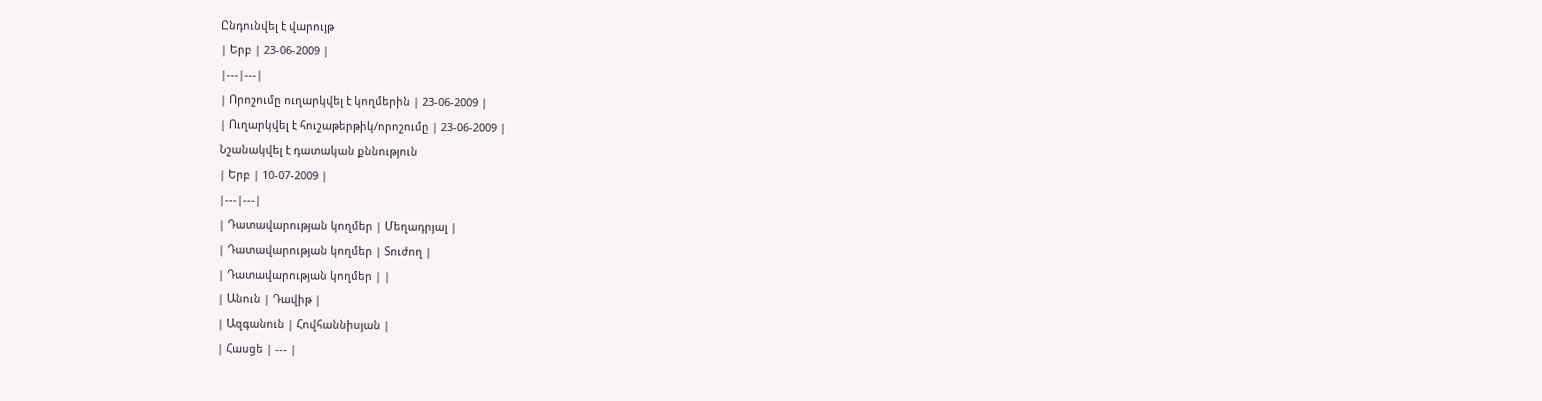Ընդունվել է վարույթ
| Երբ | 23-06-2009 |
|---|---|
| Որոշումը ուղարկվել է կողմերին | 23-06-2009 |
| Ուղարկվել է հուշաթերթիկ/որոշումը | 23-06-2009 |
Նշանակվել է դատական քննություն
| Երբ | 10-07-2009 |
|---|---|
| Դատավարության կողմեր | Մեղադրյալ |
| Դատավարության կողմեր | Տուժող |
| Դատավարության կողմեր | |
| Անուն | Դավիթ |
| Ազգանուն | Հովհաննիսյան |
| Հասցե | --- |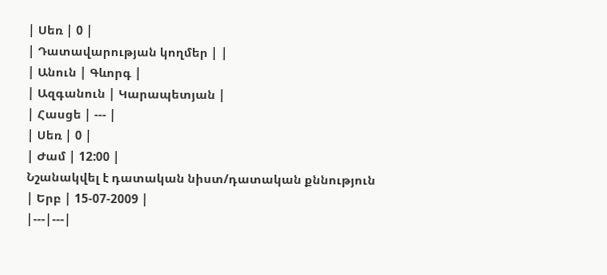| Սեռ | 0 |
| Դատավարության կողմեր | |
| Անուն | Գևորգ |
| Ազգանուն | Կարապետյան |
| Հասցե | --- |
| Սեռ | 0 |
| Ժամ | 12:00 |
Նշանակվել է դատական նիստ/դատական քննություն
| Երբ | 15-07-2009 |
|---|---|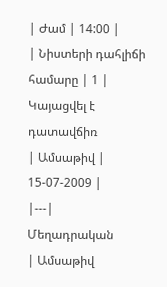| Ժամ | 14:00 |
| Նիստերի դահլիճի համարը | 1 |
Կայացվել է դատավճիռ
| Ամսաթիվ | 15-07-2009 |
|---|
Մեղադրական
| Ամսաթիվ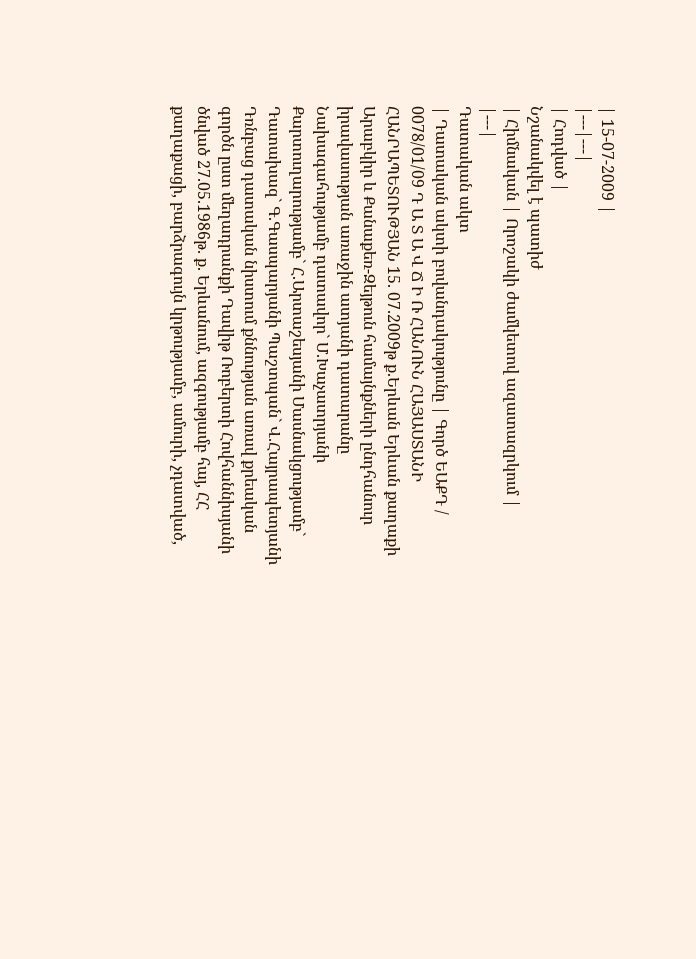| 15-07-2009 |
|---|---|
| Հոդված |
Նշանակվել է պատիժ
| Հիմնական | Որոշակի ժամկետով ազատազրկում |
|---|
Դատական ակտ
| Դատական ակտի բովանդակությունը | Գործ ԵԱՔԴ / 0078/01/09 Դ Ա Տ Ա Վ Ճ Ի Ռ ՀԱՆՈՒՆ ՀԱՅԱՍՏԱՆԻ ՀԱՆՐԱՊԵՏՈՒԹՅԱՆ 15. 07.2009թ ք.Երևան Երևան քաղաքի Արաբկիր և Քանաքեռ-Զեյթուն համայնքների ընդհանուր իրավասության առաջին ատյանի դատարանը Նախագահությամբ դատավոր` Մ.Խաչատրյանի Քարտուղարությամբ` Հ.Արտաշեսյանի Մասնակցությամբ` Դատախազ` Գ.Գասպարյանի Պաշտպան` Վ.Հայրապետյանի Դռնբաց դատական նիստում քննության առավ քրեական գործն ըստ մեղադրանքի Դավիթ Ռոբերտի Հովհաննիսյանի ծնված 27.05.1986թ. ք. Երևանում, ազգությամբ հայ, ՀՀ քաղաքացի, բարձրագույն կրթությամբ, ամուրի, չդատված,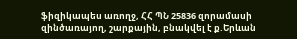ֆիզիկապես առողջ, ՀՀ ՊՆ 25836 զորամասի զինծառայող, շարքային, բնակվել է ք.Երևան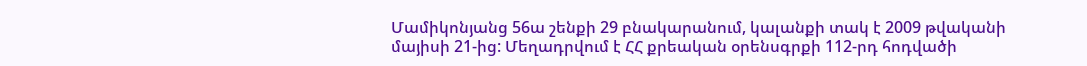Մամիկոնյանց 56ա շենքի 29 բնակարանում, կալանքի տակ է 2009 թվականի մայիսի 21-ից: Մեղադրվում է ՀՀ քրեական օրենսգրքի 112-րդ հոդվածի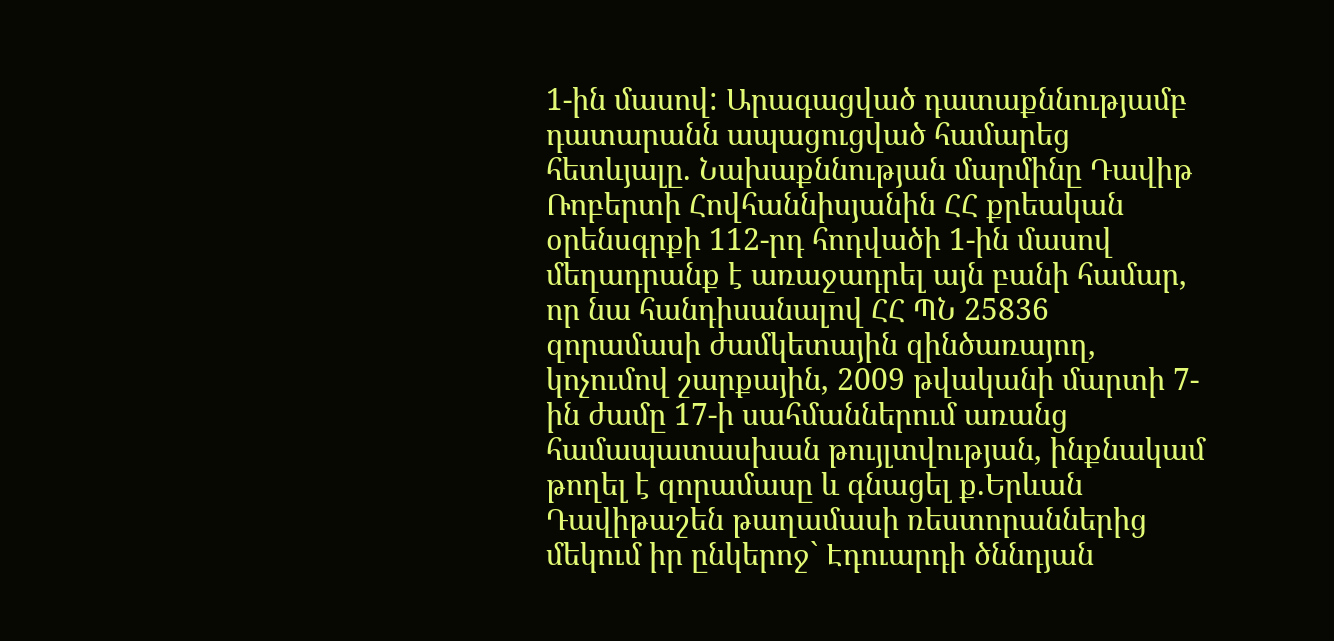1-ին մասով: Արագացված դատաքննությամբ դատարանն ապացուցված համարեց հետևյալը. Նախաքննության մարմինը Դավիթ Ռոբերտի Հովհաննիսյանին ՀՀ քրեական օրենսգրքի 112-րդ հոդվածի 1-ին մասով մեղադրանք է առաջադրել այն բանի համար, որ նա հանդիսանալով ՀՀ ՊՆ 25836 զորամասի ժամկետային զինծառայող, կոչումով շարքային, 2009 թվականի մարտի 7-ին ժամը 17-ի սահմաններում առանց համապատասխան թույլտվության, ինքնակամ թողել է զորամասը և գնացել ք.Երևան Դավիթաշեն թաղամասի ռեստորաններից մեկում իր ընկերոջ` Էդուարդի ծննդյան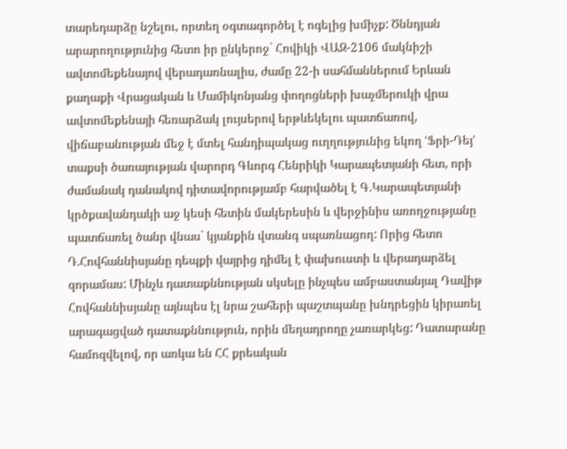տարեդարձը նշելու, որտեղ օգտագործել է ոգելից խմիչք: Ծննդյան արարողությունից հետո իր ընկերոջ` Հովիկի ՎԱԶ-2106 մակնիշի ավտոմեքենայով վերադառնալիս, ժամը 22-ի սահմաններում Երևան քաղաքի Վրացական և Մամիկոնյանց փողոցների խաչմերուկի վրա ավտոմեքենայի հեռարձակ լույսերով երթևեկելու պատճառով, վիճաբանության մեջ է մտել հանդիպակաց ուղղությունից եկող ՙՖրի-Դեյ՚ տաքսի ծառայության վարորդ Գևորգ Հենրիկի Կարապետյանի հետ, որի ժամանակ դանակով դիտավորությամբ հարվածել է Գ.Կարապետյանի կրծքավանդակի աջ կեսի հետին մակերեսին և վերջինիս առողջությանը պատճառել ծանր վնաս` կյանքին վտանգ սպառնացող: Որից հետո Դ.Հովհաննիսյանը դեպքի վայրից դիմել է փախուստի և վերադարձել զորամաս: Մինչև դատաքննության սկսելը ինչպես ամբաստանյալ Դավիթ Հովհաննիսյանը այնպես էլ նրա շահերի պաշտպանը խնդրեցին կիրառել արագացված դատաքննություն, որին մեղադրողը չառարկեց: Դատարանը համոզվելով, որ առկա են ՀՀ քրեական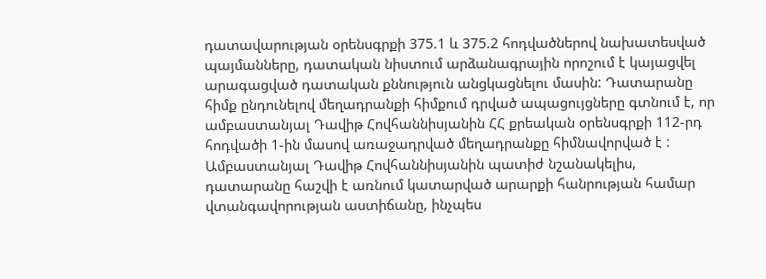դատավարության օրենսգրքի 375.1 և 375.2 հոդվածներով նախատեսված պայմանները, դատական նիստում արձանագրային որոշում է կայացվել արագացված դատական քննություն անցկացնելու մասին: Դատարանը հիմք ընդունելով մեղադրանքի հիմքում դրված ապացույցները գտնում է, որ ամբաստանյալ Դավիթ Հովհաննիսյանին ՀՀ քրեական օրենսգրքի 112-րդ հոդվածի 1-ին մասով առաջադրված մեղադրանքը հիմնավորված է : Ամբաստանյալ Դավիթ Հովհաննիսյանին պատիժ նշանակելիս, դատարանը հաշվի է առնում կատարված արարքի հանրության համար վտանգավորության աստիճանը, ինչպես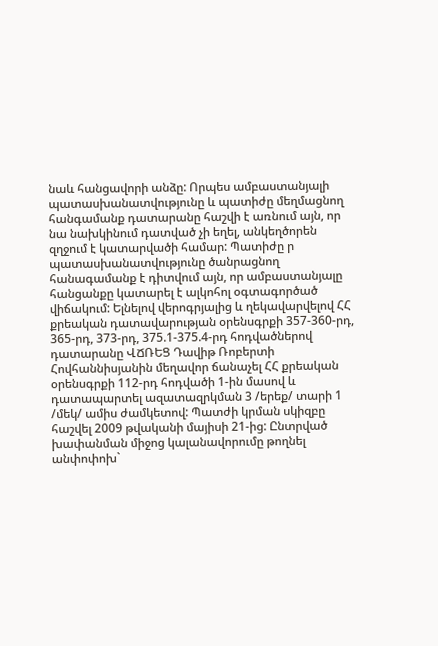նաև հանցավորի անձը: Որպես ամբաստանյալի պատասխանատվությունը և պատիժը մեղմացնող հանգամանք դատարանը հաշվի է առնում այն, որ նա նախկինում դատված չի եղել, անկեղծորեն զղջում է կատարվածի համար: Պատիժը ր պատասխանատվությունը ծանրացնող հանագամանք է դիտվում այն, որ ամբաստանյալը հանցանքը կատարել է ալկոհոլ օգտագործած վիճակում: Ելնելով վերոգրյալից և ղեկավարվելով ՀՀ քրեական դատավարության օրենսգրքի 357-360-րդ, 365-րդ, 373-րդ, 375.1-375.4-րդ հոդվածներով դատարանը ՎՃՌԵՑ Դավիթ Ռոբերտի Հովհաննիսյանին մեղավոր ճանաչել ՀՀ քրեական օրենսգրքի 112-րդ հոդվածի 1-ին մասով և դատապարտել ազատազրկման 3 /երեք/ տարի 1 /մեկ/ ամիս ժամկետով: Պատժի կրման սկիզբը հաշվել 2009 թվականի մայիսի 21-ից: Ընտրված խափանման միջոց կալանավորումը թողնել անփոփոխ`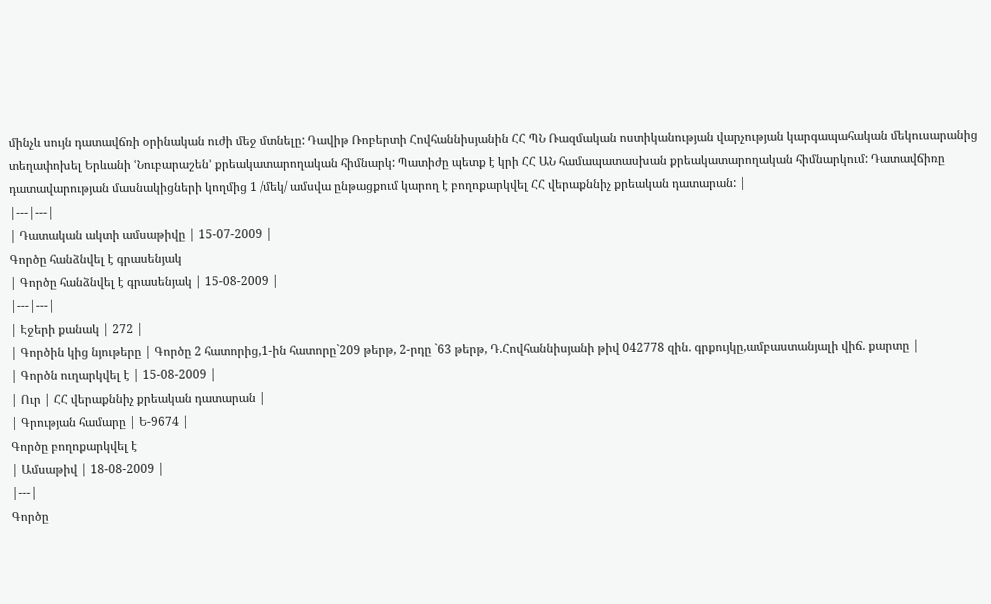մինչև սույն դատավճռի օրինական ուժի մեջ մտնելը: Դավիթ Ռոբերտի Հովհաննիսյանին ՀՀ ՊՆ Ռազմական ոստիկանության վարչության կարգապահական մեկուսարանից տեղափոխել Երևանի ՙՆուբարաշեն՚ քրեակատարողական հիմնարկ: Պատիժը պետք է կրի ՀՀ ԱՆ համապատասխան քրեակատարողական հիմնարկում: Դատավճիռը դատավարության մասնակիցների կողմից 1 /մեկ/ ամսվա ընթացքում կարող է բողոքարկվել ՀՀ վերաքննիչ քրեական դատարան: |
|---|---|
| Դատական ակտի ամսաթիվը | 15-07-2009 |
Գործը հանձնվել է գրասենյակ
| Գործը հանձնվել է գրասենյակ | 15-08-2009 |
|---|---|
| Էջերի քանակ | 272 |
| Գործին կից նյութերը | Գործը 2 հատորից,1-ին հատորը`209 թերթ, 2-րդը `63 թերթ, Դ.Հովհաննիսյանի թիվ 042778 զին. գրքույկը,ամբաստանյալի վիճ. քարտը |
| Գործն ուղարկվել է | 15-08-2009 |
| Ուր | ՀՀ վերաքննիչ քրեական դատարան |
| Գրության համարը | Ե-9674 |
Գործը բողոքարկվել է
| Ամսաթիվ | 18-08-2009 |
|---|
Գործը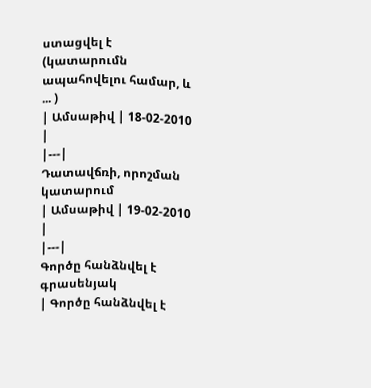ստացվել է (կատարումն ապահովելու համար, և ... )
| Ամսաթիվ | 18-02-2010 |
|---|
Դատավճռի, որոշման կատարում
| Ամսաթիվ | 19-02-2010 |
|---|
Գործը հանձնվել է գրասենյակ
| Գործը հանձնվել է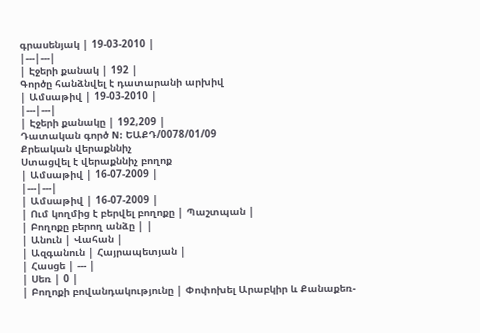գրասենյակ | 19-03-2010 |
|---|---|
| Էջերի քանակ | 192 |
Գործը հանձնվել է դատարանի արխիվ
| Ամսաթիվ | 19-03-2010 |
|---|---|
| Էջերի քանակը | 192,209 |
Դատական գործ N: ԵԱՔԴ/0078/01/09
Քրեական վերաքննիչ
Ստացվել է վերաքննիչ բողոք
| Ամսաթիվ | 16-07-2009 |
|---|---|
| Ամսաթիվ | 16-07-2009 |
| Ում կողմից է բերվել բողոքը | Պաշտպան |
| Բողոքը բերող անձը | |
| Անուն | Վահան |
| Ազգանուն | Հայրապետյան |
| Հասցե | --- |
| Սեռ | 0 |
| Բողոքի բովանդակությունը | Փոփոխել Արաբկիր և Քանաքեռ-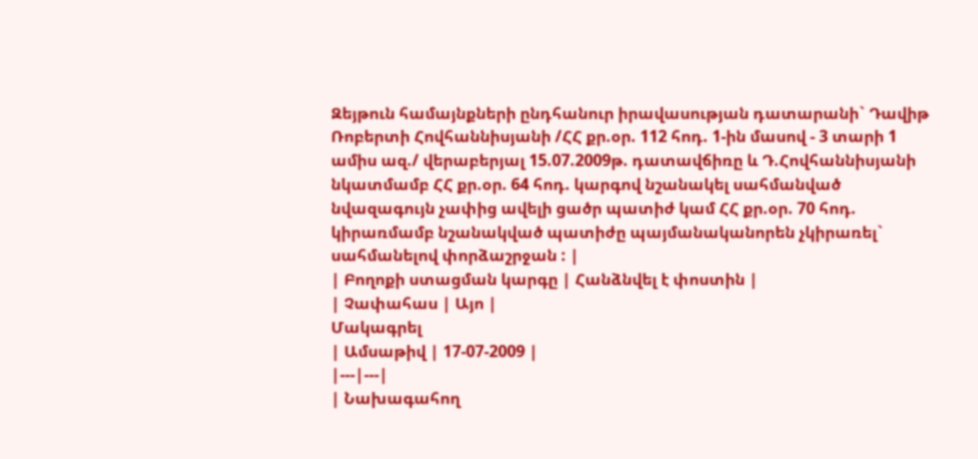Զեյթուն համայնքների ընդհանուր իրավասության դատարանի` Դավիթ Ռոբերտի Հովհաննիսյանի /ՀՀ քր.օր. 112 հոդ. 1-ին մասով - 3 տարի 1 ամիս ազ./ վերաբերյալ 15.07.2009թ. դատավճիռը և Դ.Հովհաննիսյանի նկատմամբ ՀՀ քր.օր. 64 հոդ. կարգով նշանակել սահմանված նվազագույն չափից ավելի ցածր պատիժ կամ ՀՀ քր.օր. 70 հոդ. կիրառմամբ նշանակված պատիժը պայմանականորեն չկիրառել` սահմանելով փորձաշրջան : |
| Բողոքի ստացման կարգը | Հանձնվել է փոստին |
| Չափահաս | Այո |
Մակագրել
| Ամսաթիվ | 17-07-2009 |
|---|---|
| Նախագահող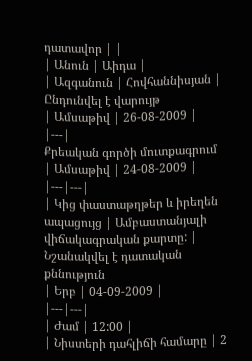դատավոր | |
| Անուն | Աիդա |
| Ազգանուն | Հովհաննիսյան |
Ընդունվել է վարույթ
| Ամսաթիվ | 26-08-2009 |
|---|
Քրեական գործի մուտքագրում
| Ամսաթիվ | 24-08-2009 |
|---|---|
| Կից փաստաթղթեր և իրեղեն ապացույց | Ամբաստանյալի վիճակագրական քարտը: |
Նշանակվել է դատական քննություն
| Երբ | 04-09-2009 |
|---|---|
| Ժամ | 12:00 |
| Նիստերի դահլիճի համարը | 2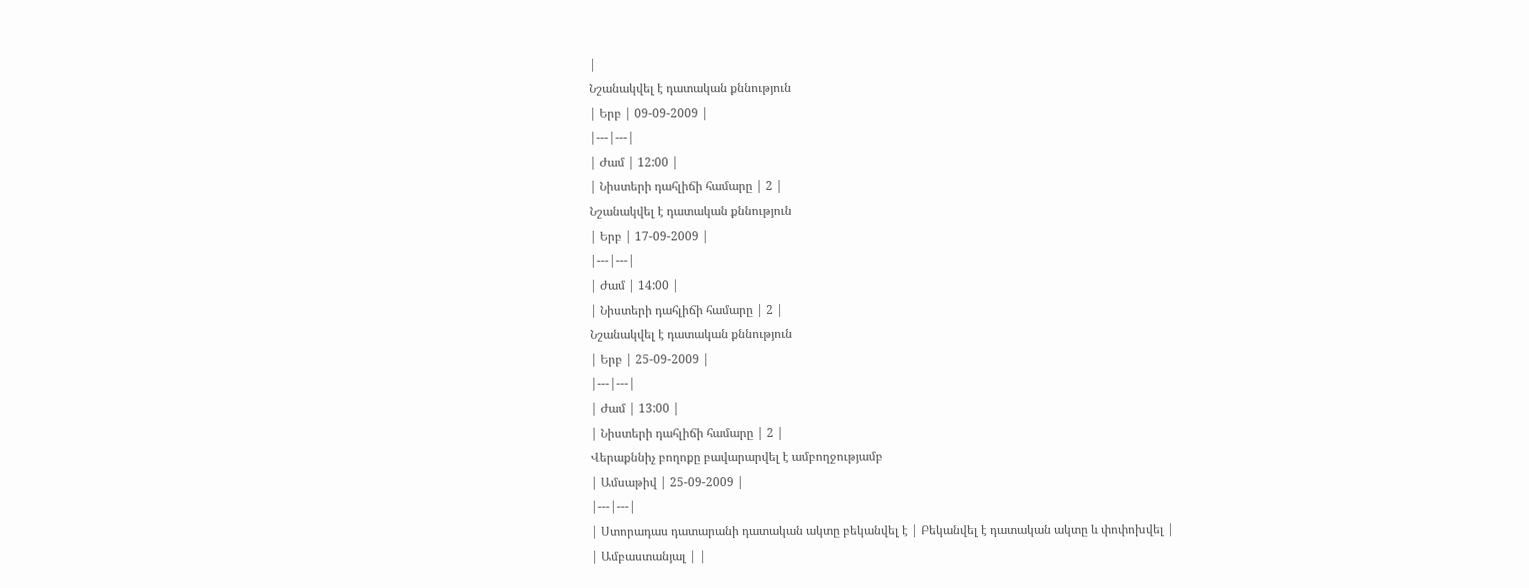|
Նշանակվել է դատական քննություն
| Երբ | 09-09-2009 |
|---|---|
| Ժամ | 12:00 |
| Նիստերի դահլիճի համարը | 2 |
Նշանակվել է դատական քննություն
| Երբ | 17-09-2009 |
|---|---|
| Ժամ | 14:00 |
| Նիստերի դահլիճի համարը | 2 |
Նշանակվել է դատական քննություն
| Երբ | 25-09-2009 |
|---|---|
| Ժամ | 13:00 |
| Նիստերի դահլիճի համարը | 2 |
Վերաքննիչ բողոքը բավարարվել է ամբողջությամբ
| Ամսաթիվ | 25-09-2009 |
|---|---|
| Ստորադաս դատարանի դատական ակտը բեկանվել է | Բեկանվել է դատական ակտը և փոփոխվել |
| Ամբաստանյալ | |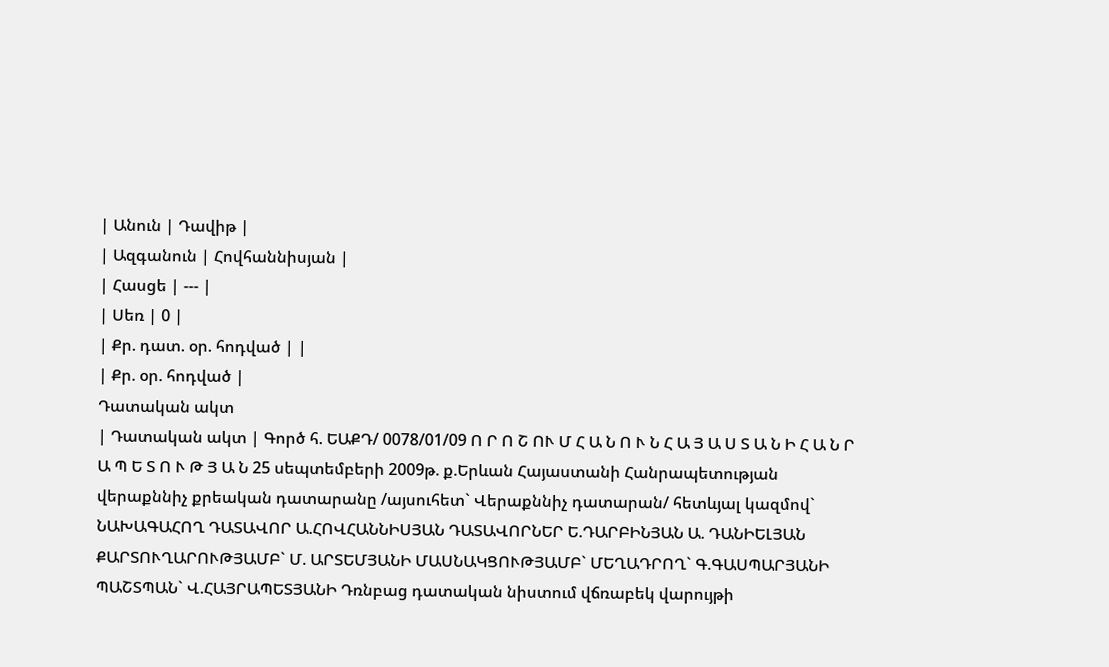| Անուն | Դավիթ |
| Ազգանուն | Հովհաննիսյան |
| Հասցե | --- |
| Սեռ | 0 |
| Քր. դատ. օր. հոդված | |
| Քր. օր. հոդված |
Դատական ակտ
| Դատական ակտ | Գործ հ. ԵԱՔԴ/ 0078/01/09 Ո Ր Ո Շ ՈՒ Մ Հ Ա Ն Ո Ւ Ն Հ Ա Յ Ա Ս Տ Ա Ն Ի Հ Ա Ն Ր Ա Պ Ե Տ Ո Ւ Թ Յ Ա Ն 25 սեպտեմբերի 2009թ. ք.Երևան Հայաստանի Հանրապետության վերաքննիչ քրեական դատարանը /այսուհետ` Վերաքննիչ դատարան/ հետևյալ կազմով` ՆԱԽԱԳԱՀՈՂ ԴԱՏԱՎՈՐ Ա.ՀՈՎՀԱՆՆԻՍՅԱՆ ԴԱՏԱՎՈՐՆԵՐ Ե.ԴԱՐԲԻՆՅԱՆ Ա. ԴԱՆԻԵԼՅԱՆ ՔԱՐՏՈՒՂԱՐՈՒԹՅԱՄԲ` Մ. ԱՐՏԵՄՅԱՆԻ ՄԱՍՆԱԿՑՈՒԹՅԱՄԲ` ՄԵՂԱԴՐՈՂ` Գ.ԳԱՍՊԱՐՅԱՆԻ ՊԱՇՏՊԱՆ` Վ.ՀԱՅՐԱՊԵՏՅԱՆԻ Դռնբաց դատական նիստում վճռաբեկ վարույթի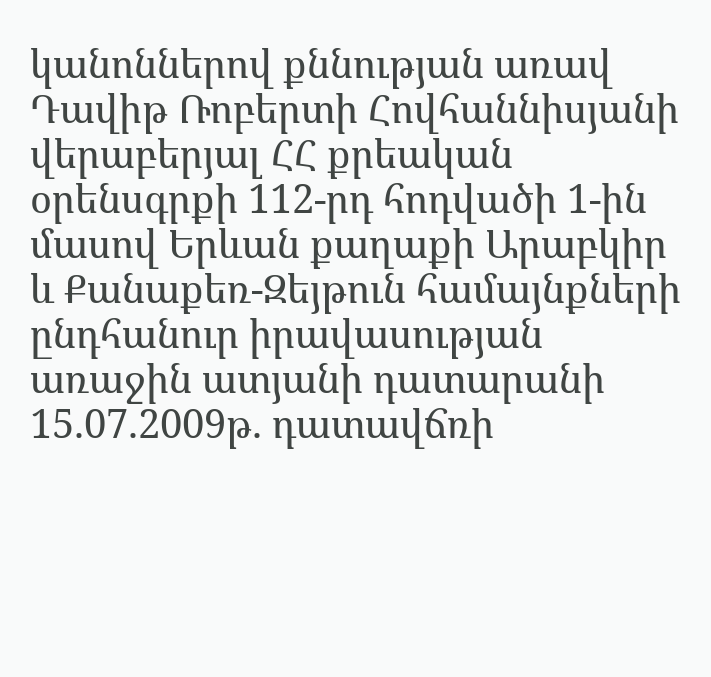կանոններով քննության առավ Դավիթ Ռոբերտի Հովհաննիսյանի վերաբերյալ ՀՀ քրեական օրենսգրքի 112-րդ հոդվածի 1-ին մասով Երևան քաղաքի Արաբկիր և Քանաքեռ-Զեյթուն համայնքների ընդհանուր իրավասության առաջին ատյանի դատարանի 15.07.2009թ. դատավճռի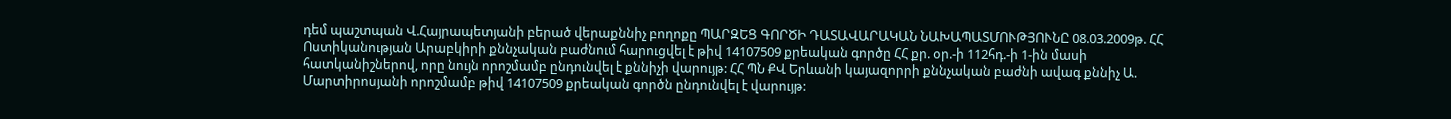դեմ պաշտպան Վ.Հայրապետյանի բերած վերաքննիչ բողոքը ՊԱՐԶԵՑ ԳՈՐԾԻ ԴԱՏԱՎԱՐԱԿԱՆ ՆԱԽԱՊԱՏՄՈՒԹՅՈՒՆԸ 08.03.2009թ. ՀՀ Ոստիկանության Արաբկիրի քննչական բաժնում հարուցվել է թիվ 14107509 քրեական գործը ՀՀ քր. օր.-ի 112հդ.-ի 1-ին մասի հատկանիշներով, որը նույն որոշմամբ ընդունվել է քննիչի վարույթ: ՀՀ ՊՆ ՔՎ Երևանի կայազորրի քննչական բաժնի ավագ քննիչ Ա. Մարտիրոսյանի որոշմամբ թիվ 14107509 քրեական գործն ընդունվել է վարույթ: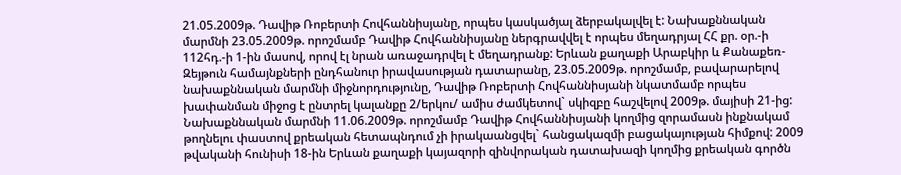21.05.2009թ. Դավիթ Ռոբերտի Հովհաննիսյանը, որպես կասկածյալ ձերբակալվել է: Նախաքննական մարմնի 23.05.2009թ. որոշմամբ Դավիթ Հովհաննիսյանը ներգրավվել է որպես մեղադրյալ ՀՀ քր. օր.-ի 112հդ.-ի 1-ին մասով, որով էլ նրան առաջադրվել է մեղադրանք: Երևան քաղաքի Արաբկիր և Քանաքեռ-Զեյթուն համայնքների ընդհանուր իրավասության դատարանը, 23.05.2009թ. որոշմամբ, բավարարելով նախաքննական մարմնի միջնորդությունը, Դավիթ Ռոբերտի Հովհաննիսյանի նկատմամբ որպես խափանման միջոց է ընտրել կալանքը 2/երկու/ ամիս ժամկետով` սկիզբը հաշվելով 2009թ. մայիսի 21-ից: Նախաքննական մարմնի 11.06.2009թ. որոշմամբ Դավիթ Հովհաննիսյանի կողմից զորամասն ինքնակամ թողնելու փաստով քրեական հետապնդում չի իրակաանցվել` հանցակազմի բացակայության հիմքով: 2009 թվականի հունիսի 18-ին Երևան քաղաքի կայազորի զինվորական դատախազի կողմից քրեական գործն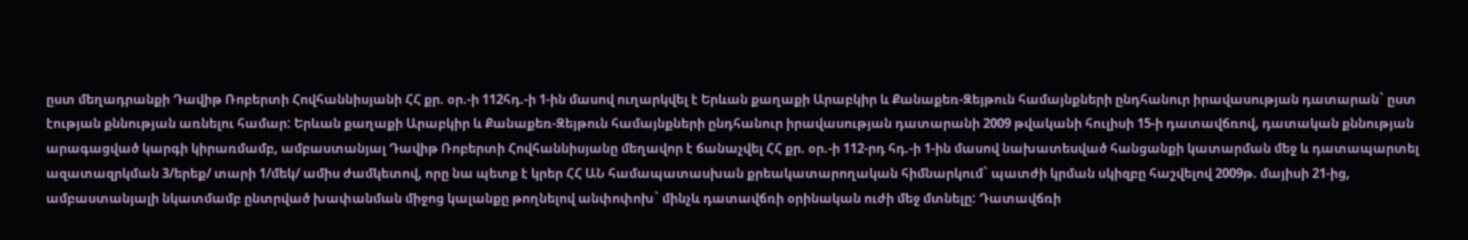ըստ մեղադրանքի Դավիթ Ռոբերտի Հովհաննիսյանի ՀՀ քր. օր.-ի 112հդ.-ի 1-ին մասով ուղարկվել է Երևան քաղաքի Արաբկիր և Քանաքեռ-Զեյթուն համայնքների ընդհանուր իրավասության դատարան` ըստ էության քննության առնելու համար: Երևան քաղաքի Արաբկիր և Քանաքեռ-Զեյթուն համայնքների ընդհանուր իրավասության դատարանի 2009 թվականի հուլիսի 15-ի դատավճռով, դատական քննության արագացված կարգի կիրառմամբ, ամբաստանյալ Դավիթ Ռոբերտի Հովհաննիսյանը մեղավոր է ճանաչվել ՀՀ քր. օր.-ի 112-րդ հդ.-ի 1-ին մասով նախատեսված հանցանքի կատարման մեջ և դատապարտել ազատազրկման 3/երեք/ տարի 1/մեկ/ ամիս ժամկետով, որը նա պետք է կրեր ՀՀ ԱՆ համապատասխան քրեակատարողական հիմնարկում` պատժի կրման սկիզբը հաշվելով 2009թ. մայիսի 21-ից, ամբաստանյալի նկատմամբ ընտրված խափանման միջոց կալանքը թողնելով անփոփոխ` մինչև դատավճռի օրինական ուժի մեջ մտնելը: Դատավճռի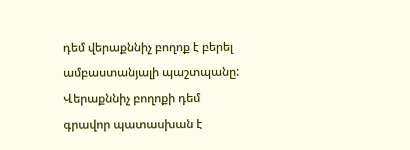դեմ վերաքննիչ բողոք է բերել ամբաստանյալի պաշտպանը: Վերաքննիչ բողոքի դեմ գրավոր պատասխան է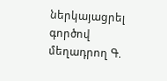ներկայացրել գործով մեղադրող Գ.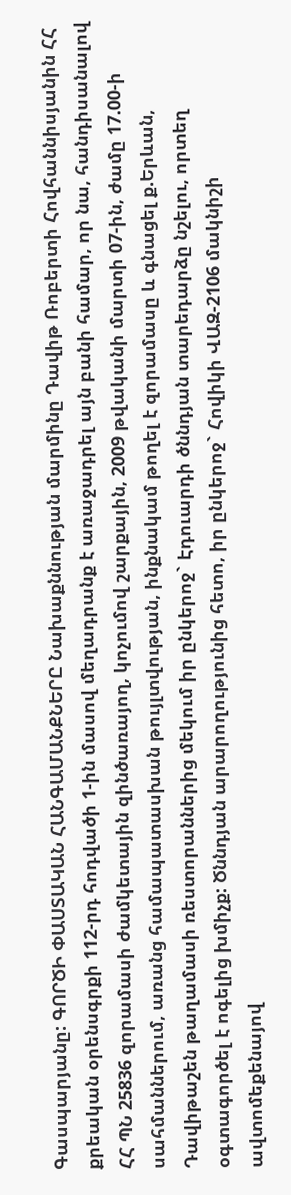Գասպարյանը: ԳՈՐԾԻ ՓԱՍՏԱԿԱՆ ՀԱՆԳԱՄԱՆՔՆԵՐԸ Նախաքննության մարմինը Դավիթ Ռոբերտի Հովհաննիսյանին ՀՀ քրեական օրենսգրքի 112-րդ հոդվածի 1-ին մասով մեղադրանք է առաջադրել այն բանի համար, որ նա, հանդիսանալով ՀՀ ՊՆ 25836 զորամասի ժամկետային զինծառայող, կոչումով շարքային, 2009 թվականի մարտի 07-ին, ժամը 17.00-ի սահմաններում, առանց համապատասխան թույլտվության, ինքնակամ թողել է զորամասը և գնացել ք.Երևան, Դավիթաշեն թաղամասի ռեստորաններից մեկում իր ընկերոջ` Էդուարդի ծննդյան տարեդարձը նշելու, որտեղ օգտագործել է ոգելից խմիչք: Ծննդյան արարողությունից հետո, իր ընկերոջ` Հովիկի ՎԱԶ-2106 մակնիշի ավտոմեքենայով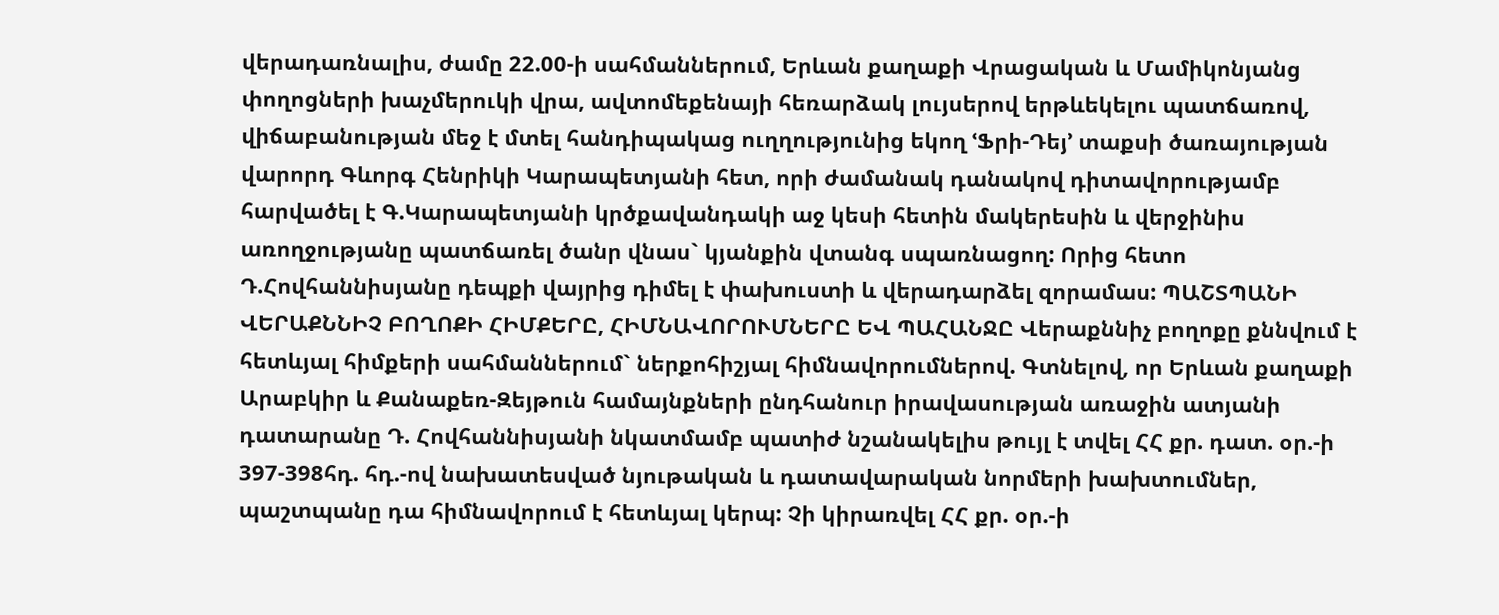վերադառնալիս, ժամը 22.00-ի սահմաններում, Երևան քաղաքի Վրացական և Մամիկոնյանց փողոցների խաչմերուկի վրա, ավտոմեքենայի հեռարձակ լույսերով երթևեկելու պատճառով, վիճաբանության մեջ է մտել հանդիպակաց ուղղությունից եկող ՙՖրի-Դեյ՚ տաքսի ծառայության վարորդ Գևորգ Հենրիկի Կարապետյանի հետ, որի ժամանակ դանակով դիտավորությամբ հարվածել է Գ.Կարապետյանի կրծքավանդակի աջ կեսի հետին մակերեսին և վերջինիս առողջությանը պատճառել ծանր վնաս` կյանքին վտանգ սպառնացող: Որից հետո Դ.Հովհաննիսյանը դեպքի վայրից դիմել է փախուստի և վերադարձել զորամաս: ՊԱՇՏՊԱՆԻ ՎԵՐԱՔՆՆԻՉ ԲՈՂՈՔԻ ՀԻՄՔԵՐԸ, ՀԻՄՆԱՎՈՐՈՒՄՆԵՐԸ ԵՎ ՊԱՀԱՆՋԸ Վերաքննիչ բողոքը քննվում է հետևյալ հիմքերի սահմաններում` ներքոհիշյալ հիմնավորումներով. Գտնելով, որ Երևան քաղաքի Արաբկիր և Քանաքեռ-Զեյթուն համայնքների ընդհանուր իրավասության առաջին ատյանի դատարանը Դ. Հովհաննիսյանի նկատմամբ պատիժ նշանակելիս թույլ է տվել ՀՀ քր. դատ. օր.-ի 397-398հդ. հդ.-ով նախատեսված նյութական և դատավարական նորմերի խախտումներ, պաշտպանը դա հիմնավորում է հետևյալ կերպ: Չի կիրառվել ՀՀ քր. օր.-ի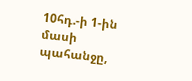10հդ.-ի 1-ին մասի պահանջը,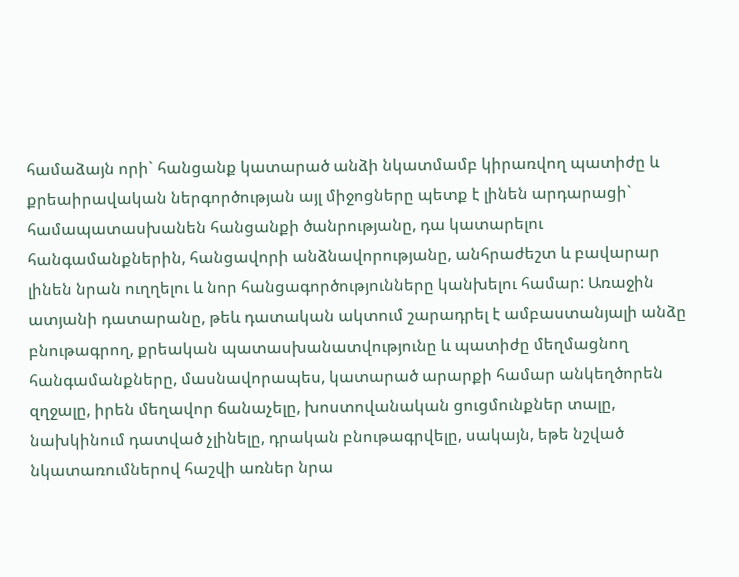համաձայն որի` հանցանք կատարած անձի նկատմամբ կիրառվող պատիժը և քրեաիրավական ներգործության այլ միջոցները պետք է լինեն արդարացի` համապատասխանեն հանցանքի ծանրությանը, դա կատարելու հանգամանքներին, հանցավորի անձնավորությանը, անհրաժեշտ և բավարար լինեն նրան ուղղելու և նոր հանցագործությունները կանխելու համար: Առաջին ատյանի դատարանը, թեև դատական ակտում շարադրել է ամբաստանյալի անձը բնութագրող, քրեական պատասխանատվությունը և պատիժը մեղմացնող հանգամանքները, մասնավորապես, կատարած արարքի համար անկեղծորեն զղջալը, իրեն մեղավոր ճանաչելը, խոստովանական ցուցմունքներ տալը, նախկինում դատված չլինելը, դրական բնութագրվելը, սակայն, եթե նշված նկատառումներով հաշվի առներ նրա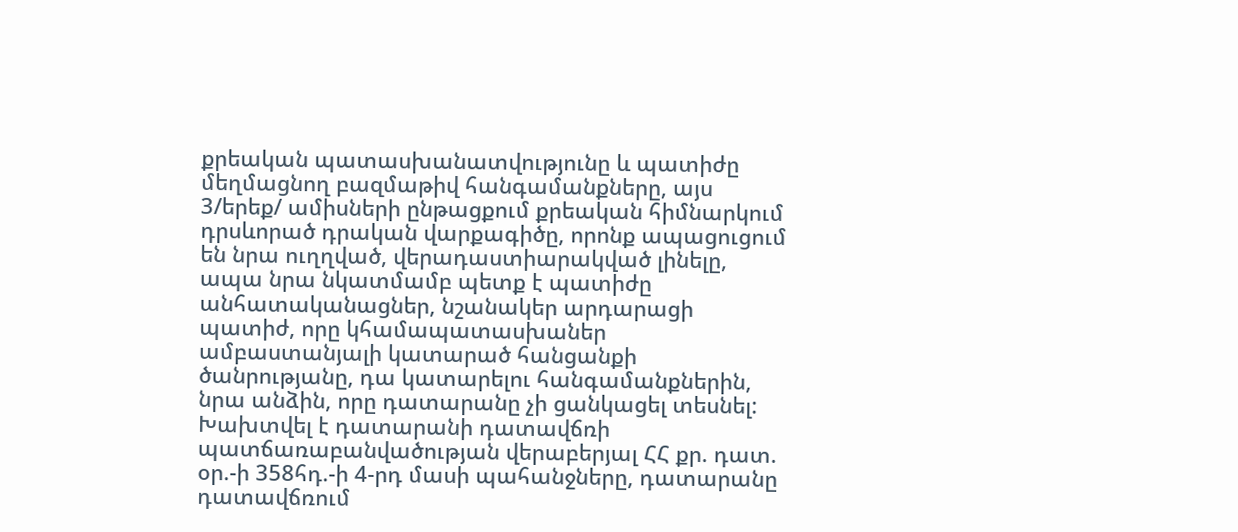քրեական պատասխանատվությունը և պատիժը մեղմացնող բազմաթիվ հանգամանքները, այս 3/երեք/ ամիսների ընթացքում քրեական հիմնարկում դրսևորած դրական վարքագիծը, որոնք ապացուցում են նրա ուղղված, վերադաստիարակված լինելը, ապա նրա նկատմամբ պետք է պատիժը անհատականացներ, նշանակեր արդարացի պատիժ, որը կհամապատասխաներ ամբաստանյալի կատարած հանցանքի ծանրությանը, դա կատարելու հանգամանքներին, նրա անձին, որը դատարանը չի ցանկացել տեսնել: Խախտվել է դատարանի դատավճռի պատճառաբանվածության վերաբերյալ ՀՀ քր. դատ. օր.-ի 358հդ.-ի 4-րդ մասի պահանջները, դատարանը դատավճռում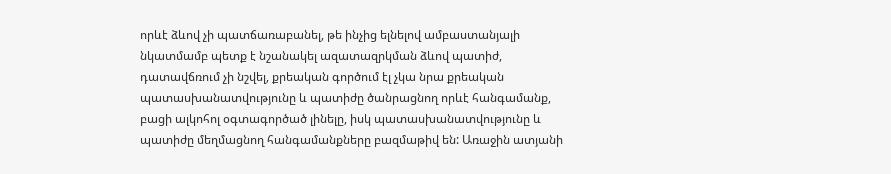որևէ ձևով չի պատճառաբանել, թե ինչից ելնելով ամբաստանյալի նկատմամբ պետք է նշանակել ազատազրկման ձևով պատիժ, դատավճռում չի նշվել, քրեական գործում էլ չկա նրա քրեական պատասխանատվությունը և պատիժը ծանրացնող որևէ հանգամանք, բացի ալկոհոլ օգտագործած լինելը, իսկ պատասխանատվությունը և պատիժը մեղմացնող հանգամանքները բազմաթիվ են: Առաջին ատյանի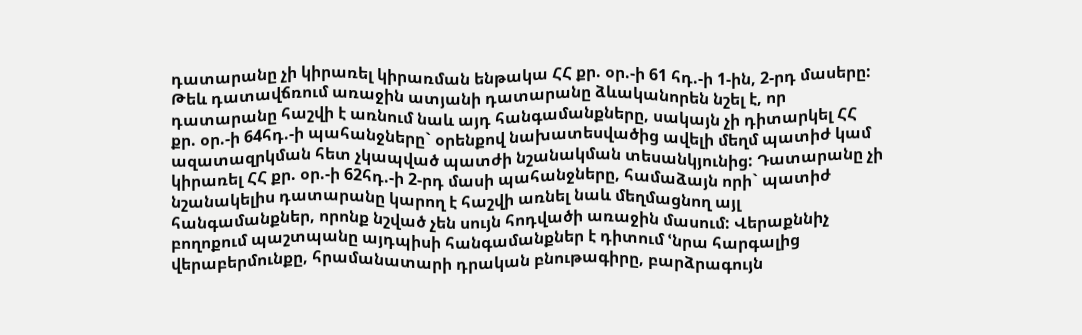դատարանը չի կիրառել կիրառման ենթակա ՀՀ քր. օր.-ի 61 հդ.-ի 1-ին, 2-րդ մասերը: Թեև դատավճռում առաջին ատյանի դատարանը ձևականորեն նշել է, որ դատարանը հաշվի է առնում նաև այդ հանգամանքները, սակայն չի դիտարկել ՀՀ քր. օր.-ի 64հդ.-ի պահանջները` օրենքով նախատեսվածից ավելի մեղմ պատիժ կամ ազատազրկման հետ չկապված պատժի նշանակման տեսանկյունից: Դատարանը չի կիրառել ՀՀ քր. օր.-ի 62հդ.-ի 2-րդ մասի պահանջները, համաձայն որի` պատիժ նշանակելիս դատարանը կարող է հաշվի առնել նաև մեղմացնող այլ հանգամանքներ, որոնք նշված չեն սույն հոդվածի առաջին մասում: Վերաքննիչ բողոքում պաշտպանը այդպիսի հանգամանքներ է դիտում ՙնրա հարգալից վերաբերմունքը, հրամանատարի դրական բնութագիրը, բարձրագույն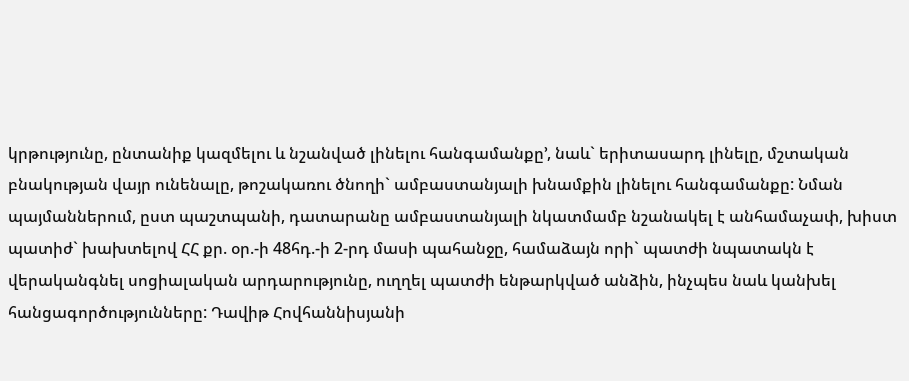կրթությունը, ընտանիք կազմելու և նշանված լինելու հանգամանքը՚, նաև` երիտասարդ լինելը, մշտական բնակության վայր ունենալը, թոշակառու ծնողի` ամբաստանյալի խնամքին լինելու հանգամանքը: Նման պայմաններում, ըստ պաշտպանի, դատարանը ամբաստանյալի նկատմամբ նշանակել է անհամաչափ, խիստ պատիժ` խախտելով ՀՀ քր. օր.-ի 48հդ.-ի 2-րդ մասի պահանջը, համաձայն որի` պատժի նպատակն է վերականգնել սոցիալական արդարությունը, ուղղել պատժի ենթարկված անձին, ինչպես նաև կանխել հանցագործությունները: Դավիթ Հովհաննիսյանի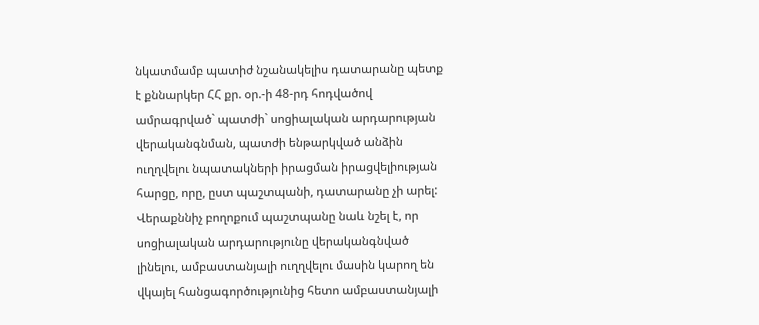նկատմամբ պատիժ նշանակելիս դատարանը պետք է քննարկեր ՀՀ քր. օր.-ի 48-րդ հոդվածով ամրագրված` պատժի` սոցիալական արդարության վերականգնման, պատժի ենթարկված անձին ուղղվելու նպատակների իրացման իրացվելիության հարցը, որը, ըստ պաշտպանի, դատարանը չի արել: Վերաքննիչ բողոքում պաշտպանը նաև նշել է, որ սոցիալական արդարությունը վերականգնված լինելու, ամբաստանյալի ուղղվելու մասին կարող են վկայել հանցագործությունից հետո ամբաստանյալի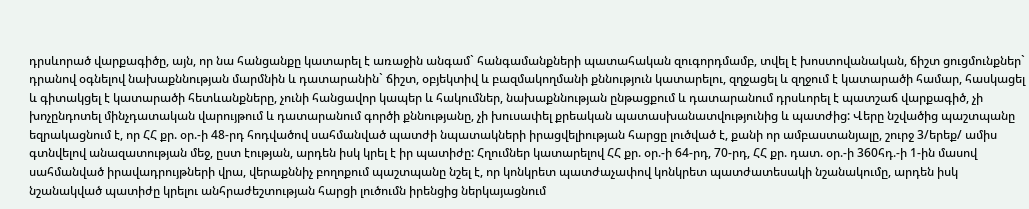դրսևորած վարքագիծը, այն, որ նա հանցանքը կատարել է առաջին անգամ` հանգամանքների պատահական զուգորդմամբ, տվել է խոստովանական, ճիշտ ցուցմունքներ` դրանով օգնելով նախաքննության մարմնին և դատարանին` ճիշտ, օբյեկտիվ և բազմակողմանի քննություն կատարելու, զղջացել և զղջում է կատարածի համար, հասկացել և գիտակցել է կատարածի հետևանքները, չունի հանցավոր կապեր և հակումներ, նախաքննության ընթացքում և դատարանում դրսևորել է պատշաճ վարքագիծ, չի խոչընդոտել մինչդատական վարույթում և դատարանում գործի քննությանը, չի խուսափել քրեական պատասխանատվությունից և պատժից: Վերը նշվածից պաշտպանը եզրակացնում է, որ ՀՀ քր. օր.-ի 48-րդ հոդվածով սահմանված պատժի նպատակների իրացվելիության հարցը լուծված է, քանի որ ամբաստանյալը, շուրջ 3/երեք/ ամիս գտնվելով անազատության մեջ, ըստ էության, արդեն իսկ կրել է իր պատիժը: Հղումներ կատարելով ՀՀ քր. օր.-ի 64-րդ, 70-րդ, ՀՀ քր. դատ. օր.-ի 360հդ.-ի 1-ին մասով սահմանված իրավադրույթների վրա, վերաքննիչ բողոքում պաշտպանը նշել է, որ կոնկրետ պատժաչափով կոնկրետ պատժատեսակի նշանակումը, արդեն իսկ նշանակված պատիժը կրելու անհրաժեշտության հարցի լուծումն իրենցից ներկայացնում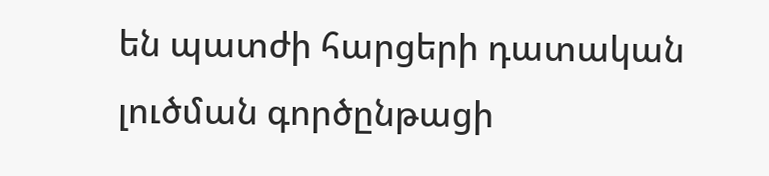են պատժի հարցերի դատական լուծման գործընթացի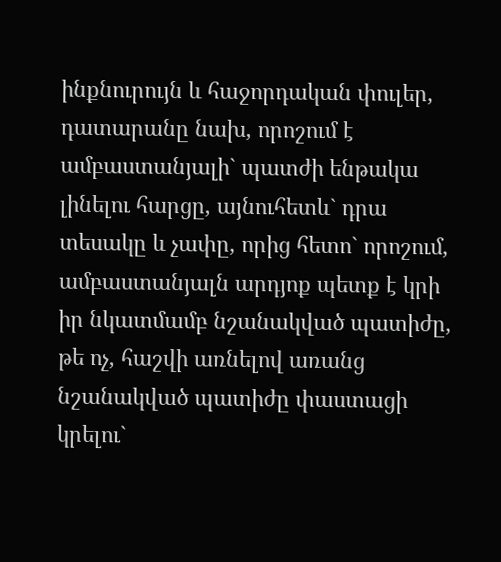ինքնուրույն և հաջորդական փուլեր, դատարանը նախ, որոշում է ամբաստանյալի` պատժի ենթակա լինելու հարցը, այնուհետև` դրա տեսակը և չափը, որից հետո` որոշում, ամբաստանյալն արդյոք պետք է կրի իր նկատմամբ նշանակված պատիժը, թե ոչ, հաշվի առնելով առանց նշանակված պատիժը փաստացի կրելու`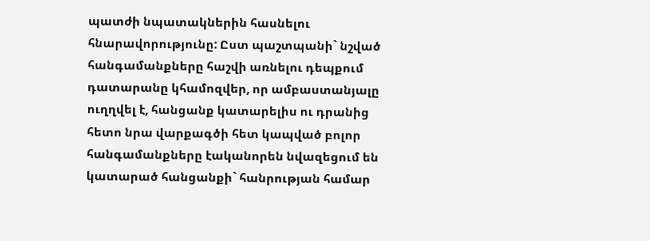պատժի նպատակներին հասնելու հնարավորությունը: Ըստ պաշտպանի` նշված հանգամանքները հաշվի առնելու դեպքում դատարանը կհամոզվեր, որ ամբաստանյալը ուղղվել է, հանցանք կատարելիս ու դրանից հետո նրա վարքագծի հետ կապված բոլոր հանգամանքները էականորեն նվազեցում են կատարած հանցանքի` հանրության համար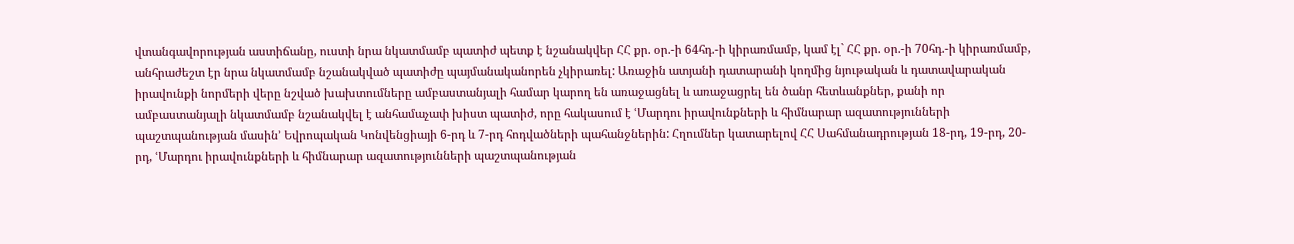վտանգավորության աստիճանը, ուստի նրա նկատմամբ պատիժ պետք է նշանակվեր ՀՀ քր. օր.-ի 64հդ.-ի կիրառմամբ, կամ էլ` ՀՀ քր. օր.-ի 70հդ.-ի կիրառմամբ, անհրաժեշտ էր նրա նկատմամբ նշանակված պատիժը պայմանականորեն չկիրառել: Առաջին ատյանի դատարանի կողմից նյութական և դատավարական իրավունքի նորմերի վերը նշված խախտումները ամբաստանյալի համար կարող են առաջացնել և առաջացրել են ծանր հետևանքներ, քանի որ ամբաստանյալի նկատմամբ նշանակվել է անհամաչափ խիստ պատիժ, որը հակասում է ՙՄարդու իրավունքների և հիմնարար ազատությունների պաշտպանության մասին՚ Եվրոպական Կոնվենցիայի 6-րդ և 7-րդ հոդվածների պահանջներին: Հղումներ կատարելով ՀՀ Սահմանադրության 18-րդ, 19-րդ, 20-րդ, ՙՄարդու իրավունքների և հիմնարար ազատությունների պաշտպանության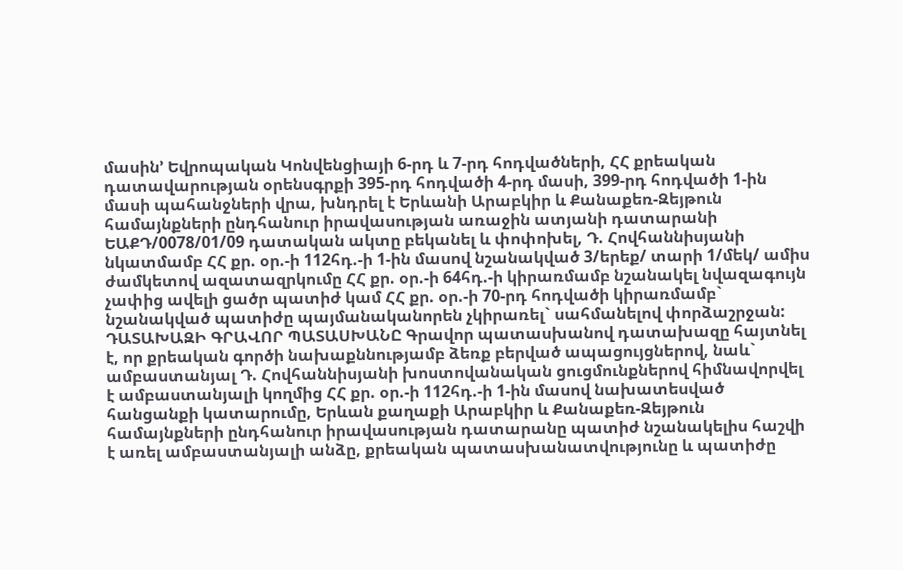մասին՚ Եվրոպական Կոնվենցիայի 6-րդ և 7-րդ հոդվածների, ՀՀ քրեական դատավարության օրենսգրքի 395-րդ հոդվածի 4-րդ մասի, 399-րդ հոդվածի 1-ին մասի պահանջների վրա, խնդրել է Երևանի Արաբկիր և Քանաքեռ-Զեյթուն համայնքների ընդհանուր իրավասության առաջին ատյանի դատարանի ԵԱՔԴ/0078/01/09 դատական ակտը բեկանել և փոփոխել, Դ. Հովհաննիսյանի նկատմամբ ՀՀ քր. օր.-ի 112հդ.-ի 1-ին մասով նշանակված 3/երեք/ տարի 1/մեկ/ ամիս ժամկետով ազատազրկումը ՀՀ քր. օր.-ի 64հդ.-ի կիրառմամբ նշանակել նվազագույն չափից ավելի ցածր պատիժ կամ ՀՀ քր. օր.-ի 70-րդ հոդվածի կիրառմամբ` նշանակված պատիժը պայմանականորեն չկիրառել` սահմանելով փորձաշրջան: ԴԱՏԱԽԱԶԻ ԳՐԱՎՈՐ ՊԱՏԱՍԽԱՆԸ Գրավոր պատասխանով դատախազը հայտնել է, որ քրեական գործի նախաքննությամբ ձեռք բերված ապացույցներով, նաև` ամբաստանյալ Դ. Հովհաննիսյանի խոստովանական ցուցմունքներով հիմնավորվել է ամբաստանյալի կողմից ՀՀ քր. օր.-ի 112հդ.-ի 1-ին մասով նախատեսված հանցանքի կատարումը, Երևան քաղաքի Արաբկիր և Քանաքեռ-Զեյթուն համայնքների ընդհանուր իրավասության դատարանը պատիժ նշանակելիս հաշվի է առել ամբաստանյալի անձը, քրեական պատասխանատվությունը և պատիժը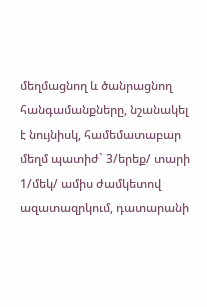մեղմացնող և ծանրացնող հանգամանքները, նշանակել է նույնիսկ, համեմատաբար մեղմ պատիժ` 3/երեք/ տարի 1/մեկ/ ամիս ժամկետով ազատազրկում, դատարանի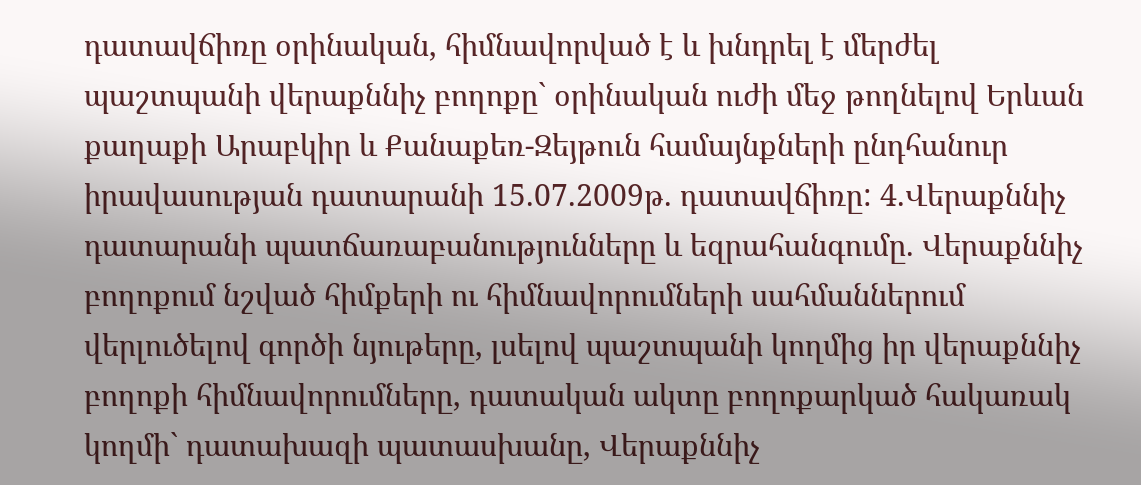դատավճիռը օրինական, հիմնավորված է և խնդրել է մերժել պաշտպանի վերաքննիչ բողոքը` օրինական ուժի մեջ թողնելով Երևան քաղաքի Արաբկիր և Քանաքեռ-Զեյթուն համայնքների ընդհանուր իրավասության դատարանի 15.07.2009թ. դատավճիռը: 4.Վերաքննիչ դատարանի պատճառաբանությունները և եզրահանգումը. Վերաքննիչ բողոքում նշված հիմքերի ու հիմնավորումների սահմաններում վերլուծելով գործի նյութերը, լսելով պաշտպանի կողմից իր վերաքննիչ բողոքի հիմնավորումները, դատական ակտը բողոքարկած հակառակ կողմի` դատախազի պատասխանը, Վերաքննիչ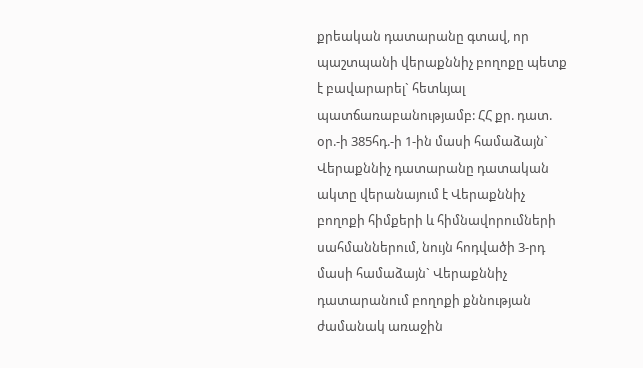քրեական դատարանը գտավ, որ պաշտպանի վերաքննիչ բողոքը պետք է բավարարել` հետևյալ պատճառաբանությամբ: ՀՀ քր. դատ. օր.-ի 385հդ.-ի 1-ին մասի համաձայն` Վերաքննիչ դատարանը դատական ակտը վերանայում է Վերաքննիչ բողոքի հիմքերի և հիմնավորումների սահմաններում, նույն հոդվածի 3-րդ մասի համաձայն` Վերաքննիչ դատարանում բողոքի քննության ժամանակ առաջին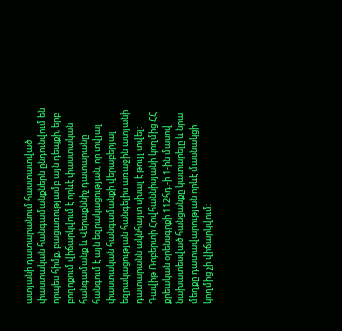ատյանի դատարանում հաստատված փաստական հանգամանքներն ընդունվում են որպես հիմք, բացառությամբ այն դեպքի, երբ բողոքում վիճարկվում է որևէ փաստական հանգամանք և Վերաքննիչ դատարանը հանգում է այն եզրակացության, որ տվյալ փաստական հանգամանքի վերաբերյալ եզրակացության հանգելիս առաջին ատյանի դատարանն ակնհայտ սխալ է թույլ տվել: Դավիթ Ռոբերտի Հովհաննիսյանի կողմից ՀՀ քրեական օրենսգրքի 112հդ.-ի 1-ին մասով նախատեսված հանցանքը կատարելը և նրա մեղքը դատավարության որևէ մասնակցի կողմից չի վիճարկվում: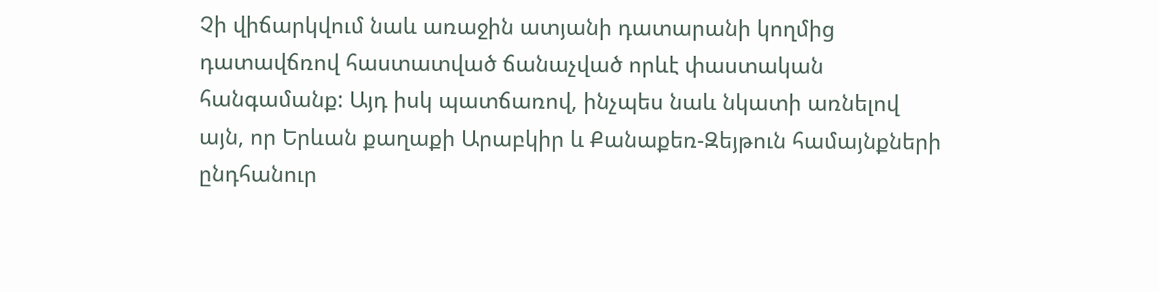Չի վիճարկվում նաև առաջին ատյանի դատարանի կողմից դատավճռով հաստատված ճանաչված որևէ փաստական հանգամանք: Այդ իսկ պատճառով, ինչպես նաև նկատի առնելով այն, որ Երևան քաղաքի Արաբկիր և Քանաքեռ-Զեյթուն համայնքների ընդհանուր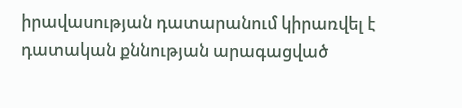իրավասության դատարանում կիրառվել է դատական քննության արագացված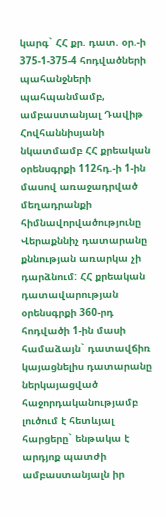կարգ` ՀՀ քր. դատ. օր.-ի 375-1-375-4 հոդվածների պահանջների պահպանմամբ, ամբաստանյալ Դավիթ Հովհաննիսյանի նկատմամբ ՀՀ քրեական օրենսգրքի 112հդ.-ի 1-ին մասով առաջադրված մեղադրանքի հիմնավորվածությունը Վերաքննիչ դատարանը քննության առարկա չի դարձնում: ՀՀ քրեական դատավարության օրենսգրքի 360-րդ հոդվածի 1-ին մասի համաձայն` դատավճիռ կայացնելիս դատարանը ներկայացված հաջորդականությամբ լուծում է հետևյալ հարցերը` ենթակա է արդյոք պատժի ամբաստանյալն իր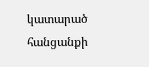կատարած հանցանքի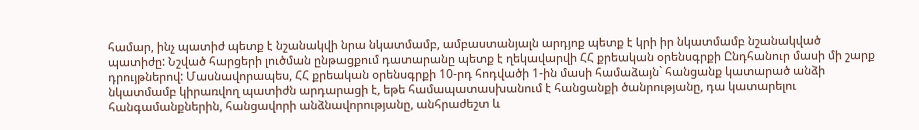համար, ինչ պատիժ պետք է նշանակվի նրա նկատմամբ, ամբաստանյալն արդյոք պետք է կրի իր նկատմամբ նշանակված պատիժը: Նշված հարցերի լուծման ընթացքում դատարանը պետք է ղեկավարվի ՀՀ քրեական օրենսգրքի Ընդհանուր մասի մի շարք դրույթներով: Մասնավորապես, ՀՀ քրեական օրենսգրքի 10-րդ հոդվածի 1-ին մասի համաձայն` հանցանք կատարած անձի նկատմամբ կիրառվող պատիժն արդարացի է, եթե համապատասխանում է հանցանքի ծանրությանը, դա կատարելու հանգամանքներին, հանցավորի անձնավորությանը, անհրաժեշտ և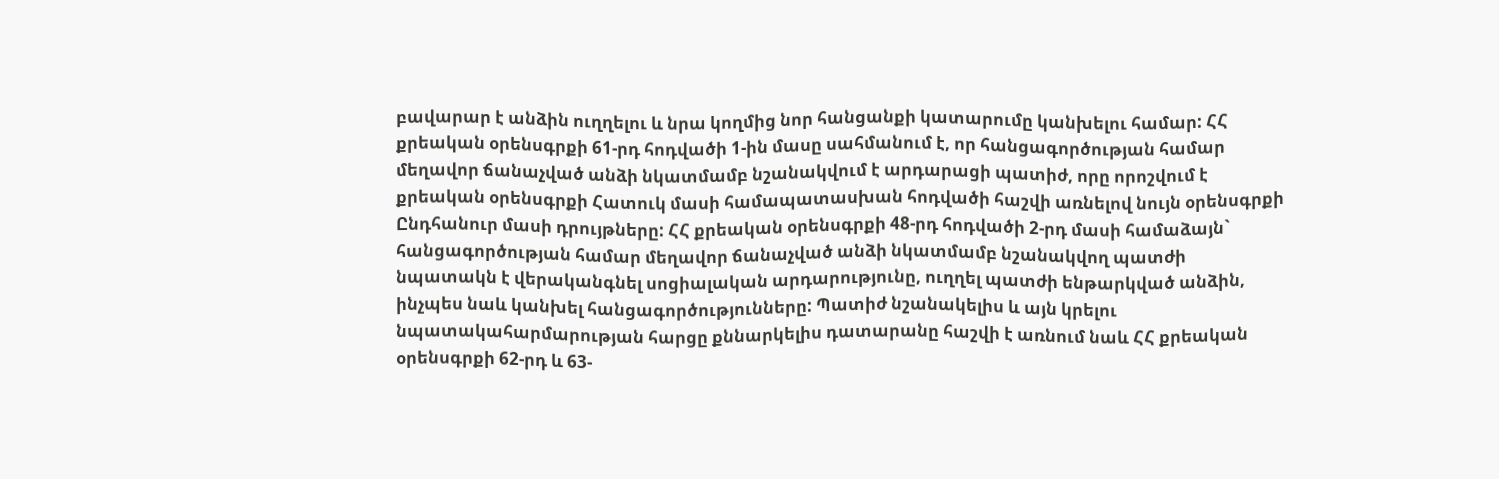բավարար է անձին ուղղելու և նրա կողմից նոր հանցանքի կատարումը կանխելու համար: ՀՀ քրեական օրենսգրքի 61-րդ հոդվածի 1-ին մասը սահմանում է, որ հանցագործության համար մեղավոր ճանաչված անձի նկատմամբ նշանակվում է արդարացի պատիժ, որը որոշվում է քրեական օրենսգրքի Հատուկ մասի համապատասխան հոդվածի հաշվի առնելով նույն օրենսգրքի Ընդհանուր մասի դրույթները: ՀՀ քրեական օրենսգրքի 48-րդ հոդվածի 2-րդ մասի համաձայն` հանցագործության համար մեղավոր ճանաչված անձի նկատմամբ նշանակվող պատժի նպատակն է վերականգնել սոցիալական արդարությունը, ուղղել պատժի ենթարկված անձին, ինչպես նաև կանխել հանցագործությունները: Պատիժ նշանակելիս և այն կրելու նպատակահարմարության հարցը քննարկելիս դատարանը հաշվի է առնում նաև ՀՀ քրեական օրենսգրքի 62-րդ և 63-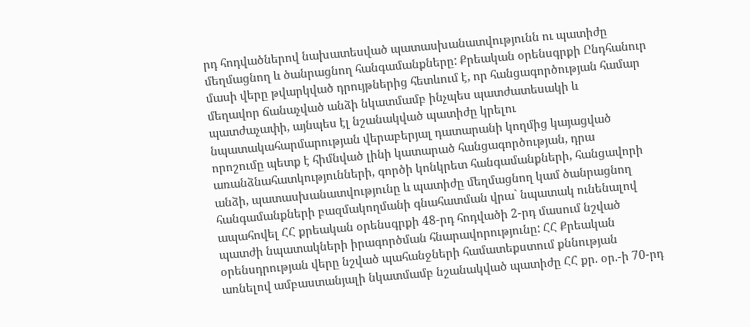րդ հոդվածներով նախատեսված պատասխանատվությունն ու պատիժը մեղմացնող և ծանրացնող հանգամանքները: Քրեական օրենսգրքի Ընդհանուր մասի վերը թվարկված դրույթներից հետևում է, որ հանցագործության համար մեղավոր ճանաչված անձի նկատմամբ ինչպես պատժատեսակի և պատժաչափի, այնպես էլ նշանակված պատիժը կրելու նպատակահարմարության վերաբերյալ դատարանի կողմից կայացված որոշումը պետք է հիմնված լինի կատարած հանցագործության, դրա առանձնահատկությունների, գործի կոնկրետ հանգամանքների, հանցավորի անձի, պատասխանատվությունը և պատիժը մեղմացնող կամ ծանրացնող հանգամանքների բազմակողմանի գնահատման վրա` նպատակ ունենալով ապահովել ՀՀ քրեական օրենսգրքի 48-րդ հոդվածի 2-րդ մասում նշված պատժի նպատակների իրագործման հնարավորությունը: ՀՀ Քրեական օրենսդրության վերը նշված պահանջների համատեքստում քննության առնելով ամբաստանյալի նկատմամբ նշանակված պատիժը ՀՀ քր. օր.-ի 70-րդ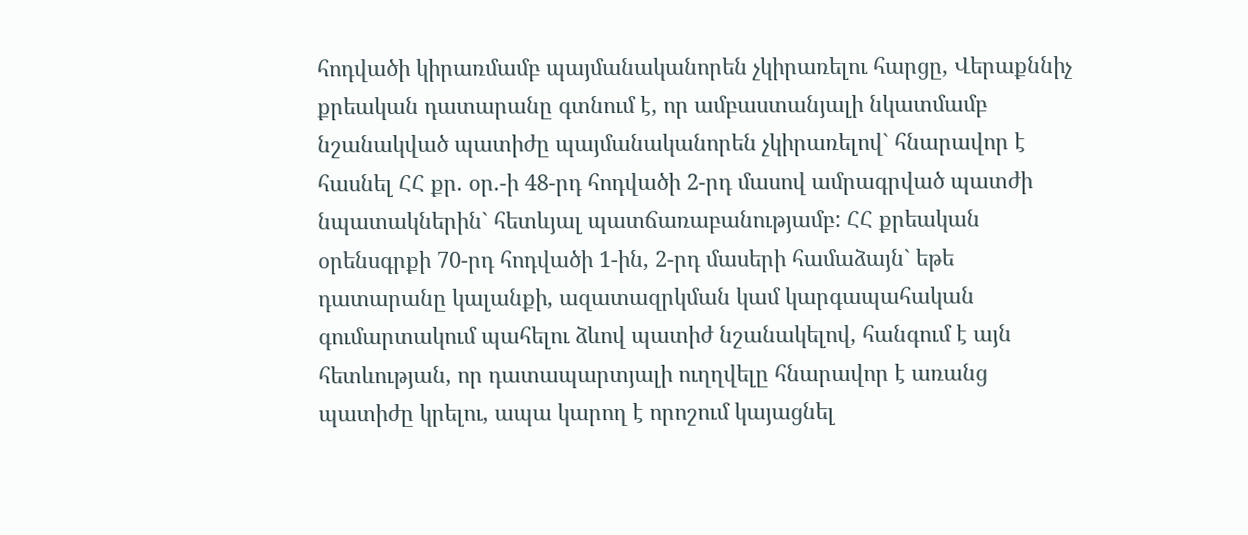հոդվածի կիրառմամբ պայմանականորեն չկիրառելու հարցը, Վերաքննիչ քրեական դատարանը գտնում է, որ ամբաստանյալի նկատմամբ նշանակված պատիժը պայմանականորեն չկիրառելով` հնարավոր է հասնել ՀՀ քր. օր.-ի 48-րդ հոդվածի 2-րդ մասով ամրագրված պատժի նպատակներին` հետևյալ պատճառաբանությամբ: ՀՀ քրեական օրենսգրքի 70-րդ հոդվածի 1-ին, 2-րդ մասերի համաձայն` եթե դատարանը կալանքի, ազատազրկման կամ կարգապահական գումարտակում պահելու ձևով պատիժ նշանակելով, հանգում է այն հետևության, որ դատապարտյալի ուղղվելը հնարավոր է առանց պատիժը կրելու, ապա կարող է որոշում կայացնել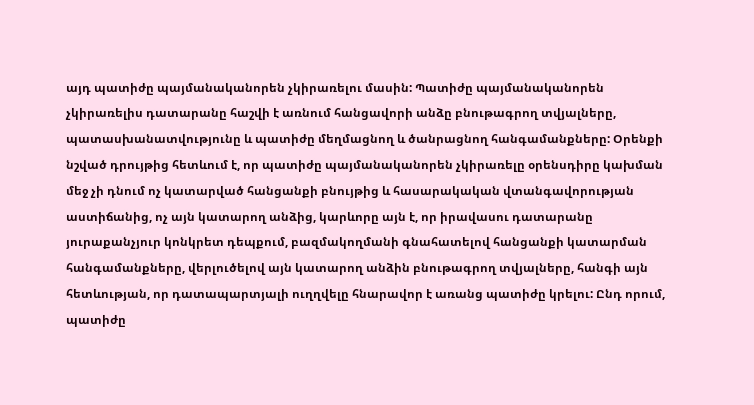այդ պատիժը պայմանականորեն չկիրառելու մասին: Պատիժը պայմանականորեն չկիրառելիս դատարանը հաշվի է առնում հանցավորի անձը բնութագրող տվյալները, պատասխանատվությունը և պատիժը մեղմացնող և ծանրացնող հանգամանքները: Օրենքի նշված դրույթից հետևում է, որ պատիժը պայմանականորեն չկիրառելը օրենսդիրը կախման մեջ չի դնում ոչ կատարված հանցանքի բնույթից և հասարակական վտանգավորության աստիճանից, ոչ այն կատարող անձից, կարևորը այն է, որ իրավասու դատարանը յուրաքանչյուր կոնկրետ դեպքում, բազմակողմանի գնահատելով հանցանքի կատարման հանգամանքները, վերլուծելով այն կատարող անձին բնութագրող տվյալները, հանգի այն հետևության, որ դատապարտյալի ուղղվելը հնարավոր է առանց պատիժը կրելու: Ընդ որում, պատիժը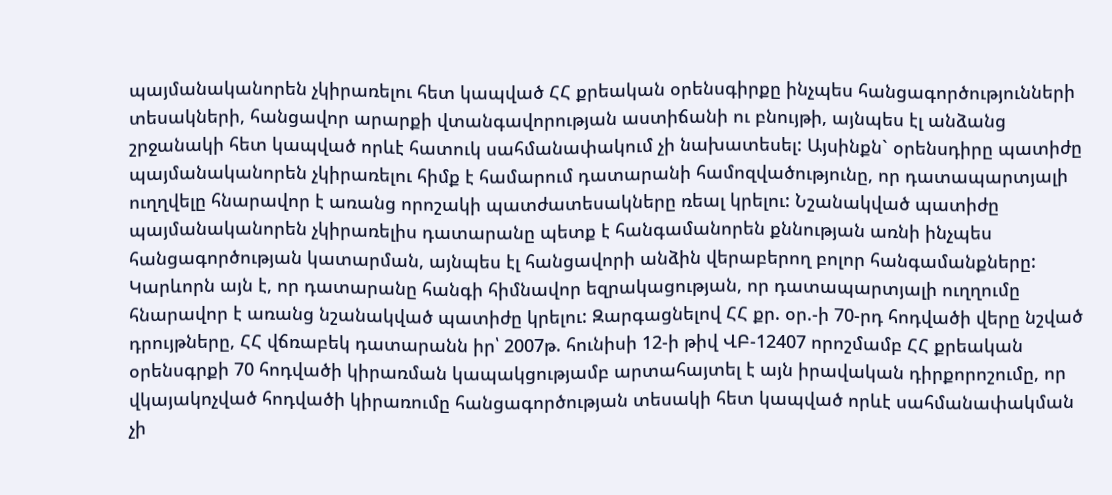պայմանականորեն չկիրառելու հետ կապված ՀՀ քրեական օրենսգիրքը ինչպես հանցագործությունների տեսակների, հանցավոր արարքի վտանգավորության աստիճանի ու բնույթի, այնպես էլ անձանց շրջանակի հետ կապված որևէ հատուկ սահմանափակում չի նախատեսել: Այսինքն` օրենսդիրը պատիժը պայմանականորեն չկիրառելու հիմք է համարում դատարանի համոզվածությունը, որ դատապարտյալի ուղղվելը հնարավոր է առանց որոշակի պատժատեսակները ռեալ կրելու: Նշանակված պատիժը պայմանականորեն չկիրառելիս դատարանը պետք է հանգամանորեն քննության առնի ինչպես հանցագործության կատարման, այնպես էլ հանցավորի անձին վերաբերող բոլոր հանգամանքները: Կարևորն այն է, որ դատարանը հանգի հիմնավոր եզրակացության, որ դատապարտյալի ուղղումը հնարավոր է առանց նշանակված պատիժը կրելու: Զարգացնելով ՀՀ քր. օր.-ի 70-րդ հոդվածի վերը նշված դրույթները, ՀՀ վճռաբեկ դատարանն իր՝ 2007թ. հունիսի 12-ի թիվ ՎԲ-12407 որոշմամբ ՀՀ քրեական օրենսգրքի 70 հոդվածի կիրառման կապակցությամբ արտահայտել է այն իրավական դիրքորոշումը, որ վկայակոչված հոդվածի կիրառումը հանցագործության տեսակի հետ կապված որևէ սահմանափակման չի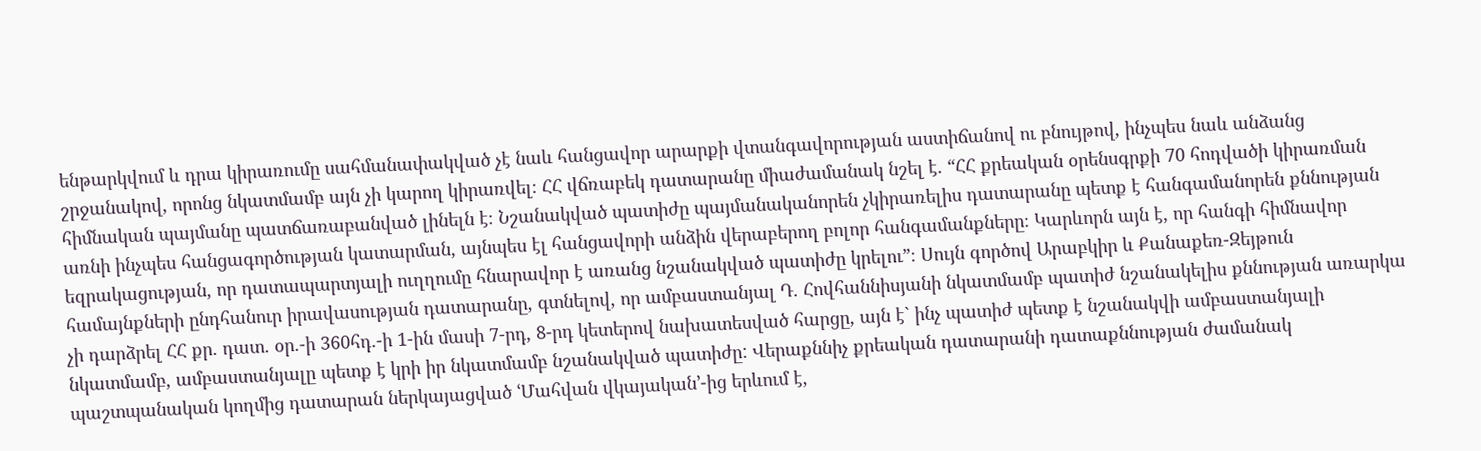ենթարկվում և դրա կիրառումը սահմանափակված չէ նաև հանցավոր արարքի վտանգավորության աստիճանով ու բնույթով, ինչպես նաև անձանց շրջանակով, որոնց նկատմամբ այն չի կարող կիրառվել։ ՀՀ վճռաբեկ դատարանը միաժամանակ նշել է. “ՀՀ քրեական օրենսգրքի 70 հոդվածի կիրառման հիմնական պայմանը պատճառաբանված լինելն է։ Նշանակված պատիժը պայմանականորեն չկիրառելիս դատարանը պետք է հանգամանորեն քննության առնի ինչպես հանցագործության կատարման, այնպես էլ հանցավորի անձին վերաբերող բոլոր հանգամանքները։ Կարևորն այն է, որ հանգի հիմնավոր եզրակացության, որ դատապարտյալի ուղղումը հնարավոր է առանց նշանակված պատիժը կրելու”։ Սույն գործով Արաբկիր և Քանաքեռ-Զեյթուն համայնքների ընդհանուր իրավասության դատարանը, գտնելով, որ ամբաստանյալ Դ. Հովհաննիսյանի նկատմամբ պատիժ նշանակելիս քննության առարկա չի դարձրել ՀՀ քր. դատ. օր.-ի 360հդ.-ի 1-ին մասի 7-րդ, 8-րդ կետերով նախատեսված հարցը, այն է` ինչ պատիժ պետք է նշանակվի ամբաստանյալի նկատմամբ, ամբաստանյալը պետք է կրի իր նկատմամբ նշանակված պատիժը: Վերաքննիչ քրեական դատարանի դատաքննության ժամանակ պաշտպանական կողմից դատարան ներկայացված ՙՄահվան վկայական՚-ից երևում է,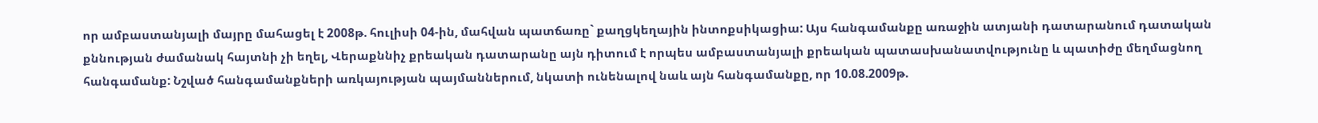որ ամբաստանյալի մայրը մահացել է 2008թ. հուլիսի 04-ին, մահվան պատճառը` քաղցկեղային ինտոքսիկացիա: Այս հանգամանքը առաջին ատյանի դատարանում դատական քննության ժամանակ հայտնի չի եղել, Վերաքննիչ քրեական դատարանը այն դիտում է որպես ամբաստանյալի քրեական պատասխանատվությունը և պատիժը մեղմացնող հանգամանք: Նշված հանգամանքների առկայության պայմաններում, նկատի ունենալով նաև այն հանգամանքը, որ 10.08.2009թ.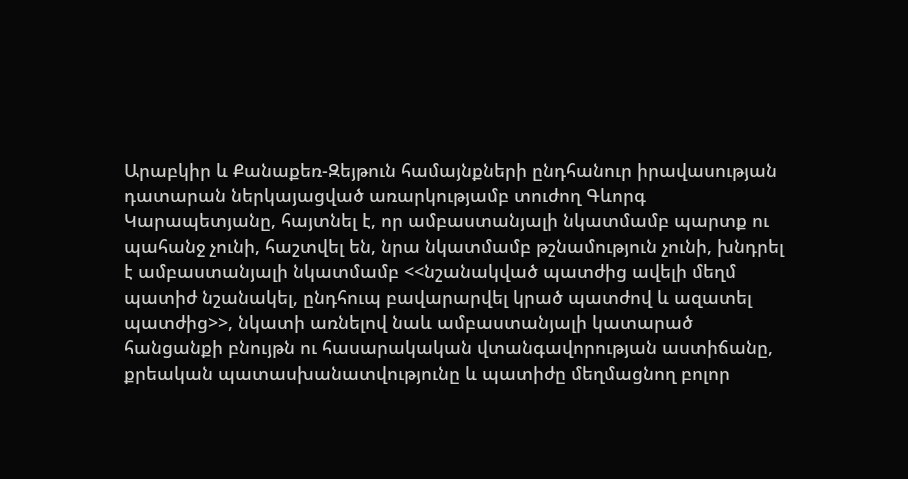Արաբկիր և Քանաքեռ-Զեյթուն համայնքների ընդհանուր իրավասության դատարան ներկայացված առարկությամբ տուժող Գևորգ Կարապետյանը, հայտնել է, որ ամբաստանյալի նկատմամբ պարտք ու պահանջ չունի, հաշտվել են, նրա նկատմամբ թշնամություն չունի, խնդրել է ամբաստանյալի նկատմամբ <<նշանակված պատժից ավելի մեղմ պատիժ նշանակել, ընդհուպ բավարարվել կրած պատժով և ազատել պատժից>>, նկատի առնելով նաև ամբաստանյալի կատարած հանցանքի բնույթն ու հասարակական վտանգավորության աստիճանը, քրեական պատասխանատվությունը և պատիժը մեղմացնող բոլոր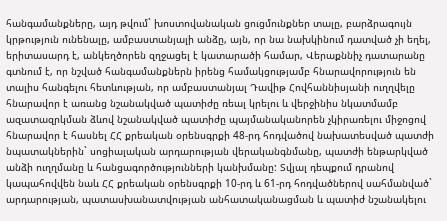հանգամանքները, այդ թվում` խոստովանական ցուցմունքներ տալը, բարձրագույն կրթություն ունենալը, ամբաստանյալի անձը, այն, որ նա նախկինում դատված չի եղել, երիտասարդ է, անկեղծորեն զղջացել է կատարածի համար, Վերաքննիչ դատարանը գտնում է, որ նշված հանգամանքներն իրենց համակցությամբ հնարավորություն են տալիս հանգելու հետևության, որ ամբաստանյալ Դավիթ Հովհաննիսյանի ուղղվելը հնարավոր է առանց նշանակված պատիժը ռեալ կրելու և վերջինիս նկատմամբ ազատազրկման ձևով նշանակված պատիժը պայմանականորեն չկիրառելու միջոցով հնարավոր է հասնել ՀՀ քրեական օրենսգրքի 48-րդ հոդվածով նախատեսված պատժի նպատակներին` սոցիալական արդարության վերականգնմանը, պատժի ենթարկված անձի ուղղմանը և հանցագործությունների կանխմանը: Տվյալ դեպքում դրանով կապահովվեն նաև ՀՀ քրեական օրենսգրքի 10-րդ և 61-րդ հոդվածներով սահմանված` արդարության, պատասխանատվության անհատականացման և պատիժ նշանակելու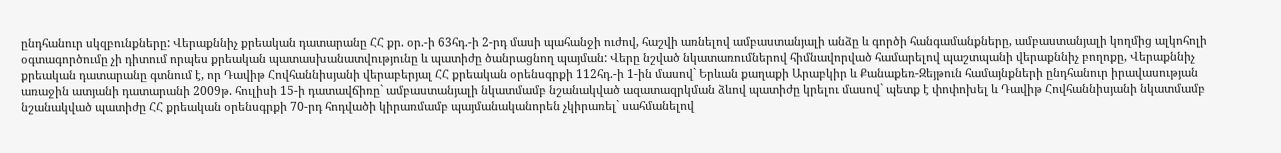ընդհանուր սկզբունքները: Վերաքննիչ քրեական դատարանը ՀՀ քր. օր.-ի 63հդ.-ի 2-րդ մասի պահանջի ուժով, հաշվի առնելով ամբաստանյալի անձը և գործի հանգամանքները, ամբաստանյալի կողմից ալկոհոլի օգտագործումը չի դիտում որպես քրեական պատասխանատվությունը և պատիժը ծանրացնող պայման: Վերը նշված նկատառումներով հիմնավորված համարելով պաշտպանի վերաքննիչ բողոքը, Վերաքննիչ քրեական դատարանը գտնում է, որ Դավիթ Հովհաննիսյանի վերաբերյալ ՀՀ քրեական օրենսգրքի 112հդ.-ի 1-ին մասով` Երևան քաղաքի Արաբկիր և Քանաքեռ-Զեյթուն համայնքների ընդհանուր իրավասության առաջին ատյանի դատարանի 2009թ. հուլիսի 15-ի դատավճիռը` ամբաստանյալի նկատմամբ նշանակված ազատազրկման ձևով պատիժը կրելու մասով` պետք է փոփոխել և Դավիթ Հովհաննիսյանի նկատմամբ նշանակված պատիժը ՀՀ քրեական օրենսգրքի 70-րդ հոդվածի կիրառմամբ պայմանականորեն չկիրառել` սահմանելով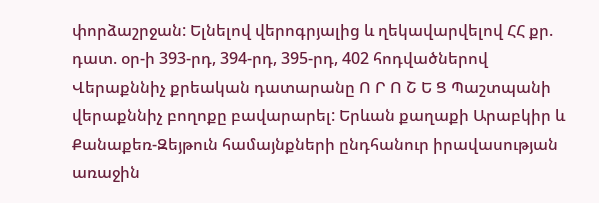փորձաշրջան: Ելնելով վերոգրյալից և ղեկավարվելով ՀՀ քր. դատ. օր-ի 393-րդ, 394-րդ, 395-րդ, 402 հոդվածներով Վերաքննիչ քրեական դատարանը Ո Ր Ո Շ Ե Ց Պաշտպանի վերաքննիչ բողոքը բավարարել: Երևան քաղաքի Արաբկիր և Քանաքեռ-Զեյթուն համայնքների ընդհանուր իրավասության առաջին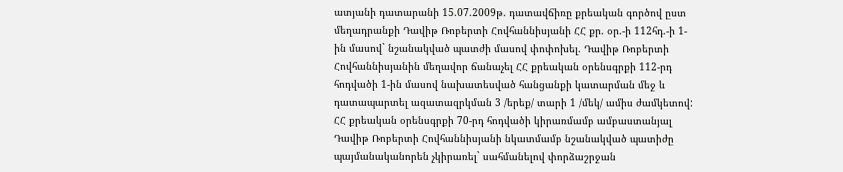ատյանի դատարանի 15.07.2009թ. դատավճիռը քրեական գործով ըստ մեղադրանքի Դավիթ Ռոբերտի Հովհաննիսյանի ՀՀ քր. օր.-ի 112հդ.-ի 1-ին մասով` նշանակված պատժի մասով փոփոխել. Դավիթ Ռոբերտի Հովհաննիսյանին մեղավոր ճանաչել ՀՀ քրեական օրենսգրքի 112-րդ հոդվածի 1-ին մասով նախատեսված հանցանքի կատարման մեջ և դատապարտել ազատազրկման 3 /երեք/ տարի 1 /մեկ/ ամիս ժամկետով: ՀՀ քրեական օրենսգրքի 70-րդ հոդվածի կիրառմամբ ամբաստանյալ Դավիթ Ռոբերտի Հովհաննիսյանի նկատմամբ նշանակված պատիժը պայմանականորեն չկիրառել` սահմանելով փորձաշրջան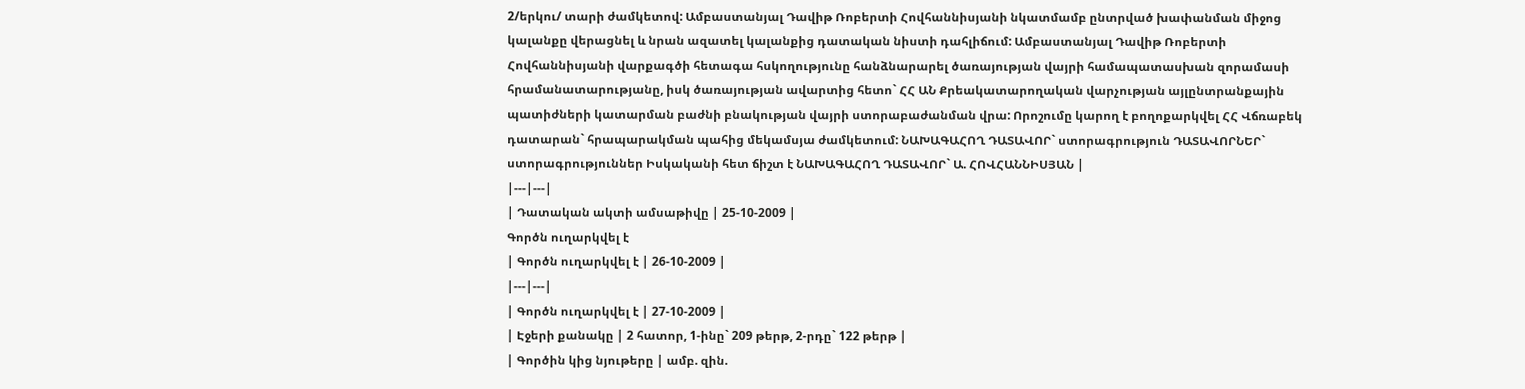2/երկու/ տարի ժամկետով: Ամբաստանյալ Դավիթ Ռոբերտի Հովհաննիսյանի նկատմամբ ընտրված խափանման միջոց կալանքը վերացնել և նրան ազատել կալանքից դատական նիստի դահլիճում: Ամբաստանյալ Դավիթ Ռոբերտի Հովհաննիսյանի վարքագծի հետագա հսկողությունը հանձնարարել ծառայության վայրի համապատասխան զորամասի հրամանատարությանը, իսկ ծառայության ավարտից հետո` ՀՀ ԱՆ Քրեակատարողական վարչության այլընտրանքային պատիժների կատարման բաժնի բնակության վայրի ստորաբաժանման վրա: Որոշումը կարող է բողոքարկվել ՀՀ Վճռաբեկ դատարան` հրապարակման պահից մեկամսյա ժամկետում: ՆԱԽԱԳԱՀՈՂ ԴԱՏԱՎՈՐ` ստորագրություն ԴԱՏԱՎՈՐՆԵՐ` ստորագրություններ Իսկականի հետ ճիշտ է ՆԱԽԱԳԱՀՈՂ ԴԱՏԱՎՈՐ` Ա. ՀՈՎՀԱՆՆԻՍՅԱՆ |
|---|---|
| Դատական ակտի ամսաթիվը | 25-10-2009 |
Գործն ուղարկվել է
| Գործն ուղարկվել է | 26-10-2009 |
|---|---|
| Գործն ուղարկվել է | 27-10-2009 |
| Էջերի քանակը | 2 հատոր, 1-ինը` 209 թերթ, 2-րդը` 122 թերթ |
| Գործին կից նյութերը | ամբ. զին.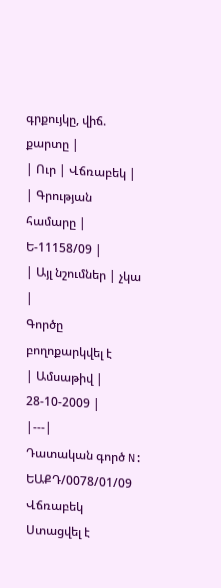գրքույկը, վիճ. քարտը |
| Ուր | Վճռաբեկ |
| Գրության համարը | Ե-11158/09 |
| Այլ նշումներ | չկա |
Գործը բողոքարկվել է
| Ամսաթիվ | 28-10-2009 |
|---|
Դատական գործ N: ԵԱՔԴ/0078/01/09
Վճռաբեկ
Ստացվել է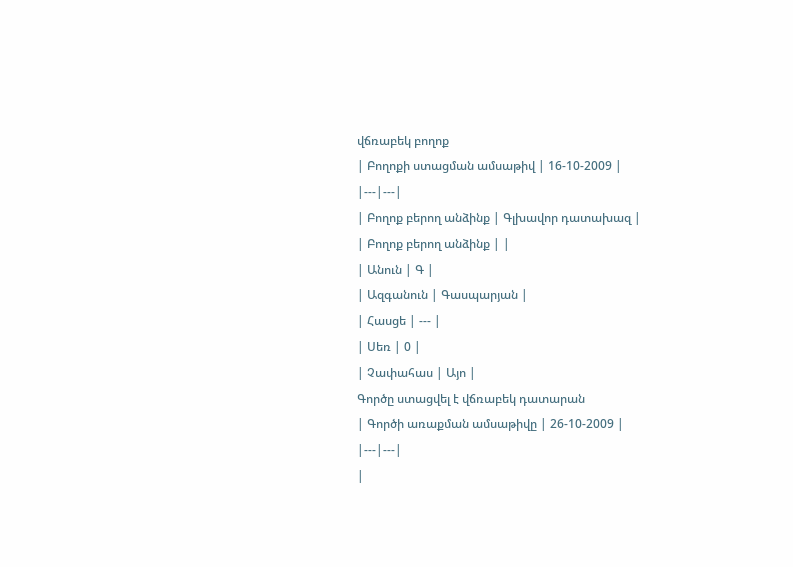վճռաբեկ բողոք
| Բողոքի ստացման ամսաթիվ | 16-10-2009 |
|---|---|
| Բողոք բերող անձինք | Գլխավոր դատախազ |
| Բողոք բերող անձինք | |
| Անուն | Գ |
| Ազգանուն | Գասպարյան |
| Հասցե | --- |
| Սեռ | 0 |
| Չափահաս | Այո |
Գործը ստացվել է վճռաբեկ դատարան
| Գործի առաքման ամսաթիվը | 26-10-2009 |
|---|---|
|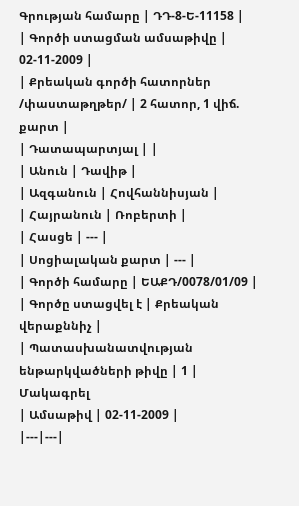Գրության համարը | ԴԴ-8-Ե-11158 |
| Գործի ստացման ամսաթիվը | 02-11-2009 |
| Քրեական գործի հատորներ /փաստաթղթեր/ | 2 հատոր, 1 վիճ. քարտ |
| Դատապարտյալ | |
| Անուն | Դավիթ |
| Ազգանուն | Հովհաննիսյան |
| Հայրանուն | Ռոբերտի |
| Հասցե | --- |
| Սոցիալական քարտ | --- |
| Գործի համարը | ԵԱՔԴ/0078/01/09 |
| Գործը ստացվել է | Քրեական վերաքննիչ |
| Պատասխանատվության ենթարկվածների թիվը | 1 |
Մակագրել
| Ամսաթիվ | 02-11-2009 |
|---|---|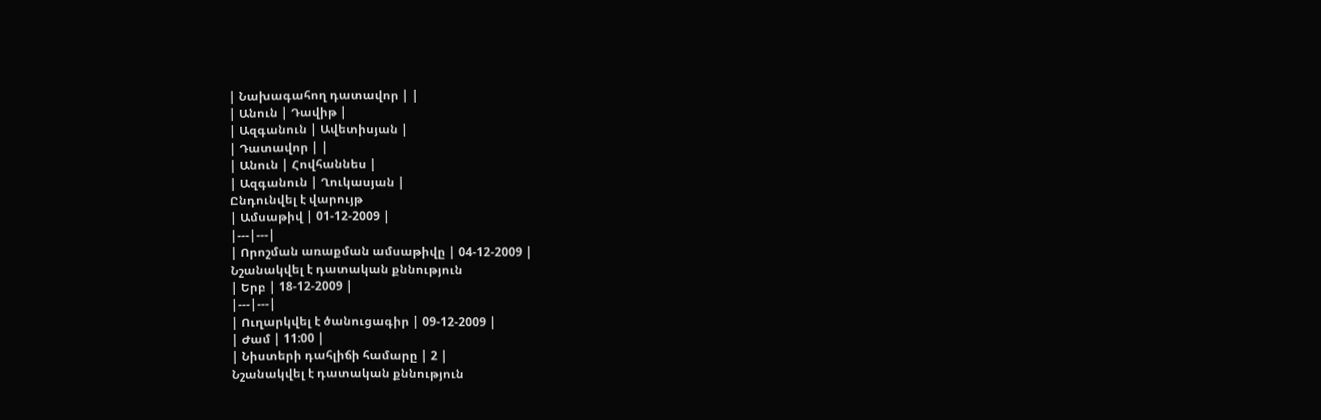| Նախագահող դատավոր | |
| Անուն | Դավիթ |
| Ազգանուն | Ավետիսյան |
| Դատավոր | |
| Անուն | Հովհաննես |
| Ազգանուն | Ղուկասյան |
Ընդունվել է վարույթ
| Ամսաթիվ | 01-12-2009 |
|---|---|
| Որոշման առաքման ամսաթիվը | 04-12-2009 |
Նշանակվել է դատական քննություն
| Երբ | 18-12-2009 |
|---|---|
| Ուղարկվել է ծանուցագիր | 09-12-2009 |
| Ժամ | 11:00 |
| Նիստերի դահլիճի համարը | 2 |
Նշանակվել է դատական քննություն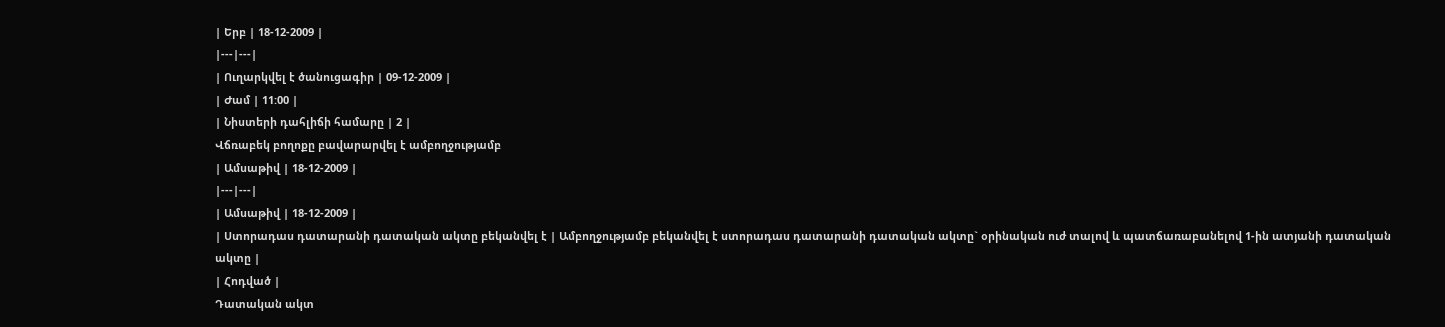| Երբ | 18-12-2009 |
|---|---|
| Ուղարկվել է ծանուցագիր | 09-12-2009 |
| Ժամ | 11:00 |
| Նիստերի դահլիճի համարը | 2 |
Վճռաբեկ բողոքը բավարարվել է ամբողջությամբ
| Ամսաթիվ | 18-12-2009 |
|---|---|
| Ամսաթիվ | 18-12-2009 |
| Ստորադաս դատարանի դատական ակտը բեկանվել է | Ամբողջությամբ բեկանվել է ստորադաս դատարանի դատական ակտը` օրինական ուժ տալով և պատճառաբանելով 1-ին ատյանի դատական ակտը |
| Հոդված |
Դատական ակտ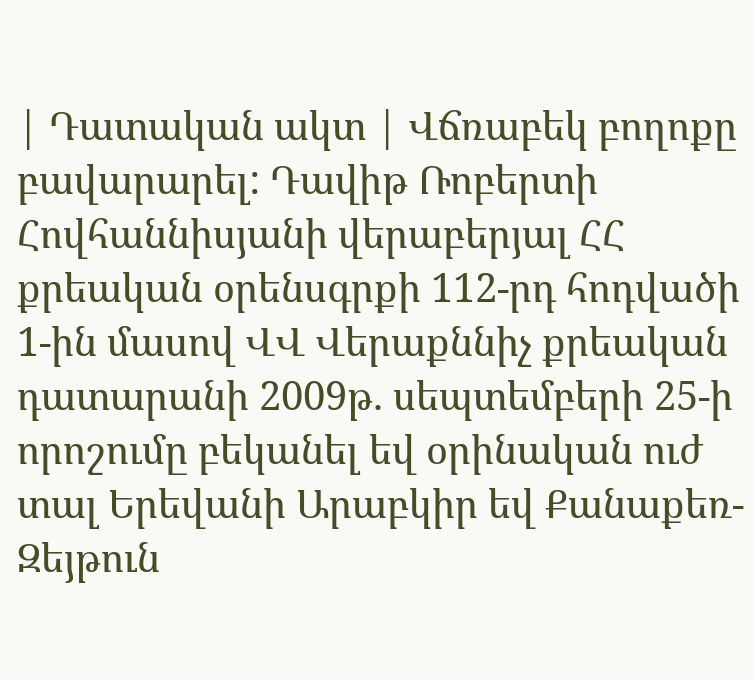| Դատական ակտ | Վճռաբեկ բողոքը բավարարել: Դավիթ Ռոբերտի Հովհաննիսյանի վերաբերյալ ՀՀ քրեական օրենսգրքի 112-րդ հոդվածի 1-ին մասով ՎՎ Վերաքննիչ քրեական դատարանի 2009թ. սեպտեմբերի 25-ի որոշումը բեկանել եվ օրինական ուժ տալ Երեվանի Արաբկիր եվ Քանաքեռ-Զեյթուն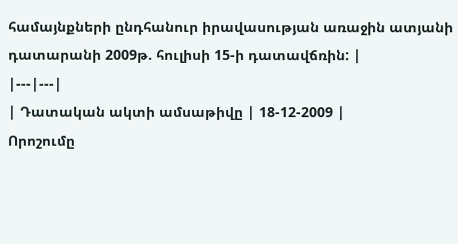համայնքների ընդհանուր իրավասության առաջին ատյանի դատարանի 2009թ. հուլիսի 15-ի դատավճռին: |
|---|---|
| Դատական ակտի ամսաթիվը | 18-12-2009 |
Որոշումը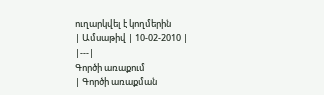ուղարկվել է կողմերին
| Ամսաթիվ | 10-02-2010 |
|---|
Գործի առաքում
| Գործի առաքման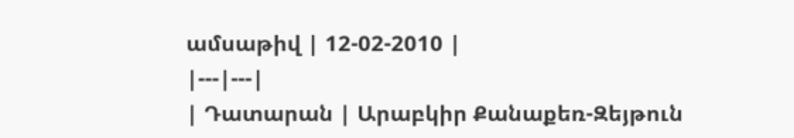ամսաթիվ | 12-02-2010 |
|---|---|
| Դատարան | Արաբկիր Քանաքեռ-Զեյթուն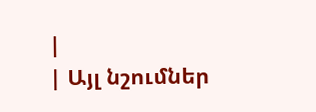|
| Այլ նշումներ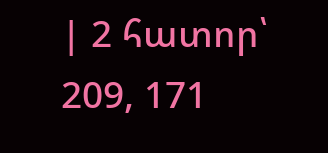| 2 հատոր՝ 209, 171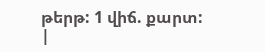թերթ: 1 վիճ. քարտ: |